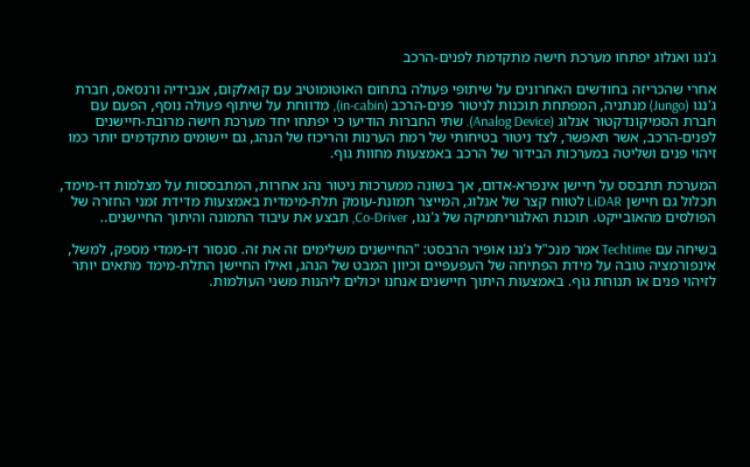ג'נגו ואנלוג יפתחו מערכת חישה מתקדמת לפנים-הרכב

אחרי שהכריזה בחודשים האחרונים על שיתופי פעולה בתחום האוטומוטיב עם קואלקום, אנבידיה ורנסאס, חברת ג'נגו (Jungo) מנתניה, המפתחת תוכנות לניטור פנים-הרכב (in-cabin), מדווחת על שיתוף פעולה נוסף, הפעם עם חברת הסמיקונדקטור אנלוג (Analog Device). שתי החברות הודיעו כי יפתחו יחד מערכת חישה מרובת-חיישנים לפנים-הרכב, אשר תאפשר, לצד ניטור בטיחותי של רמת הערנות והריכוז של הנהג, גם יישומים מתקדמים יותר כמו זיהוי פנים ושליטה במערכות הבידור של הרכב באמצעות מחוות גוף.

המערכת תתבסס על חיישן אינפרא-אדום, אך בשונה ממערכות ניטור נהג אחרות, המתבססות על מצלמות דו-מימד, תכלול גם חיישן LiDAR לטווח קצר של אנלוג, המייצר תמונת-עומק תלת-מימדית באמצעות מדידת זמני החזרה של הפולסים מהאובייקט. תוכנת האלגוריתמיקה של ג'נגו, Co-Driver, תבצע את עיבוד התמונה והיתוך החיישנים..

בשיחה עם Techtime אמר מנכ"ל ג'נגו אופיר הרבסט: "החיישנים משלימים זה את זה. סנסור דו-ממדי מספק, למשל, אינפורמציה טובה על מידת הפתיחה של העפעפיים וכיוון המבט של הנהג, ואילו החיישן התלת-מימד מתאים יותר לזיהוי פנים או תנוחת גוף. באמצעות היתוך חיישנים אנחנו יכולים ליהנות משני העולמות.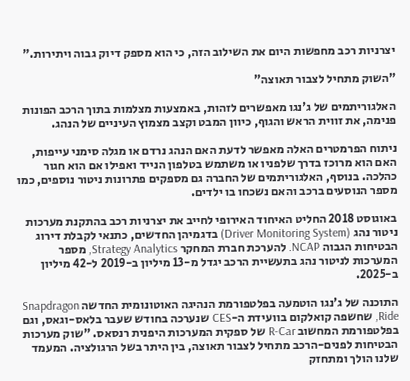יצרניות רכב מחפשות היום את השילוב הזה, כי הוא מספק דיוק גבוה ויתירות."

"השוק מתחיל לצבור תאוצה"

האלגוריתמים של ג'נגו מאפשרים לזהות, באמצעות מצלמות בתוך הרכב הפונות פנימה, את זווית הראש והגוף, כיוון המבט וקצב מצמוץ העיניים של הנהג.

ניתוח הפרמטרים האלה מאפשר לדעת האם הנהג נרדם או מגלה סימני עייפות, האם הוא מרוכז בדרך שלפניו או משתמש בטלפון הנייד ואפילו אם הוא חגור כהלכה. בנוסף, האלגוריתמים של החברה גם מספקים פתרונות ניטור נוספים, כמו מספר הנוסעים ברכב והאם נשכחו בו ילדים.

באוגוסט 2018 החליט האיחוד האירופי לחייב את יצרניות רכב בהתקנת מערכות ניטור נהג (Driver Monitoring System) בדגמיהן החדשים, כתנאי לקבלת דירוג הבטיחות הגבוה NCAP. להערכת חברת המחקר Strategy Analytics, מספר המערכות לניטור נהג בתעשיית הרכב יגדל מ-13 מיליון ב-2019 ל-42 מיליון ב-2025.

התוכנה של ג'נגו הוטמעה בפלטפורמת הנהיגה האוטונומית החדשה Snapdragon Ride, שחשפה קואלקום בוועידת ה-CES שנערכה בחודש שעבר בלאס-וגאס, וגם בפלטפורמת המחשוב R-Car של ספקית המערכות היפנית רנסאס. "שוק מערכות הבטיחות לפנים-הרכב מתחיל לצבור תאוצה, בין היתר בשל הרגולציה. המעמד שלנו הולך ומתחזק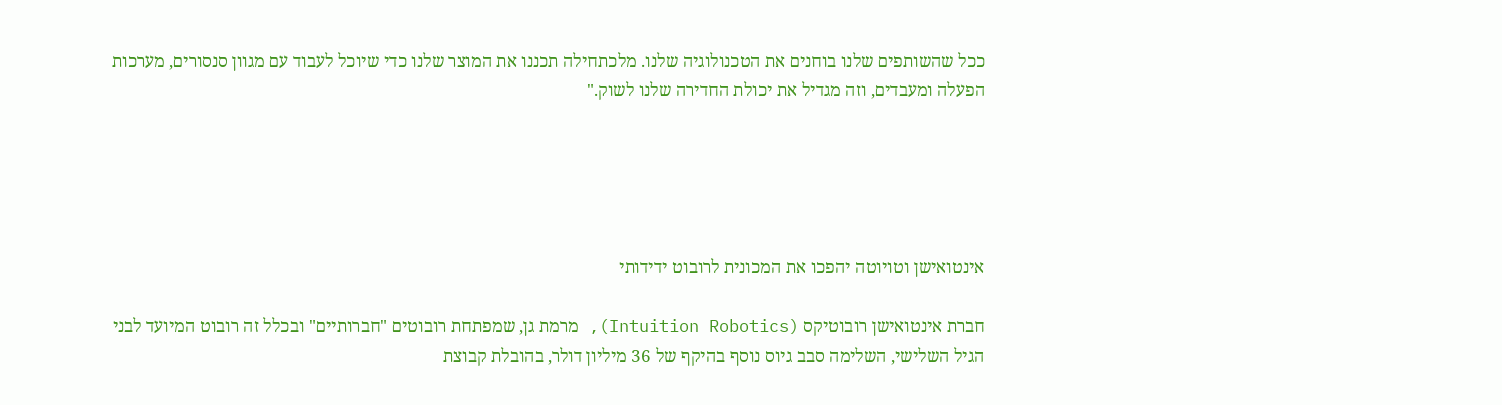ככל שהשותפים שלנו בוחנים את הטכנולוגיה שלנו. מלכתחילה תכננו את המוצר שלנו כדי שיוכל לעבוד עם מגוון סנסורים, מערכות הפעלה ומעבדים, וזה מגדיל את יכולת החדירה שלנו לשוק."





אינטואישן וטויוטה יהפכו את המכונית לרובוט ידידותי

חברת אינטואישן רובוטיקס (Intuition Robotics), מרמת גן, שמפתחת רובוטים "חברותיים" ובכלל זה רובוט המיועד לבני הגיל השלישי, השלימה סבב גיוס נוסף בהיקף של 36 מיליון דולר, בהובלת קבוצת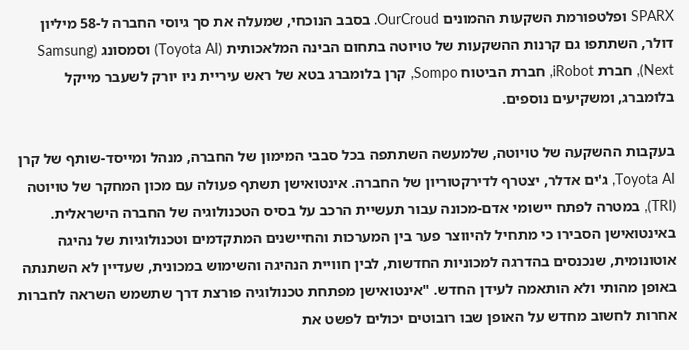SPARX ופלטפורמת השקעות ההמונים OurCroud. בסבב הנוכחי, שמעלה את סך גיוסי החברה ל-58 מיליון דולר, השתתפו גם קרנות ההשקעות של טויוטה בתחום הבינה המלאכותית (Toyota AI) וסמסונג (Samsung Next), חברת iRobot, חברת הביטוח Sompo, קרן בלומברג בטא של ראש עיריית ניו יורק לשעבר מייקל בלומברג, ומשקיעים נוספים.

בעקבות ההשקעה של טויוטה, שלמעשה השתתפה בכל סבבי המימון של החברה, מנהל ומייסד-שותף של קרן Toyota AI, ג'ים אדלר, יצטרף לדירקטוריון של החברה. אינטואישן תשתף פעולה עם מכון המחקר של טויוטה (TRI), במטרה לפתח יישומי אדם-מכונה עבור תעשיית הרכב על בסיס הטכנולוגיה של החברה הישראלית. באינטואישן הסבירו כי מתחיל להיווצר פער בין המערכות והחיישנים המתקדמים וטכנולוגיות של נהיגה אוטונומית, שנכנסים בהדרגה למכוניות החדשות, לבין חוויית הנהיגה והשימוש במכונית, שעדיין לא השתנתה באופן מהותי ולא הותאמה לעידן החדש. "אינטואישן מפתחת טכנולוגיה פורצת דרך שתשמש השראה לחברות אחרות לחשוב מחדש על האופן שבו רובוטים יכולים לפשט את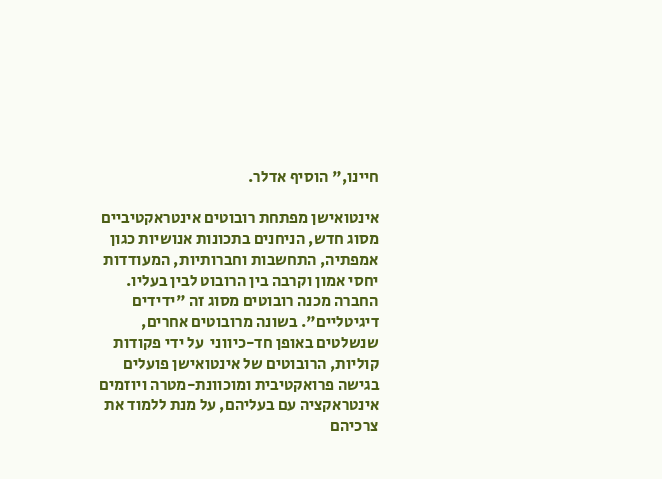חיינו," הוסיף אדלר.

אינטואישן מפתחת רובוטים אינטראקטיביים מסוג חדש, הניחנים בתכונות אנושיות כגון אמפתיה, התחשבות וחברותיות, המעודדות יחסי אמון וקרבה בין הרובוט לבין בעליו. החברה מכנה רובוטים מסוג זה "ידידים דיגיטליים". בשונה מרובוטים אחרים, שנשלטים באופן חד-כיווני  על ידי פקודות קוליות, הרובוטים של אינטואישן פועלים בגישה פרואקטיבית ומוכוונת-מטרה ויוזמים אינטראקציה עם בעליהם, על מנת ללמוד את צרכיהם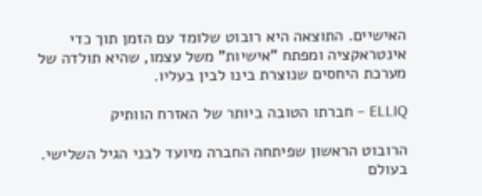האישיים. התוצאה היא רובוט שלומד עם הזמן תוך כדי אינטראקציה ומפתח "אישיות" משל עצמו, שהיא תולדה של מערכת היחסים שנוצרת בינו לבין בעליו.

ELLIQ – חברתו הטובה ביותר של האזרח הוותיק

הרובוט הראשון שפיתחה החברה מיועד לבני הגיל השלישי. בעולם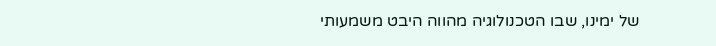של ימינו, שבו הטכנולוגיה מהווה היבט משמעותי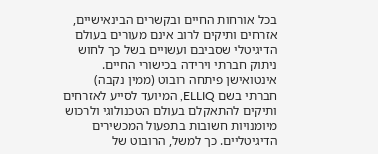בכל אורחות החיים ובקשרים הבינאישיים, אזרחים ותיקים לרוב אינם מעורים בעולם הדיגיטלי שסביבם ועשויים בשל כך לחוש ניתוק חברתי וירידה בכישורי החיים. אינטואישן פיתחה רובוט (ממין נקבה) חברתי בשם ELLIQ, המיועד לסייע לאזרחים ותיקים להתאקלם בעולם הטכנולוגי ולרכוש מיומנויות חשובות בתפעול המכשירים הדיגיטליים. כך למשל, הרובוט של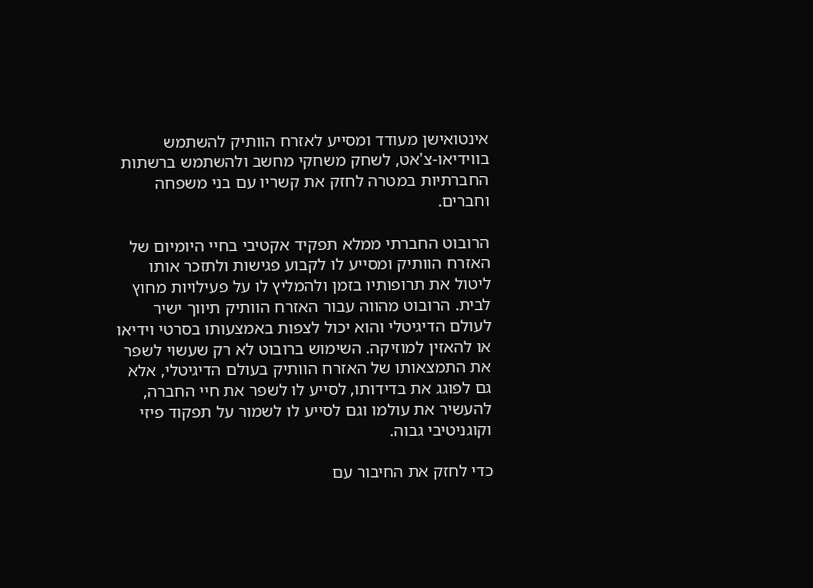אינטואישן מעודד ומסייע לאזרח הוותיק להשתמש בווידיאו-צ'אט, לשחק משחקי מחשב ולהשתמש ברשתות החברתיות במטרה לחזק את קשריו עם בני משפחה וחברים.

הרובוט החברתי ממלא תפקיד אקטיבי בחיי היומיום של האזרח הוותיק ומסייע לו לקבוע פגישות ולתזכר אותו ליטול את תרופותיו בזמן ולהמליץ לו על פעילויות מחוץ לבית. הרובוט מהווה עבור האזרח הוותיק תיווך ישיר לעולם הדיגיטלי והוא יכול לצפות באמצעותו בסרטי וידיאו או להאזין למוזיקה. השימוש ברובוט לא רק שעשוי לשפר את התמצאותו של האזרח הוותיק בעולם הדיגיטלי, אלא גם לפוגג את בדידותו, לסייע לו לשפר את חיי החברה, להעשיר את עולמו וגם לסייע לו לשמור על תפקוד פיזי וקוגניטיבי גבוה.

כדי לחזק את החיבור עם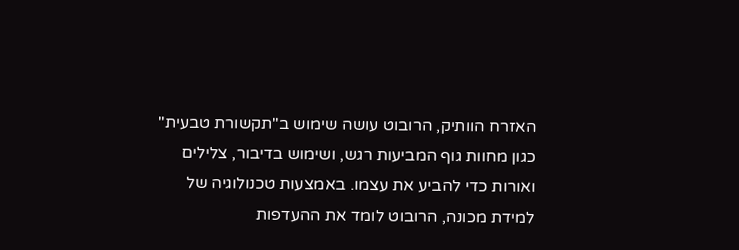האזרח הוותיק, הרובוט עושה שימוש ב"תקשורת טבעית" כגון מחוות גוף המביעות רגש, ושימוש בדיבור, צלילים ואורות כדי להביע את עצמו. באמצעות טכנולוגיה של למידת מכונה, הרובוט לומד את ההעדפות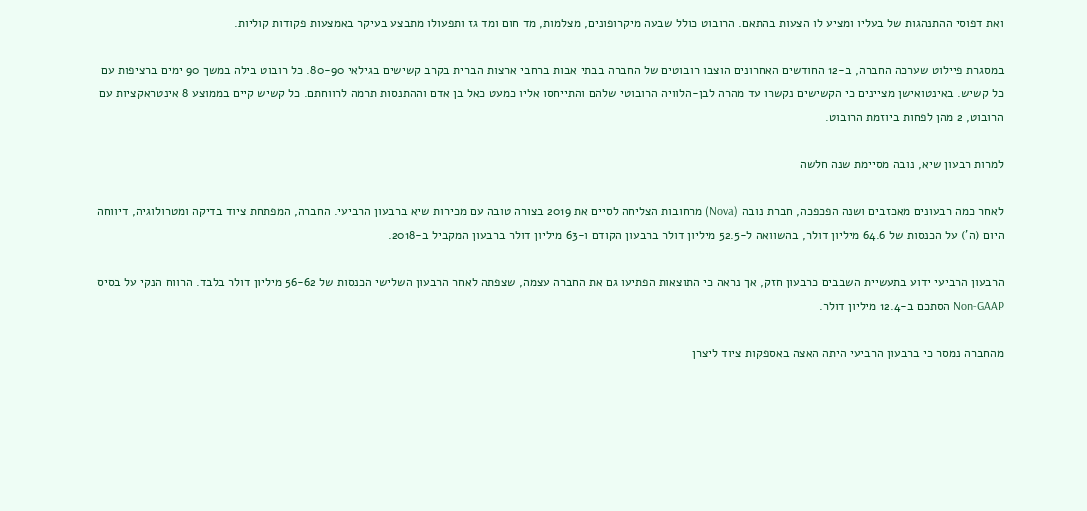ואת דפוסי ההתנהגות של בעליו ומציע לו הצעות בהתאם. הרובוט כולל שבעה מיקרופונים, מצלמות, מד חום ומד גז ותפעולו מתבצע בעיקר באמצעות פקודות קוליות.

במסגרת פיילוט שערכה החברה, ב-12 החודשים האחרונים הוצבו רובוטים של החברה בבתי אבות ברחבי ארצות הברית בקרב קשישים בגילאי 80-90. כל רובוט בילה במשך 90 ימים ברציפות עם כל קשיש. באינטואישן מציינים כי הקשישים נקשרו עד מהרה לבן-הלוויה הרובוטי שלהם והתייחסו אליו כמעט כאל בן אדם וההתנסות תרמה לרווחתם. כל קשיש קיים בממוצע 8 אינטראקציות עם הרובוט, 2 מהן לפחות ביוזמת הרובוט.

למרות רבעון שיא, נובה מסיימת שנה חלשה

לאחר כמה רבעונים מאכזבים ושנה הפכפכה, חברת נובה (Nova) מרחובות הצליחה לסיים את 2019 בצורה טובה עם מכירות שיא ברבעון הרביעי. החברה, המפתחת ציוד בדיקה ומטרולוגיה, דיווחה היום (ה') על הכנסות של 64.6 מיליון דולר, בהשוואה ל-52.5 מיליון דולר ברבעון הקודם ו-63 מיליון דולר ברבעון המקביל ב-2018.

הרבעון הרביעי ידוע בתעשיית השבבים כרבעון חזק, אך נראה כי התוצאות הפתיעו גם את החברה עצמה, שצפתה לאחר הרבעון השלישי הכנסות של 56-62 מיליון דולר בלבד. הרווח הנקי על בסיס Non-GAAP הסתכם ב-12.4 מיליון דולר.

מהחברה נמסר כי ברבעון הרביעי היתה האצה באספקות ציוד ליצרן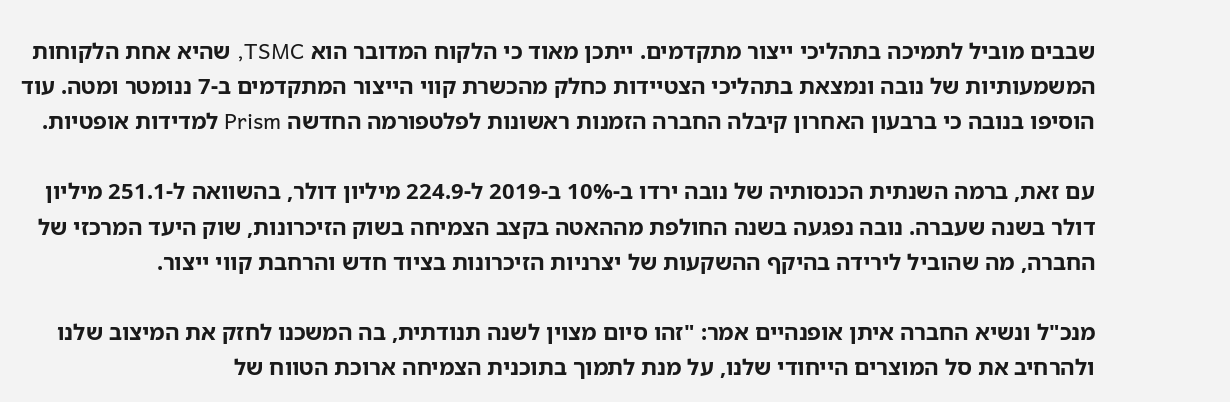שבבים מוביל לתמיכה בתהליכי ייצור מתקדמים. ייתכן מאוד כי הלקוח המדובר הוא TSMC, שהיא אחת הלקוחות המשמעותיות של נובה ונמצאת בתהליכי הצטיידות כחלק מהכשרת קווי הייצור המתקדמים ב-7 ננומטר ומטה. עוד הוסיפו בנובה כי ברבעון האחרון קיבלה החברה הזמנות ראשונות לפלטפורמה החדשה Prism למדידות אופטיות.

עם זאת, ברמה השנתית הכנסותיה של נובה ירדו ב-10% ב-2019 ל-224.9 מיליון דולר, בהשוואה ל-251.1 מיליון דולר בשנה שעברה. נובה נפגעה בשנה החולפת מההאטה בקצב הצמיחה בשוק הזיכרונות, שוק היעד המרכזי של החברה, מה שהוביל לירידה בהיקף ההשקעות של יצרניות הזיכרונות בציוד חדש והרחבת קווי ייצור.

מנכ"ל ונשיא החברה איתן אופנהיים אמר: "זהו סיום מצוין לשנה תנודתית, בה המשכנו לחזק את המיצוב שלנו ולהרחיב את סל המוצרים הייחודי שלנו, על מנת לתמוך בתוכנית הצמיחה ארוכת הטווח של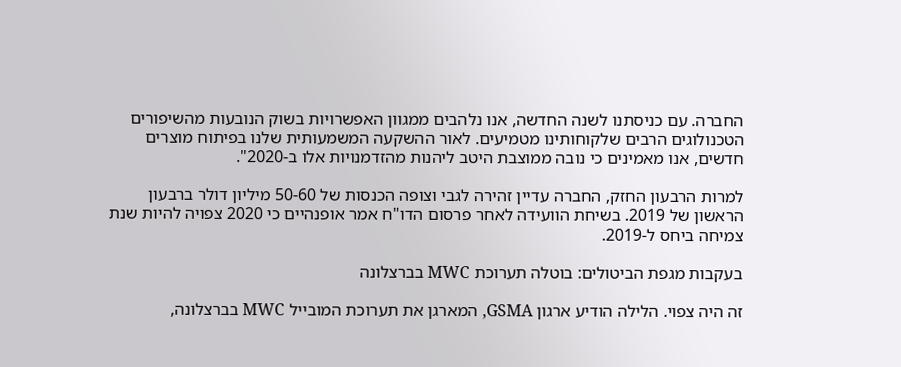החברה. עם כניסתנו לשנה החדשה, אנו נלהבים ממגוון האפשרויות בשוק הנובעות מהשיפורים הטכנולוגים הרבים שלקוחותינו מטמיעים. לאור ההשקעה המשמעותית שלנו בפיתוח מוצרים חדשים, אנו מאמינים כי נובה ממוצבת היטב ליהנות מהזדמנויות אלו ב-2020".

למרות הרבעון החזק, החברה עדיין זהירה לגבי וצופה הכנסות של 50-60 מיליון דולר ברבעון הראשון של 2019. בשיחת הוועידה לאחר פרסום הדו"ח אמר אופנהיים כי 2020 צפויה להיות שנת צמיחה ביחס ל-2019.

בעקבות מגפת הביטולים: בוטלה תערוכת MWC בברצלונה

זה היה צפוי. הלילה הודיע ארגון GSMA, המארגן את תערוכת המובייל MWC בברצלונה,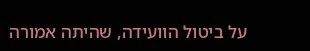על ביטול הוועידה, שהיתה אמורה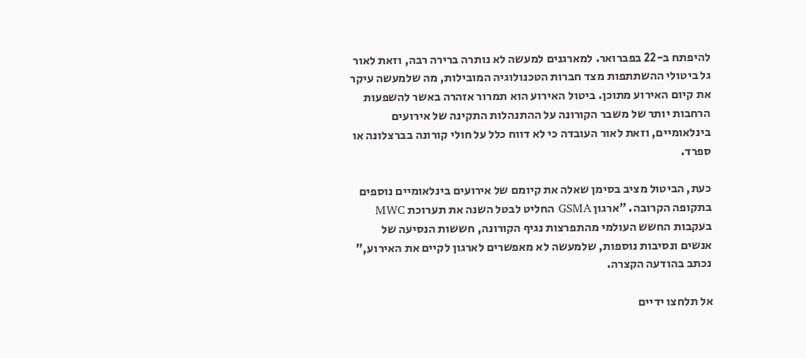להיפתח ב-22 בפברואר. למארגנים למעשה לא נותרה ברירה רבה, וזאת לאור גל ביטולי ההשתתפות מצד חברות הטכנולוגיה המובילות, מה שלמעשה עיקר את קיום האירוע מתוכן. ביטול האירוע הוא תמרור אזהרה באשר להשפעות הרחבות יותר של משבר הקורונה על ההתנהלות התקינה של אירועים בינלאומיים, וזאת לאור העובדה כי לא דווח כלל על חולי קורונה בברצלונה או ספרד.

כעת, הביטול מציב בסימן שאלה את קיומם של אירועים בינלאומיים נוספים בתקופה הקרובה. "ארגון GSMA החליט לבטל השנה את תערוכת MWC בעקבות החשש העולמי מהתפרצות נגיף הקורונה, חששות הנסיעה של אנשים ונסיבות נוספות, שלמעשה לא מאפשרים לארגון לקיים את האירוע," נכתב בהודעה הקצרה.

אל תלחצו ידיים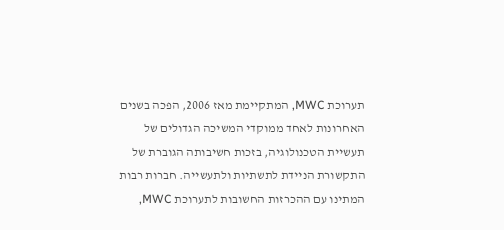תערוכת MWC, המתקיימת מאז 2006, הפכה בשנים האחרונות לאחד ממוקדי המשיכה הגדולים של תעשיית הטכנולוגיה, בזכות חשיבותה הגוברת של התקשורת הניידת לתשתיות ולתעשייה. חברות רבות המתינו עם ההכרזות החשובות לתערוכת MWC,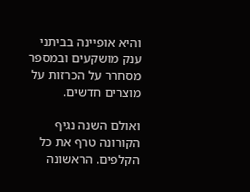והיא אופיינה בביתני ענק מושקעים ובמספר מסחרר על הכרזות על מוצרים חדשים.

ואולם השנה נגיף הקורונה טרף את כל הקלפים. הראשונה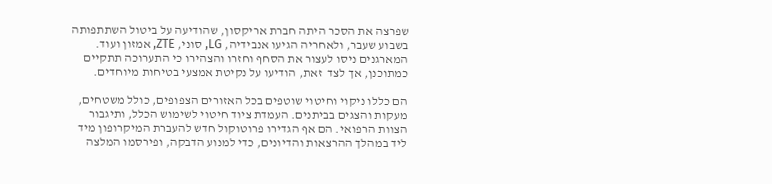שפרצה את הסכר היתה חברת אריקסון, שהודיעה על ביטול השתתפותה בשבוע שעבר, ולאחריה הגיעו אנבידיה, LG, סוני, ZTE, אמזון ועוד. המארגנים ניסו לעצור את הסחף וחזרו והצהירו כי התערוכה תתקיים כמתוכנן, אך לצד  זאת, הודיעו על נקיטת אמצעי בטיחות מיוחדים.

הם כללו ניקוי וחיטוי שוטפים בכל האזורים הצפופים, כולל משטחים, מעקות והצגים בביתנים. העמדת ציוד חיטוי לשימוש הכלל, ותיגבור הצוות הרפואי. הם אף הגדירו פרוטוקול חדש להעברת המיקרופון מיד ליד במהלך ההרצאות והדיונים, כדי למנוע הדבקה, ופירסמו המלצה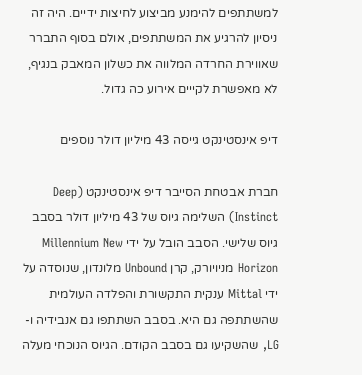למשתתפים להימנע מביצוע לחיצות ידיים. היה זה ניסיון להרגיע את המשתתפים, אולם בסוף התברר שאווירת החרדה המלווה את כשלון המאבק בנגיף, לא מאפשרת לקייים אירוע כה גדול.

דיפ אינסטינקט גייסה 43 מיליון דולר נוספים

חברת אבטחת הסייבר דיפ אינסטינקט (Deep Instinct) השלימה גיוס של 43 מיליון דולר בסבב גיוס שלישי. הסבב הובל על ידי Millennium New Horizon מניויורק, קרן Unbound מלונדון, שנוסדה על ידי Mittal ענקית התקשורת והפלדה העולמית שהשתתפה גם היא. בסבב השתתפו גם אנבידיה ו-LG, שהשקיעו גם בסבב הקודם. הגיוס הנוכחי מעלה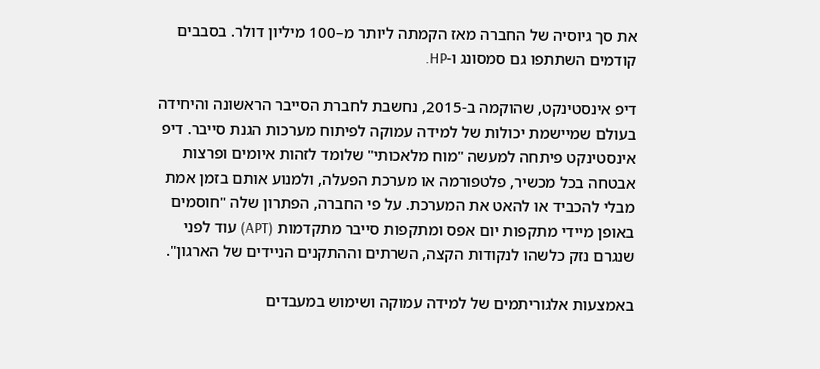את סך גיוסיה של החברה מאז הקמתה ליותר מ–100 מיליון דולר. בסבבים קודמים השתתפו גם סמסונג ו-HP.

דיפ אינסטינקט, שהוקמה ב-2015, נחשבת לחברת הסייבר הראשונה והיחידה בעולם שמיישמת יכולות של למידה עמוקה לפיתוח מערכות הגנת סייבר. דיפ אינסטינקט פיתחה למעשה "מוח מלאכותי" שלומד לזהות איומים ופרצות אבטחה בכל מכשיר, פלטפורמה או מערכת הפעלה, ולמנוע אותם בזמן אמת מבלי להכביד או להאט את המערכת. על פי החברה, הפתרון שלה "חוסמים באופן מיידי מתקפות יום אפס ומתקפות סייבר מתקדמות (APT) עוד לפני שנגרם נזק כלשהו לנקודות הקצה, השרתים וההתקנים הניידים של הארגון".

באמצעות אלגוריתמים של למידה עמוקה ושימוש במעבדים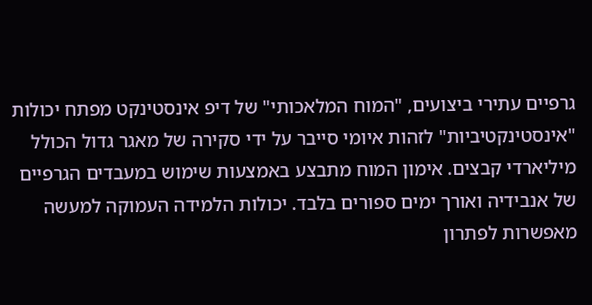גרפיים עתירי ביצועים, "המוח המלאכותי" של דיפ אינסטינקט מפתח יכולות "אינסטינקטיביות" לזהות איומי סייבר על ידי סקירה של מאגר גדול הכולל מיליארדי קבצים. אימון המוח מתבצע באמצעות שימוש במעבדים הגרפיים של אנבידיה ואורך ימים ספורים בלבד. יכולות הלמידה העמוקה למעשה מאפשרות לפתרון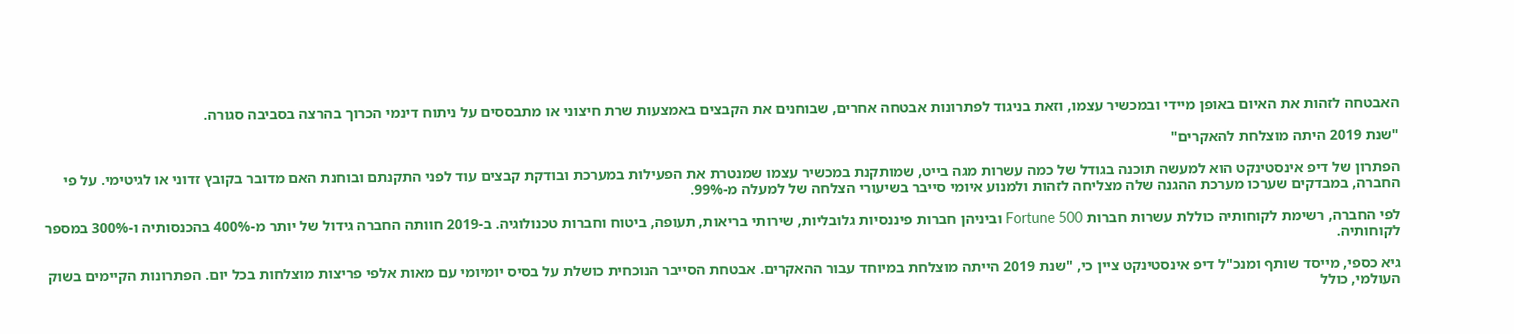האבטחה לזהות את האיום באופן מיידי ובמכשיר עצמו, וזאת בניגוד לפתרונות אבטחה אחרים, שבוחנים את הקבצים באמצעות שרת חיצוני או מתבססים על ניתוח דינמי הכרוך בהרצה בסביבה סגורה.

"שנת 2019 היתה מוצלחת להאקרים"

הפתרון של דיפ אינסטינקט הוא למעשה תוכנה בגודל של כמה עשרות מגה בייט, שמותקנת במכשיר עצמו שמנטרת את הפעילות במערכת ובודקת קבצים עוד לפני התקנתם ובוחנת האם מדובר בקובץ זדוני או לגיטימי. על פי החברה, במבדקים שערכו מערכת ההגנה שלה מצליחה לזהות ולמנוע איומי סייבר בשיעורי הצלחה של למעלה מ-99%.

לפי החברה, רשימת לקוחותיה כוללת עשרות חברות Fortune 500 וביניהן חברות פיננסיות גלובליות, שירותי בריאות, תעופה, ביטוח וחברות טכנולוגיה. ב-2019 חוותה החברה גידול של יותר מ-400% בהכנסותיה ו-300% במספר לקוחותיה.

גיא כספי, מייסד שותף ומנכ"ל דיפ אינסטינקט ציין כי, "שנת 2019 הייתה מוצלחת במיוחד עבור ההאקרים. אבטחת הסייבר הנוכחית כושלת על בסיס יומיומי עם מאות אלפי פריצות מוצלחות בכל יום. הפתרונות הקיימים בשוק העולמי, כולל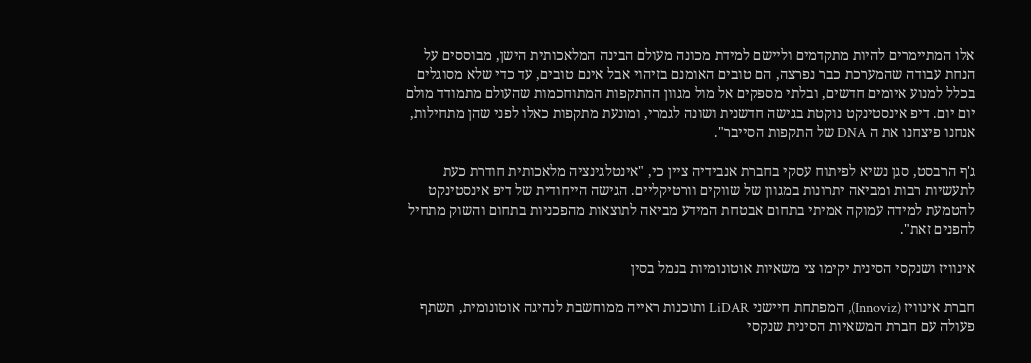אלו המתיימרים להיות מתקדמים וליישם למידת מכונה מעולם הבינה המלאכותית הישן, מבוססים על הנחת עבודה שהמערכת כבר נפרצה, הם טובים האומנם בזיהוי אבל אינם טובים, עד כדי שלא מסוגלים בכלל למנוע איומים חדשים, ובלתי מספקים אל מול מגוון ההתקפות המתוחכמות שהעולם מתמודד מולם יום יום. דיפ אינסטינקט נוקטת בגישה חדשנית ושונה לגמרי, ומונעת מתקפות כאלו לפני שהן מתחילות, אנחנו פיצחנו את ה DNA של התקפות הסייבר".

ג'ף הרבסט, סגן נשיא לפיתוח עסקי בחברת אנבידיה ציין כי, "אינטלגינציה מלאכותית חודרת כעת לתעשיות רבות ומביאה יתרונות במגוון של שווקים וורטיקליים. הגישה הייחודית של דיפ אינסטינקט להטמעת למידה עמוקה אמיתי בתחום אבטחת המידע מביאה לתוצאות מהפכניות בתחום והשוק מתחיל להפנים זאת".

אינוויז ושנקסי הסינית יקימו צי משאיות אוטונומיות בנמל בסין

חברת אינוויז (Innoviz), המפתחת חיישני LiDAR ותוכנות ראייה ממוחשבת לנהיגה אוטונומית, תשתף פעולה עם חברת המשאיות הסינית שנקסי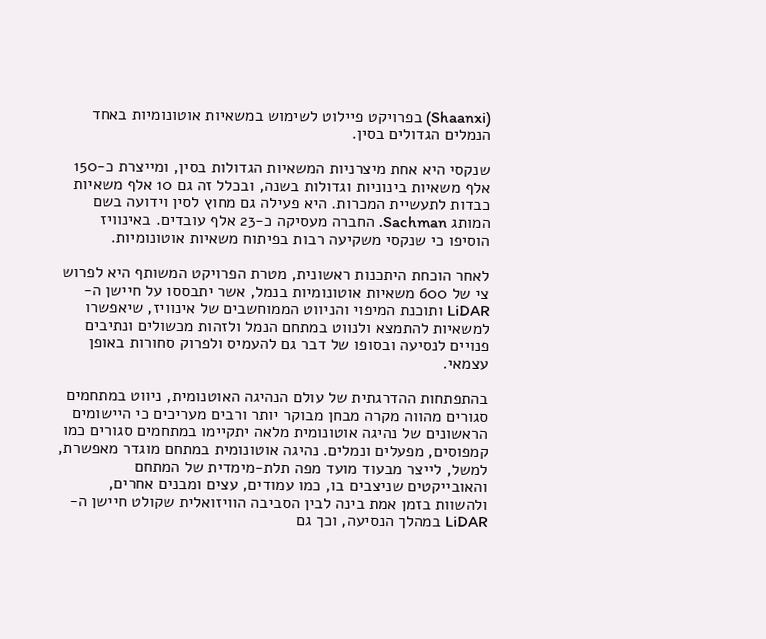(Shaanxi) בפרויקט פיילוט לשימוש במשאיות אוטונומיות באחד הנמלים הגדולים בסין.

שנקסי היא אחת מיצרניות המשאיות הגדולות בסין, ומייצרת כ-150 אלף משאיות בינוניות וגדולות בשנה, ובכלל זה גם 10 אלף משאיות כבדות לתעשיית המכרות. היא פעילה גם מחוץ לסין וידועה בשם המותג Sachman. החברה מעסיקה כ-23 אלף עובדים. באינוויז הוסיפו כי שנקסי משקיעה רבות בפיתוח משאיות אוטונומיות.

לאחר הוכחת היתכנות ראשונית, מטרת הפרויקט המשותף היא לפרוש צי של 600 משאיות אוטונומיות בנמל, אשר יתבססו על חיישן ה-LiDAR ותוכנת המיפוי והניווט הממוחשבים של אינוויז, שיאפשרו למשאיות להתמצא ולנווט במתחם הנמל ולזהות מכשולים ונתיבים פנויים לנסיעה ובסופו של דבר גם להעמיס ולפרוק סחורות באופן עצמאי.

בהתפתחות ההדרגתית של עולם הנהיגה האוטנומית, ניווט במתחמים סגורים מהווה מקרה מבחן מבוקר יותר ורבים מעריכים כי היישומים הראשונים של נהיגה אוטונומית מלאה יתקיימו במתחמים סגורים כמו קמפוסים, מפעלים ונמלים. נהיגה אוטונומית במתחם מוגדר מאפשרת, למשל, לייצר מבעוד מועד מפה תלת-מימדית של המתחם והאובייקטים שניצבים בו, כמו עמודים, עצים ומבנים אחרים, ולהשוות בזמן אמת בינה לבין הסביבה הוויזואלית שקולט חיישן ה-LiDAR במהלך הנסיעה, וכך גם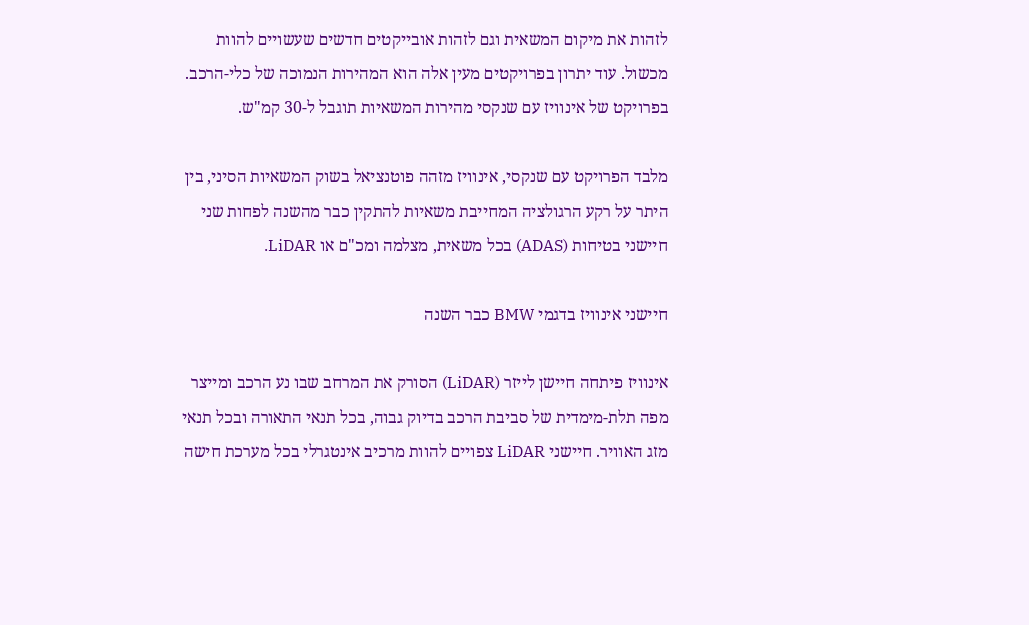לזהות את מיקום המשאית וגם לזהות אובייקטים חדשים שעשויים להוות מכשול. עוד יתרון בפרויקטים מעין אלה הוא המהירות הנמוכה של כלי-הרכב. בפרויקט של אינוויז עם שנקסי מהירות המשאיות תוגבל ל-30 קמ"ש.

מלבד הפרויקט עם שנקסי, אינוויז מזהה פוטנציאל בשוק המשאיות הסיני, בין היתר על רקע הרגולציה המחייבת משאיות להתקין כבר מהשנה לפחות שני חיישני בטיחות (ADAS) בכל משאית, מצלמה ומכ"ם או LiDAR.

חיישני אינוויז בדגמי BMW כבר השנה

אינוויז פיתחה חיישן לייזר (LiDAR) הסורק את המרחב שבו נע הרכב ומייצר מפה תלת-מימדית של סביבת הרכב בדיוק גבוה, בכל תנאי התאורה ובכל תנאי מזג האוויר. חיישני LiDAR צפויים להוות מרכיב אינטגרלי בכל מערכת חישה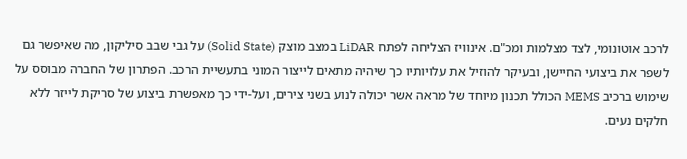לרכב אוטונומי, לצד מצלמות ומכ"ם. אינוויז הצליחה לפתח LiDAR במצב מוצק (Solid State) על גבי שבב סיליקון, מה שאיפשר גם לשפר את ביצועי החיישן, ובעיקר להוזיל את עלויותיו כך שיהיה מתאים לייצור המוני בתעשיית הרכב. הפתרון של החברה מבוסס על שימוש ברכיב MEMS הכולל תכנון מיוחד של מראה אשר יכולה לנוע בשני צירים, ועל-ידי כך מאפשרת ביצוע של סריקת לייזר ללא חלקים נעים.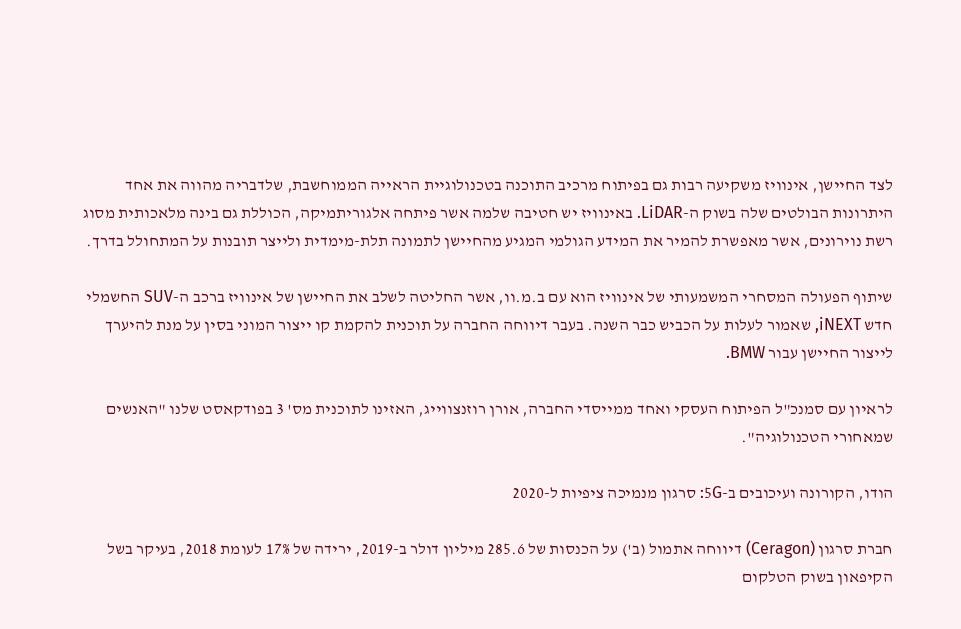לצד החיישן, אינוויז משקיעה רבות גם בפיתוח מרכיב התוכנה בטכנולוגיית הראייה הממוחשבת, שלדבריה מהווה את אחד היתרונות הבולטים שלה בשוק ה-LiDAR. באינוויז יש חטיבה שלמה אשר פיתחה אלגוריתמיקה, הכוללת גם בינה מלאכותית מסוג רשת נוירונים, אשר מאפשרת להמיר את המידע הגולמי המגיע מהחיישן לתמונה תלת-מימדית ולייצר תובנות על המתחולל בדרך.

שיתוף הפעולה המסחרי המשמעותי של אינוויז הוא עם ב.מ.וו, אשר החליטה לשלב את החיישן של אינוויז ברכב ה-SUV החשמלי חדש iNEXT, שאמור לעלות על הכביש כבר השנה. בעבר דיווחה החברה על תוכנית להקמת קו ייצור המוני בסין על מנת להיערך לייצור החיישן עבור BMW.

לראיון עם סמנכ"ל הפיתוח העסקי ואחד ממייסדי החברה, אורן רוזנצווייג, האזינו לתוכנית מס' 3 בפודקאסט שלנו "האנשים שמאחורי הטכנולוגיה".

הודו, הקורונה ועיכובים ב-5G: סרגון מנמיכה ציפיות ל-2020

חברת סרגון (Ceragon) דיווחה אתמול (ב') על הכנסות של 285.6 מיליון דולר ב-2019, ירידה של 17% לעומת 2018, בעיקר בשל הקיפאון בשוק הטלקום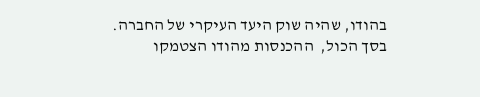בהודו, שהיה שוק היעד העיקרי של החברה. בסך הכול,  ההכנסות מהודו הצטמקו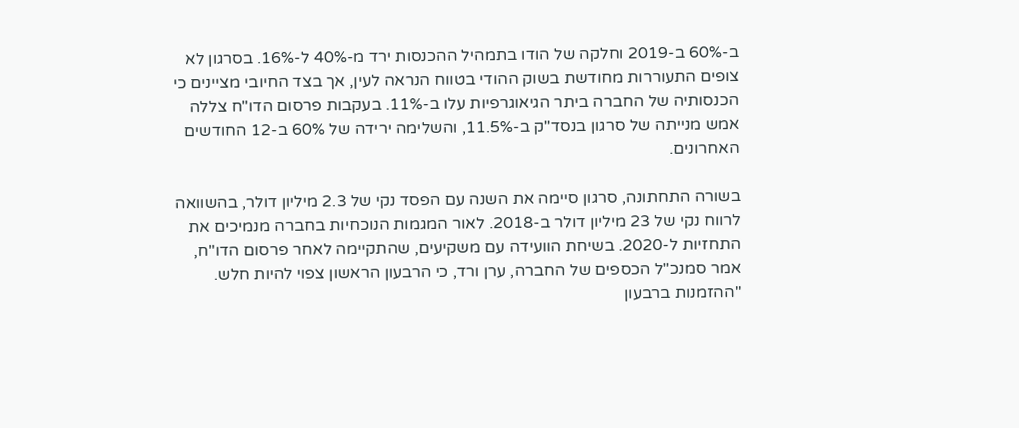ב-60% ב-2019 וחלקה של הודו בתמהיל ההכנסות ירד מ-40% ל-16%. בסרגון לא צופים התעוררות מחודשת בשוק ההודי בטווח הנראה לעין, אך בצד החיובי מציינים כי הכנסותיה של החברה ביתר הגיאוגרפיות עלו ב-11%. בעקבות פרסום הדו"ח צללה אמש מנייתה של סרגון בנסד"ק ב-11.5%, והשלימה ירידה של 60% ב-12 החודשים האחרונים.

בשורה התחתונה, סרגון סיימה את השנה עם הפסד נקי של 2.3 מיליון דולר, בהשוואה לרווח נקי של 23 מיליון דולר ב-2018. לאור המגמות הנוכחיות בחברה מנמיכים את התחזיות ל-2020. בשיחת הוועידה עם משקיעים, שהתקיימה לאחר פרסום הדו"ח, אמר סמנכ"ל הכספים של החברה, ערן ורד, כי הרבעון הראשון צפוי להיות חלש. "ההזמנות ברבעון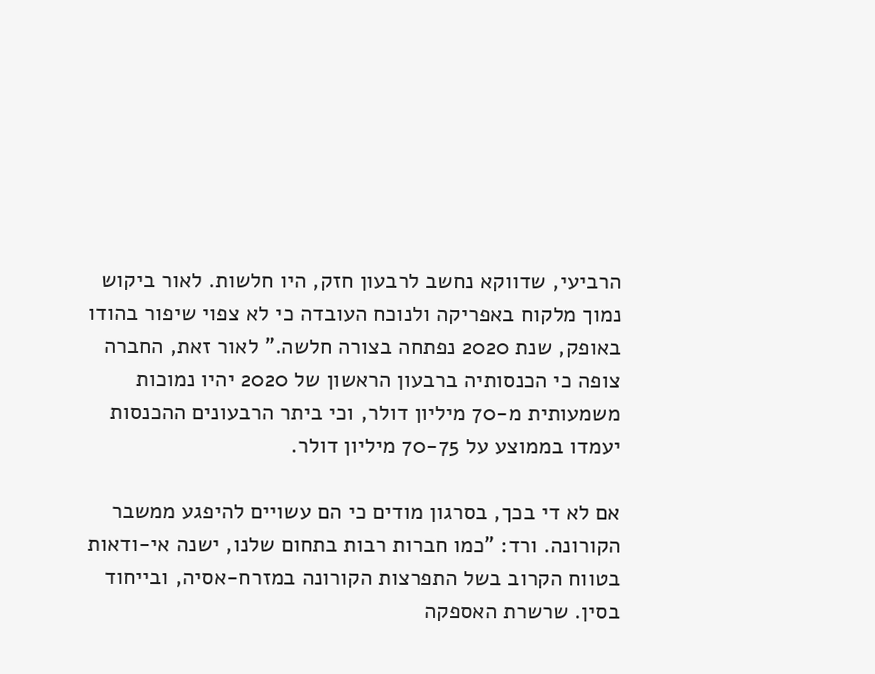הרביעי, שדווקא נחשב לרבעון חזק, היו חלשות. לאור ביקוש נמוך מלקוח באפריקה ולנוכח העובדה כי לא צפוי שיפור בהודו באופק, שנת 2020 נפתחה בצורה חלשה." לאור זאת, החברה צופה כי הכנסותיה ברבעון הראשון של 2020 יהיו נמוכות משמעותית מ-70 מיליון דולר, וכי ביתר הרבעונים ההכנסות יעמדו בממוצע על 70-75 מיליון דולר.

אם לא די בכך, בסרגון מודים כי הם עשויים להיפגע ממשבר הקורונה. ורד: "כמו חברות רבות בתחום שלנו, ישנה אי-ודאות בטווח הקרוב בשל התפרצות הקורונה במזרח-אסיה, ובייחוד בסין. שרשרת האספקה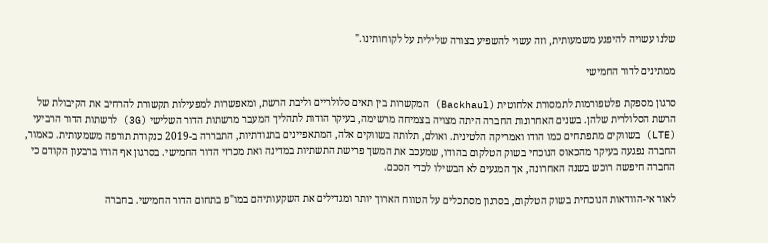שלנו עשויה להיפגע משמעותית, וזה עשוי להשפיע בצורה שלילית על לקוחותינו."

ממתינים לדור החמישי

סרגון מספקת פלטפורמות לתמסורת אלחוטית (Backhaul) המקשרות בין תאים סלולריים וליבת הרשת, ומאפשרות למפעילות תקשורת להרחיב את הקיבולת של הרשת הסלולרית שלהן. בשנים האחרונות החברה היתה מצויה בצמיחה מרשימה, בעיקר הודות לתהליך המעבר מרשתות הדור השלישי (3G) לרשתות הדור הרביעי (LTE) בשווקים מתפתחים כמו הודו ואמריקה הלטינית. ואולם, תלותה בשווקים אלה, המתאפיינים בתנודתיות, התבררה ב-2019 כנקודת תורפה משמעותית. כאמור, החברה נפגעה בעיקר מהכאוס הנוכחי בשוק הטלקום בהודו, שמעכב את המשך פרישת התשתיות במדינה ואת מכרזי הדור החמישי. בסרגון אף הודו ברבעון הקודם כי החברה חיפשה רוכש בשנה האחרונה, אך המגעים לא הבשילו לכדי הסכם.

לאור אי-הוודאות הנוכחית בשוק הטלקום, בסרגון מסתכלים על הטווח הארוך יותר ומגדילים את השקעותיהם במו"פ בתחום הדור החמישי. בחברה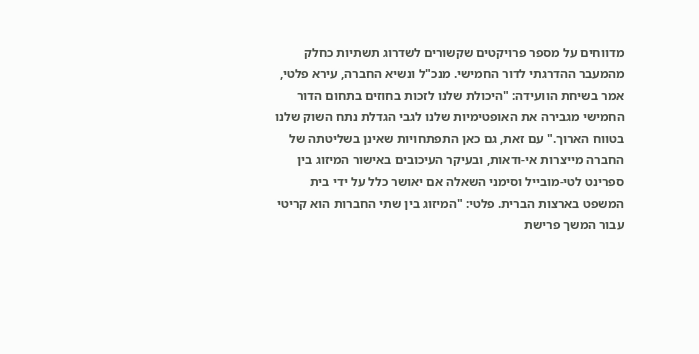מדווחים על מספר פרויקטים שקשורים לשדרוג תשתיות כחלק מהמעבר ההדרגתי לדור החמישי. מנכ"ל ונשיא החברה, עירא פלטי, אמר בשיחת הוועידה: "היכולת שלנו לזכות בחוזים בתחום הדור החמישי מגבירה את האופטימיות שלנו לגבי הגדלת נתח השוק שלנו בטווח הארוך." עם זאת, גם כאן התפתחויות שאינן בשליטתה של החברה מייצרות אי-ודאות, ובעיקר העיכובים באישור המיזוג בין ספרינט לטי-מובייל וסימני השאלה אם יאושר כלל על ידי בית המשפט בארצות הברית. פלטי: "המיזוג בין שתי החברות הוא קריטי עבור המשך פרישת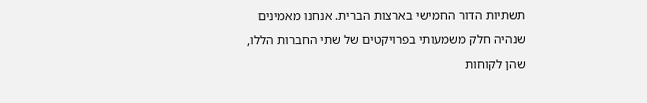תשתיות הדור החמישי בארצות הברית. אנחנו מאמינים שנהיה חלק משמעותי בפרויקטים של שתי החברות הללו, שהן לקוחות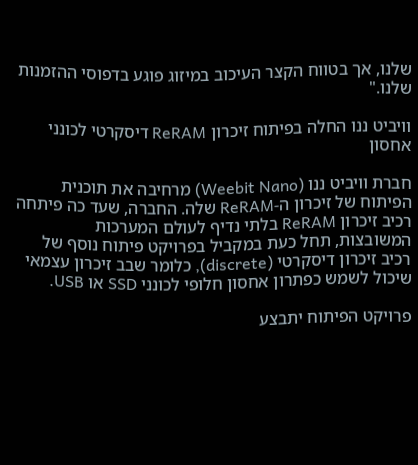שלנו, אך בטווח הקצר העיכוב במיזוג פוגע בדפוסי ההזמנות שלנו."

וויביט ננו החלה בפיתוח זיכרון ReRAM דיסקרטי לכונני אחסון

חברת וויביט ננו (Weebit Nano) מרחיבה את תוכנית הפיתוח של זיכרון ה-ReRAM שלה. החברה, שעד כה פיתחה רכיב זיכרון ReRAM בלתי נדיף לעולם המערכות המשובצות, תחל כעת במקביל בפרויקט פיתוח נוסף של רכיב זיכרון דיסקרטי (discrete), כלומר שבב זיכרון עצמאי שיכול לשמש כפתרון אחסון חלופי לכונני SSD או USB.

פרויקט הפיתוח יתבצע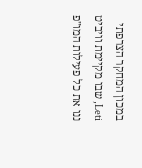במכון המחקר הצרפתי Leti, שבו מקיימת וויביט ננו את כל פעילות המו"פ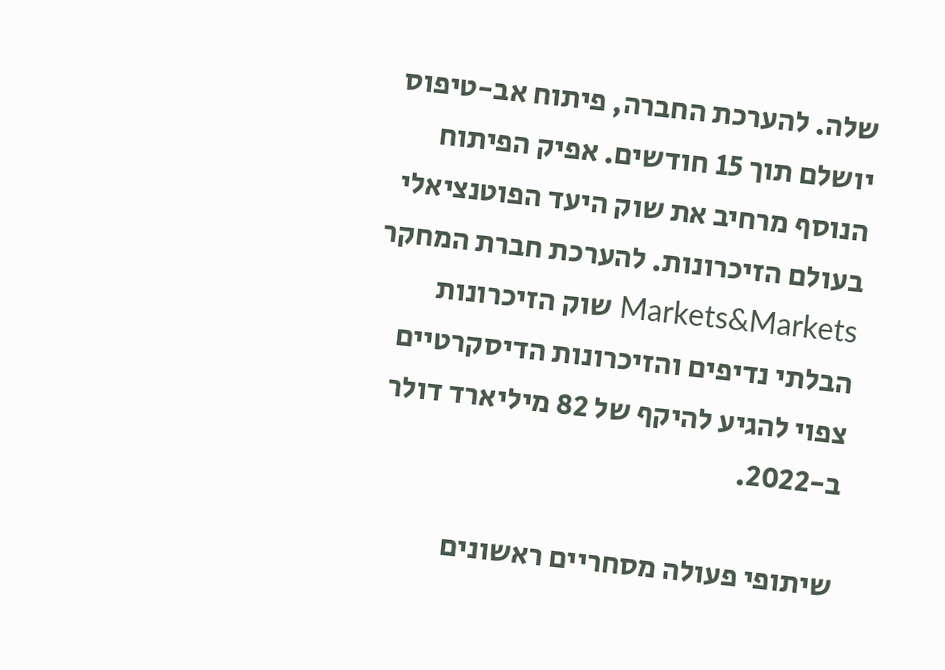שלה. להערכת החברה, פיתוח אב-טיפוס יושלם תוך 15 חודשים. אפיק הפיתוח הנוסף מרחיב את שוק היעד הפוטנציאלי בעולם הזיכרונות. להערכת חברת המחקר Markets&Markets שוק הזיכרונות הבלתי נדיפים והזיכרונות הדיסקרטיים צפוי להגיע להיקף של 82 מיליארד דולר ב-2022.

שיתופי פעולה מסחריים ראשונים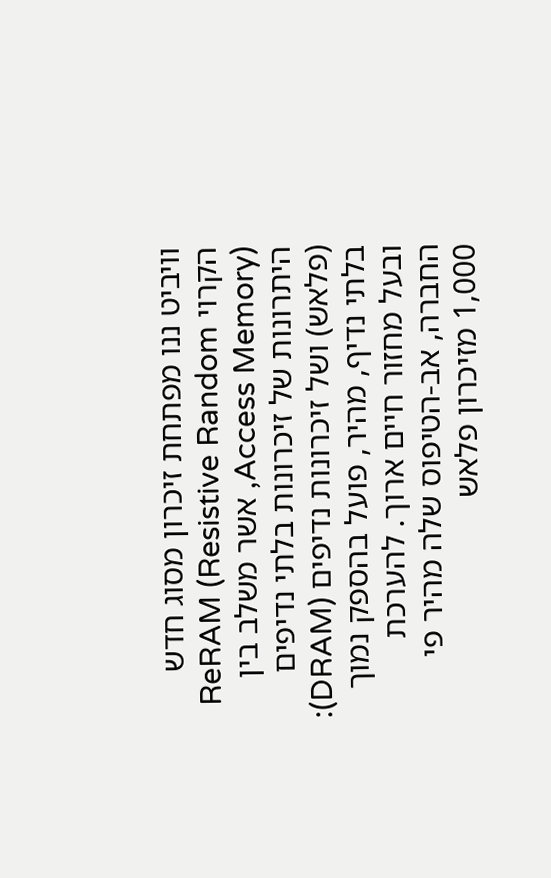וויביט ננו מפתחת זיכרון מסוג חדש הקרוי ReRAM (Resistive Random Access Memory), אשר משלב בין היתרונות של זיכרונות בלתי נדיפים (פלאש) ושל זיכרונות נדיפים (DRAM): בלתי נדיף, מהיר, פועל בהספק נמוך ובעל מחזור חיים ארוך. להערכת החברה, אב-הטיפוס שלה מהיר פי 1,000 מזיכרון פלאש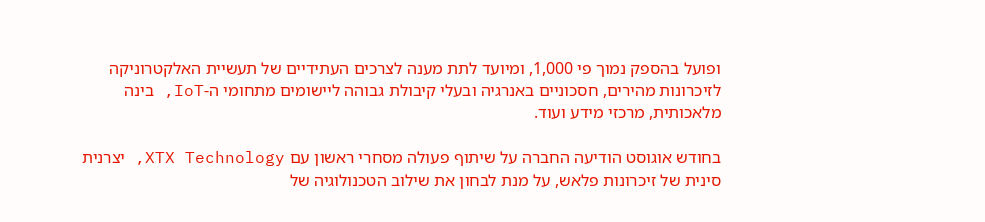ופועל בהספק נמוך פי 1,000, ומיועד לתת מענה לצרכים העתידיים של תעשיית האלקטרוניקה לזיכרונות מהירים, חסכוניים באנרגיה ובעלי קיבולת גבוהה ליישומים מתחומי ה-IoT, בינה מלאכותית, מרכזי מידע ועוד.

בחודש אוגוסט הודיעה החברה על שיתוף פעולה מסחרי ראשון עם XTX Technology, יצרנית סינית של זיכרונות פלאש, על מנת לבחון את שילוב הטכנולוגיה של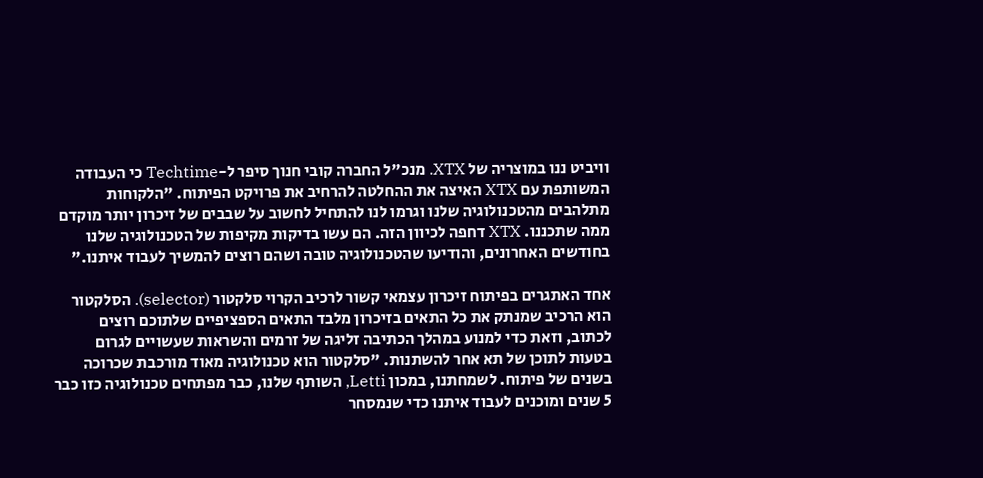וויביט ננו במוצריה של XTX. מנכ"ל החברה קובי חנוך סיפר ל-Techtime כי העבודה המשותפת עם XTX האיצה את ההחלטה להרחיב את פרויקט הפיתוח. "הלקוחות מתלהבים מהטכנולוגיה שלנו וגרמו לנו להתחיל לחשוב על שבבים של זיכרון יותר מוקדם ממה שתכננו. XTX דחפה לכיוון הזה. הם עשו בדיקות מקיפות של הטכנולוגיה שלנו בחודשים האחרונים, והודיעו שהטכנולוגיה טובה ושהם רוצים להמשיך לעבוד איתנו."

אחד האתגרים בפיתוח זיכרון עצמאי קשור לרכיב הקרוי סלקטור (selector). הסלקטור הוא הרכיב שמנתק את כל התאים בזיכרון מלבד התאים הספציפיים שלתוכם רוצים לכתוב, וזאת כדי למנוע במהלך הכתיבה זליגה של זרמים והשראות שעשויים לגרום בטעות לתוכן של תא אחר להשתנות. "סלקטור הוא טכנולוגיה מאוד מורכבת שכרוכה בשנים של פיתוח. לשמחתנו, במכון Letti, השותף שלנו, כבר מפתחים טכנולוגיה כזו כבר 5 שנים ומוכנים לעבוד איתנו כדי שנמסחר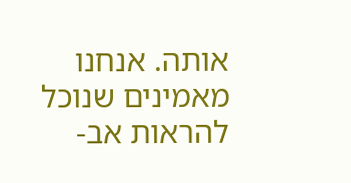אותה. אנחנו מאמינים שנוכל להראות אב-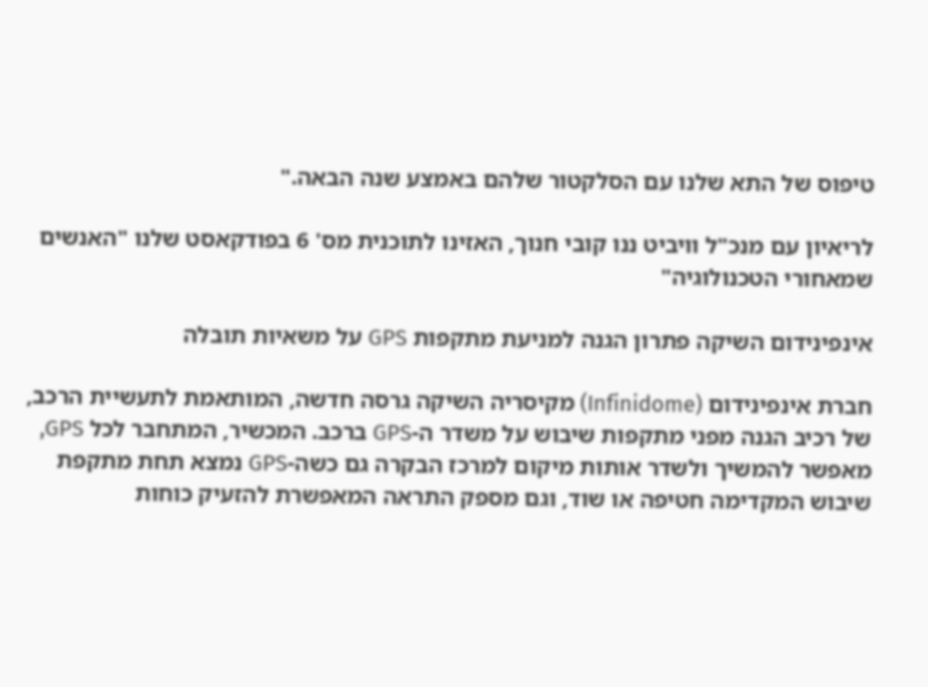טיפוס של התא שלנו עם הסלקטור שלהם באמצע שנה הבאה."

לריאיון עם מנכ"ל וויביט ננו קובי חנוך, האזינו לתוכנית מס' 6 בפודקאסט שלנו "האנשים שמאחורי הטכנולוגיה"

אינפינידום השיקה פתרון הגנה למניעת מתקפות GPS על משאיות תובלה

חברת אינפינידום (Infinidome) מקיסריה השיקה גרסה חדשה, המותאמת לתעשיית הרכב, של רכיב הגנה מפני מתקפות שיבוש על משדר ה-GPS ברכב. המכשיר, המתחבר לכל GPS, מאפשר להמשיך ולשדר אותות מיקום למרכז הבקרה גם כשה-GPS נמצא תחת מתקפת שיבוש המקדימה חטיפה או שוד, וגם מספק התראה המאפשרת להזעיק כוחות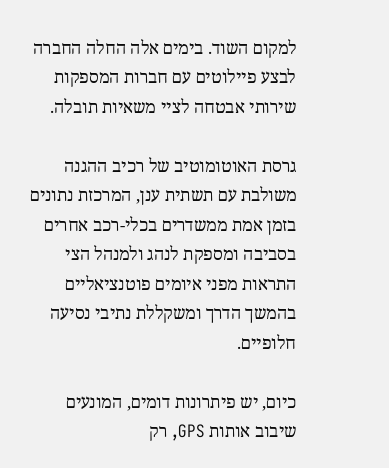למקום השוד. בימים אלה החלה החברה לבצע פיילוטים עם חברות המספקות שירותי אבטחה לציי משאיות תובלה.

גרסת האוטומוטיב של רכיב ההגנה משולבת עם תשתית ענן, המרכזת נתונים בזמן אמת ממשדרים בכלי-רכב אחרים בסביבה ומספקת לנהג ולמנהל הצי התראות מפני איומים פוטנציאליים בהמשך הדרך ומשקללת נתיבי נסיעה חלופיים.

כיום, יש פיתרונות דומים, המונעים שיבוב אותות GPS, רק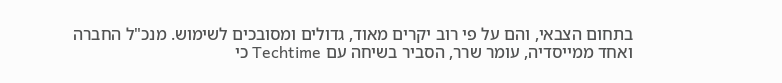בתחום הצבאי, והם על פי רוב יקרים מאוד, גדולים ומסובכים לשימוש. מנכ"ל החברה ואחד ממייסדיה, עומר שרר, הסביר בשיחה עם Techtime כי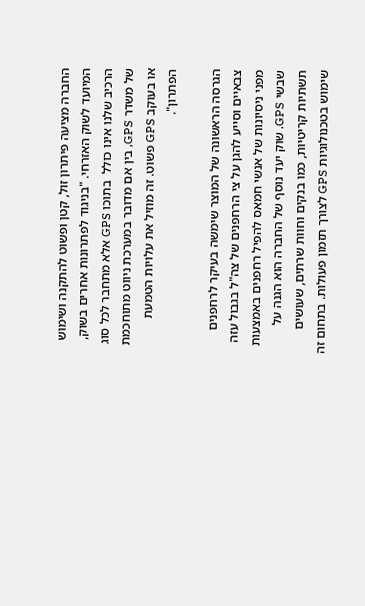החברה מציעה פיתרון זול, קטן ופשוט להתקנה ושימוש המיועד לשוק האזרחי. "בניגוד לפתרונות אחרים בשוק, הרכיב שלנו אינו כולל  בתוכו GPS אלא מתחבר לכל סוג של משדר GPS, בין אם מדובר במערכת ניווט מתוחכמת או בעוקב GPS פשוט. זה מוזיל את עלויות הטמעת הפתרון".

הגרסה הראשונה של המוצר שימשה בעיקר לרחפנים צבאיים וסייע להגן על צי הרחפנים של צה"ל בגבול עזה מפני ניסיונות של אנשי חמאס להפיל רחפנים באמצעות שבשי GPS. שוק יעד נוסף של החברה הוא הגנה על תשתיות קריטיות, כמו בנקים וחוות שרתים, שעושים שימוש בטכנולוגיות GPS לצורך תזמון פעולות. בתחום זה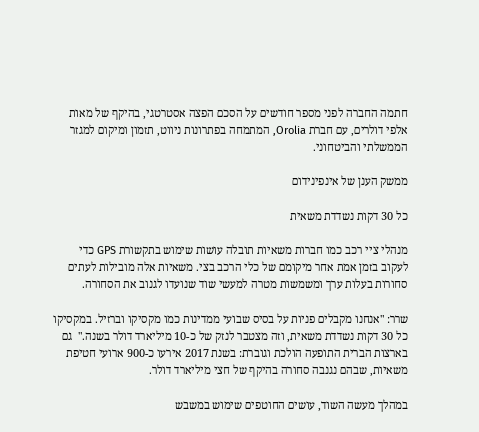חתמה החברה לפני מספר חודשים על הסכם הפצה אסטרטגי, בהיקף של מאות אלפי דולרים, עם חברת Orolia, המתמחה בפתרונות ניווט, תזמון ומיקום למגזר הממשלתי והביטחוני.

ממשק הענן של אינפינידום

כל 30 דקות נשדדת משאית

מנהלי ציי רכב כמו חברות משאיות תובלה עושות שימוש בתקשורת GPS כדי לעקוב בזמן אמת אחר מיקומם של כלי הרכב בצי. משאיות אלה מובילות לעתים סחורות בעלות ערך ומשמשות מטרה למעשי שוד שנועדו לגנוב את הסחורה.

שרר: "אנחנו מקבלים פניות על בסיס שבועי ממדינות כמו מקסיקו וברזיל. במקסיקו כל 30 דקות נשדדת משאית, וזה מצטבר לנזק של כ-10 מיליארד דולר בשנה."  גם בארצות הברית התופעה הולכת וגוברת: בשנת 2017 אירעו כ-900 ארועי חטיפת משאיות, שבהם נגנבה סחורה בהיקף של חצי מיליארד דולר.

במהלך מעשה השוד, עושים החוטפים שימוש במשבש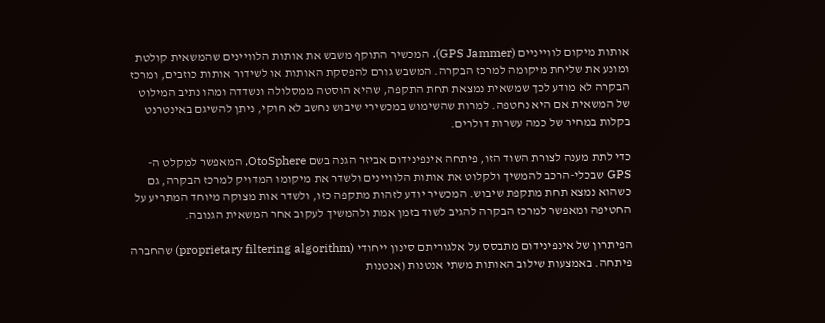אותות מיקום לווייניים (GPS Jammer). המכשיר התוקף משבש את אותות הלוויינים שהמשאית קולטת ומונע את שליחת מיקומה למרכז הבקרה. המשבש גורם להפסקת האותות או לשידור אותות כוזבים, ומרכז הבקרה לא מודע לכך שמשאית נמצאת תחת התקפה, שהיא הוסטה ממסלולה ונשדדה ומהו נתיב המילוט של המשאית אם היא נחטפה. למרות שהשימוש במכשירי שיבוש נחשב לא חוקי, ניתן להשיגם באינטרנט בקלות במחיר של כמה עשרות דולרים.

כדי לתת מענה לצורת השוד הזו, פיתחה אינפינידום אביזר הגנה בשם OtoSphere, המאפשר למקלט ה-GPS שבכלי-הרכב להמשיך ולקלוט את אותות הלוויינים ולשדר את מיקומו המדויק למרכז הבקרה, גם כשהוא נמצא תחת מתקפת שיבוש. המכשיר יודע לזהות מתקפה כזו, ולשדר אות מצוקה מיוחד המתריע על החטיפה ומאפשר למרכז הבקרה להגיב לשוד בזמן אמת ולהמשיך לעקוב אחר המשאית הגנובה.

הפיתרון של אינפינידום מתבסס על אלגוריתם סינון ייחודי (proprietary filtering algorithm) שהחברה פיתחה. באמצעות שילוב האותות משתי אנטנות (אנטנות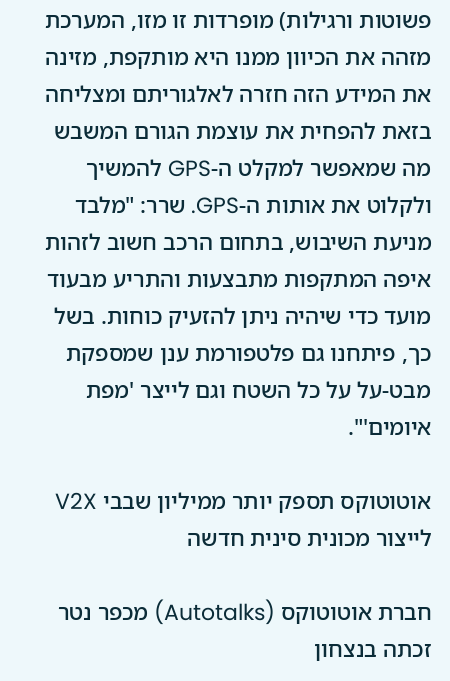פשוטות ורגילות) מופרדות זו מזו, המערכת מזהה את הכיוון ממנו היא מותקפת, מזינה את המידע הזה חזרה לאלגוריתם ומצליחה בזאת להפחית את עוצמת הגורם המשבש מה שמאפשר למקלט ה-GPS להמשיך ולקלוט את אותות ה-GPS. שרר: "מלבד מניעת השיבוש, בתחום הרכב חשוב לזהות איפה המתקפות מתבצעות והתריע מבעוד מועד כדי שיהיה ניתן להזעיק כוחות. בשל כך, פיתחנו גם פלטפורמת ענן שמספקת מבט-על על כל השטח וגם לייצר 'מפת איומים'".

אוטוטוקס תספק יותר ממיליון שבבי V2X לייצור מכונית סינית חדשה

חברת אוטוטוקס (Autotalks) מכפר נטר זכתה בנצחון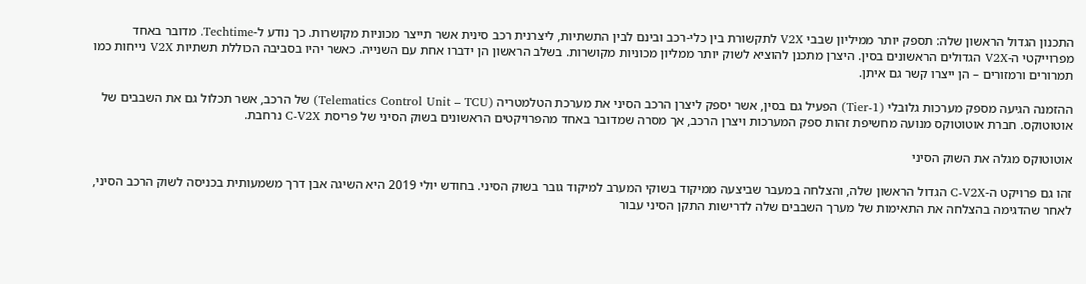התכנון הגדול הראשון שלה: תספק יותר ממיליון שבבי V2X לתקשורת בין כלי-רכב ובינם לבין התשתיות, ליצרנית רכב סינית אשר תייצר מכוניות מקושרות. כך נודע ל-Techtime. מדובר באחד מפרוייקטי ה-V2X הגדולים הראשונים בסין. היצרן מתכנן להוציא לשוק יותר ממליון מכוניות מקושרות. בשלב הראשון הן ידברו אחת עם השנייה. כאשר יהיו בסביבה הכוללת תשתיות V2X נייחות כמו תמרורים ורמזורים – הן ייצרו קשר גם איתן.

ההזמנה הגיעה מספק מערכות גלובלי (Tier-1) הפעיל גם בסין, אשר יספק ליצרן הרכב הסיני את מערכת הטלמטריה (Telematics Control Unit – TCU) של הרכב, אשר תכלול גם את השבבים של אוטוטוקס. חברת אוטוטוקס מנועה מחשיפת זהות ספק המערכות ויצרן הרכב, אך מסרה שמדובר באחד מהפרויקטים הראשונים בשוק הסיני של פריסת C-V2X נרחבת.

אוטוטוקס מגלה את השוק הסיני

זהו גם פרויקט ה-C-V2X הגדול הראשון שלה, והצלחה במעבר שביצעה ממיקוד בשוקי המערב למיקוד גובר בשוק הסיני. בחודש יולי 2019 היא השיגה אבן דרך משמעותית בכניסה לשוק הרכב הסיני, לאחר שהדגימה בהצלחה את התאימות של מערך השבבים שלה לדרישות התקן הסיני עבור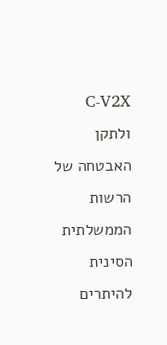C-V2X ולתקן האבטחה של הרשות הממשלתית הסינית להיתרים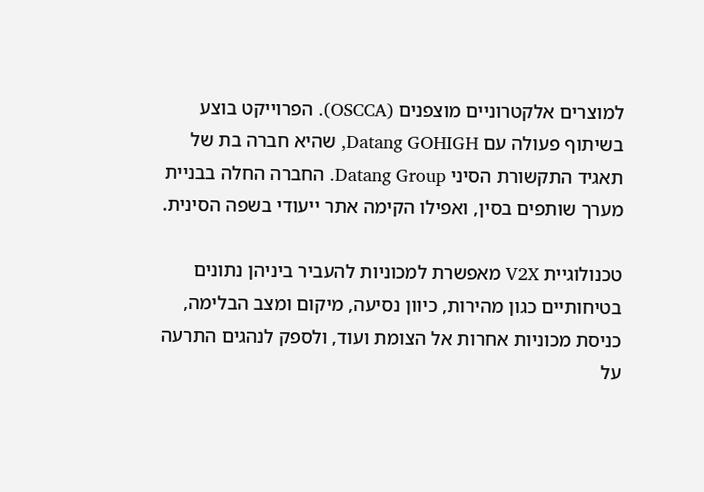למוצרים אלקטרוניים מוצפנים (OSCCA). הפרוייקט בוצע בשיתוף פעולה עם Datang GOHIGH, שהיא חברה בת של תאגיד התקשורת הסיני Datang Group. החברה החלה בבניית מערך שותפים בסין, ואפילו הקימה אתר ייעודי בשפה הסינית.

טכנולוגיית V2X מאפשרת למכוניות להעביר ביניהן נתונים בטיחותיים כגון מהירות, כיוון נסיעה, מיקום ומצב הבלימה, כניסת מכוניות אחרות אל הצומת ועוד, ולספק לנהגים התרעה על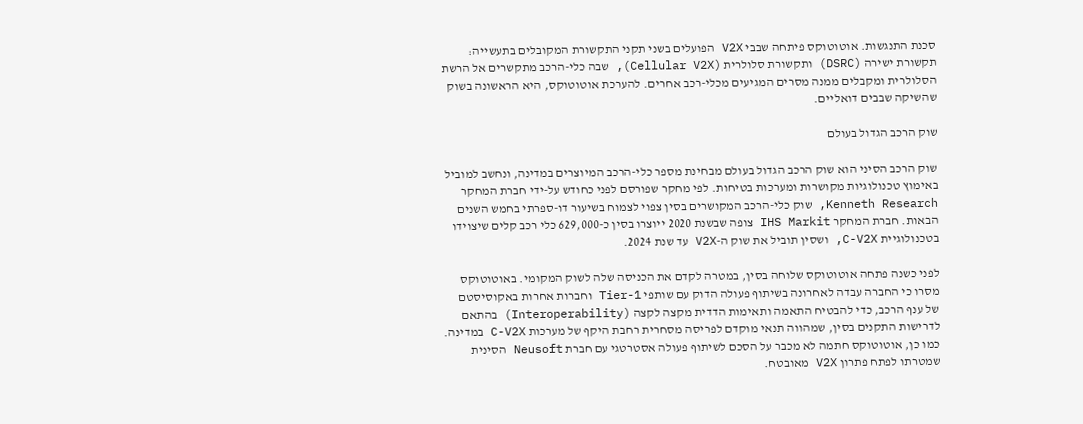סכנת התנגשות. אוטוטוקס פיתחה שבבי V2X הפועלים בשני תקני התקשורת המקובלים בתעשייה: תקשורת ישירה (DSRC) ותקשורת סלולרית (Cellular V2X), שבה כלי-הרכב מתקשרים אל הרשת הסלולרית ומקבלים ממנה מסרים המגיעים מכלי-רכב אחרים. להערכת אוטוטוקס, היא הראשונה בשוק שהשיקה שבבים דואליים.

שוק הרכב הגדול בעולם

שוק הרכב הסיני הוא שוק הרכב הגדול בעולם מבחינת מספר כלי-הרכב המיוצרים במדינה, ונחשב למוביל באימוץ טכנולוגיות מקושרות ומערכות בטיחות. לפי מחקר שפורסם לפני כחודש על-ידי חברת המחקר Kenneth Research, שוק כלי-הרכב המקושרים בסין צפוי לצמוח בשיעור דו-ספרתי בחמש השנים הבאות. חברת המחקר IHS Markit צופה שבשנת 2020 ייוצרו בסין כ-629,000 כלי רכב קלים שיצוידו בטכנולוגיית C-V2X, ושסין תוביל את שוק ה-V2X עד שנת 2024.

לפני כשנה פתחה אוטוטוקס שלוחה בסין, במטרה לקדם את הכניסה שלה לשוק המקומי. באוטוטוקס מסרו כי החברה עבדה לאחרונה בשיתוף פעולה הדוק עם שותפי Tier-1 וחברות אחרות באקוסיסטם של ענף הרכב, כדי להבטיח התאמה ותאימות הדדית מקצה לקצה (Interoperability) בהתאם לדרישות התקנים בסין, שמהווה תנאי מוקדם לפריסה מסחרית רחבת היקף של מערכות C-V2X במדינה. כמו כן, אוטוטוקס חתמה לא מכבר על הסכם לשיתוף פעולה אסטרטגי עם חברת Neusoft הסינית שמטרתו לפתח פתרון V2X מאובטח.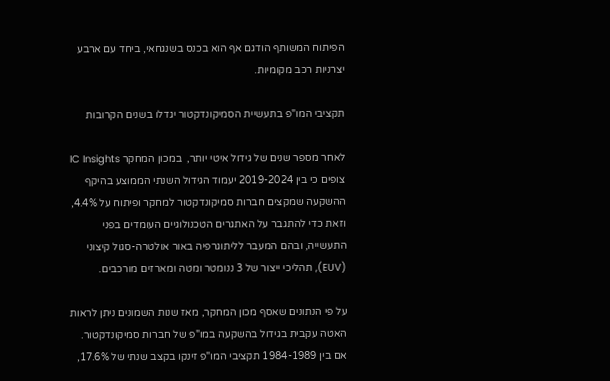הפיתוח המשותף הודגם אף הוא בכנס בשנגחאי, ביחד עם ארבע יצרניות רכב מקומיות.

תקציבי המו"פ בתעשיית הסמיקונדקטור יגדלו בשנים הקרובות

לאחר מספר שנים של גידול איטי יותר,  במכון המחקר IC Insights צופים כי בין 2019-2024 יעמוד הגידול השנתי הממוצע בהיקף ההשקעה שמקצים חברות סמיקונדקטור למחקר ופיתוח על 4.4%, וזאת כדי להתגבר על האתגרים הטכנולוגיים העומדים בפני התעשייה, ובהם המעבר לליתוגרפיה באור אולטרה-סגול קיצוני (EUV), תהליכי ייצור של 3 ננומטר ומטה ומארזים מורכבים.

על פי הנתונים שאסף מכון המחקר, מאז שנות השמונים ניתן לראות האטה עקבית בגידול בהשקעה במו"פ של חברות סמיקונדקטור. אם בין 1984-1989 תקציבי המו"פ זינקו בקצב שנתי של 17.6%,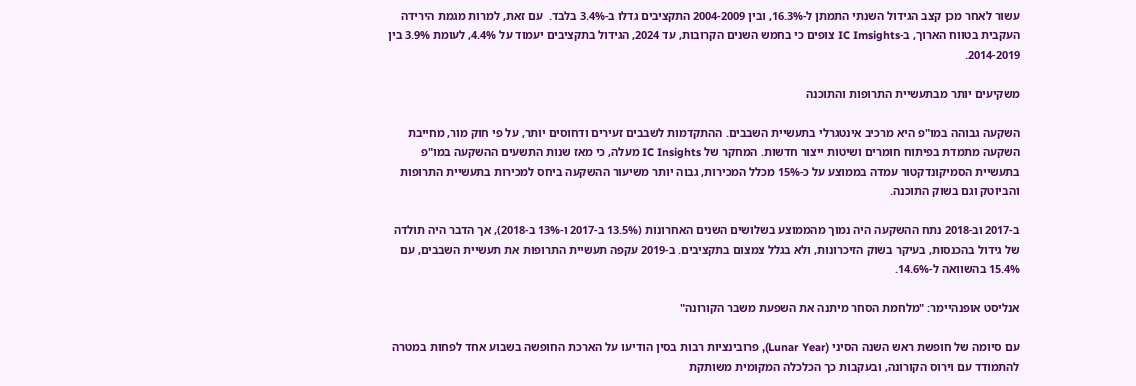עשור לאחר מכן קצב הגידול השנתי התמתן ל-16.3%, ובין 2004-2009 התקציבים גדלו ב-3.4% בלבד.  עם זאת, למרות מגמת הירידה העקבית בטווח הארוך, ב-IC Imsights צופים כי בחמש השנים הקרובות, עד 2024, הגידול בתקציבים יעמוד על 4.4%, לעומת 3.9% בין 2014-2019.

משקיעים יותר מבתעשיית התרופות והתוכנה

השקעה גבוהה במו"פ היא מרכיב אינטגרלי בתעשיית השבבים. ההתקדמות לשבבים זעירים ודחוסים יותר, על פי חוק מור, מחייבת השקעה מתמדת בפיתוח חומרים ושיטות ייצור חדשות. המחקר של IC Insights מעלה, כי מאז שנות התשעים ההשקעה במו"פ בתעשיית הסמיקונדקטור עמדה בממוצע על כ-15% מכלל המכירות, גבוה יותר משיעור ההשקעה ביחס למכירות בתעשיית התרופות והביוטק וגם בשוק התוכנה.

ב-2017 וב-2018 נתח ההשקעה היה נמוך מהממוצע בשלושים השנים האחרונות (13.5% ב-2017 ו-13% ב-2018), אך הדבר היה תולדה של גידול בהכנסות, בעיקר בשוק הזיכרונות, ולא בגלל צמצום בתקציבים. ב-2019 עקפה תעשיית התרופות את תעשיית השבבים, עם 15.4% בהשוואה ל-14.6%.

אנליסט אופנהיימר: "מלחמת הסחר מיתנה את השפעת משבר הקורונה"

עם סיומה של חופשת ראש השנה הסיני (Lunar Year), פרובינציות רבות בסין הודיעו על הארכת החופשה בשבוע אחד לפחות במטרה להתמודד עם וירוס הקורונה, ובעקבות כך הכלכלה המקומית משותקת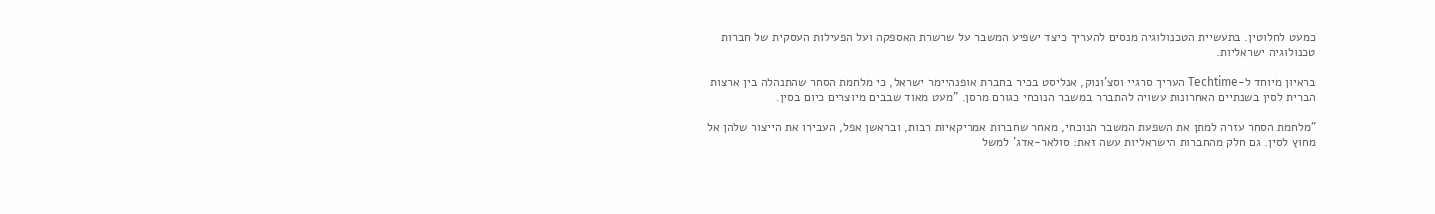כמעט לחלוטין. בתעשיית הטכנולוגיה מנסים להעריך כיצד ישפיע המשבר על שרשרת האספקה ועל הפעילות העסקית של חברות טכנולוגיה ישראליות.

בראיון מיוחד ל-Techtime העריך סרגיי וסצ'ונוק, אנליסט בכיר בחברת אופנהיימר ישראל, כי מלחמת הסחר שהתנהלה בין ארצות הברית לסין בשנתיים האחרונות עשויה להתברר במשבר הנוכחי כגורם מרסן. "מעט מאוד שבבים מיוצרים כיום בסין.

"מלחמת הסחר עזרה למתן את השפעת המשבר הנוכחי, מאחר שחברות אמריקאיות רבות, ובראשן אפל, העבירו את הייצור שלהן אל מחוץ לסין. גם חלק מהחברות הישראליות עשה זאת: סולאר-אדג' למשל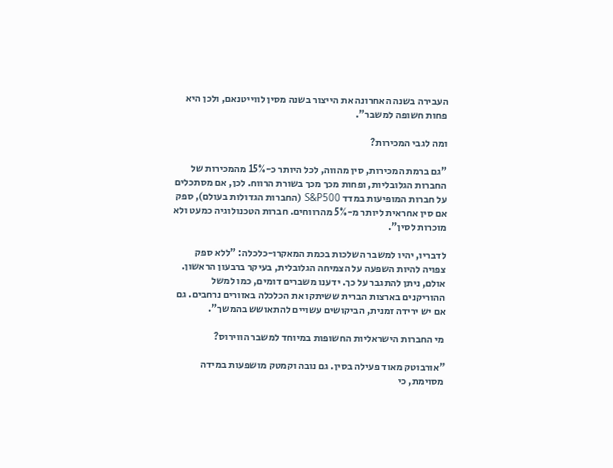העבירה בשנה האחרונה את הייצור בשנה מסין לווייטנאם, ולכן היא פחות חשופה למשבר".

ומה לגבי המכירות?

"גם ברמת המכירות, סין מהווה, לכל היותר כ-15% מהמכירות של החברות הגלובליות, ופחות מכך מכך בשורת הרווח. לכן, אם מסתכלים על חברות המופיעות במדד S&P500 (החברות הגדולות בעולם), ספק אם סין אחראית ליותר מ-5% מהרווחים. חברות הטכנולוגיה כמעט ולא מוכרות לסין".

לדבריו, יהיו למשבר השלכות בכמת המאקרו-כלכלה: "ללא ספק צפויה להיות השפעה על הצמיחה הגלובלית, בעיקר ברבעון הראשון. אולם, ניתן להתגבר על כך. ידענו משברים דומים, כמו למשל ההוריקנים בארצות הברית ששיתקו את הכלכלה באזורים נרחבים. גם אם יש ירידה זמנית, הביקושים עשויים להתאושש בהמשך".

מי החברות הישראליות החשופות במיוחד למשבר הווירוס?

"אורבוטק מאוד פעילה בסין. גם נובה וקמטק מושפעות במידה מסוימת, כי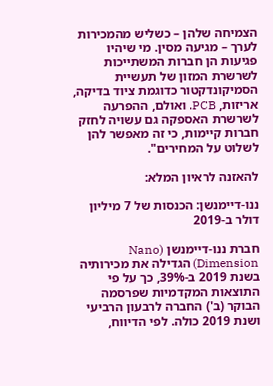הצמיחה שלהן – כשליש מהמכירות לערך – מגיעה מסין. מי שיהיו פגיעות הן חברות המשתייכות לשרשרת המזון של תעשיית הסמיקונדקטור כדוגמת ציוד בדיקה, אריזות, PCB. ואולם, ההפרעה לשרשרת האספקה גם עשויה לחזק חברות קיימות, כי זה מאפשר להן לשלוט על המחירים".

להאזנה לראיון המלא:

ננו-דיימנשן: הכנסות של 7 מיליון דולר ב-2019

חברת ננו-דיימנשן (Nano Dimension) הגדילה את מכירותיה בשנת 2019 ב-39%, כך על פי התוצאות המקדמיות שפרסמה הבוקר (ב') החברה לרבעון הרביעי ושנת 2019 כולה. לפי הדיווח,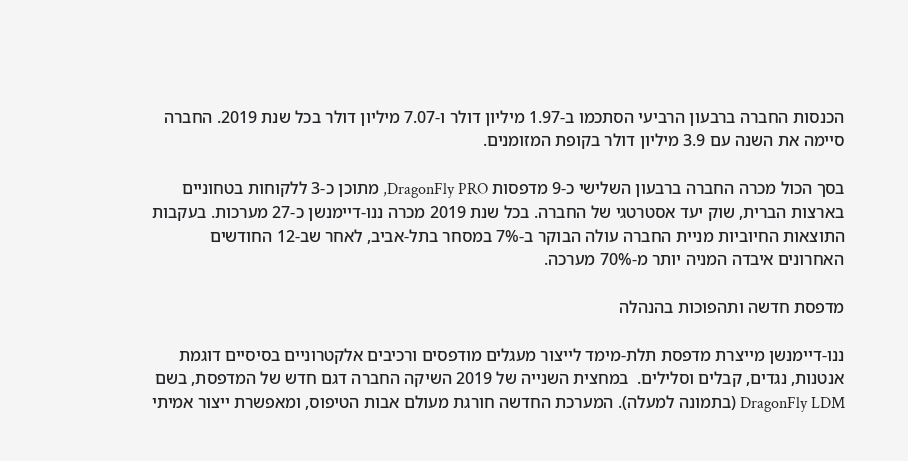הכנסות החברה ברבעון הרביעי הסתכמו ב-1.97 מיליון דולר ו-7.07 מיליון דולר בכל שנת 2019. החברה סיימה את השנה עם 3.9 מיליון דולר בקופת המזומנים.

בסך הכול מכרה החברה ברבעון השלישי כ-9 מדפסות DragonFly PRO, מתוכן כ-3 ללקוחות בטחוניים בארצות הברית, שוק יעד אסטרטגי של החברה. בכל שנת 2019 מכרה ננו-דיימנשן כ-27 מערכות. בעקבות התוצאות החיוביות מניית החברה עולה הבוקר ב-7% במסחר בתל-אביב, לאחר שב-12 החודשים האחרונים איבדה המניה יותר מ-70% מערכה.

מדפסת חדשה ותהפוכות בהנהלה

ננו-דיימנשן מייצרת מדפסת תלת-מימד לייצור מעגלים מודפסים ורכיבים אלקטרוניים בסיסיים דוגמת אנטנות, נגדים, קבלים וסלילים.  במחצית השנייה של 2019 השיקה החברה דגם חדש של המדפסת, בשם  DragonFly LDM (בתמונה למעלה). המערכת החדשה חורגת מעולם אבות הטיפוס, ומאפשרת ייצור אמיתי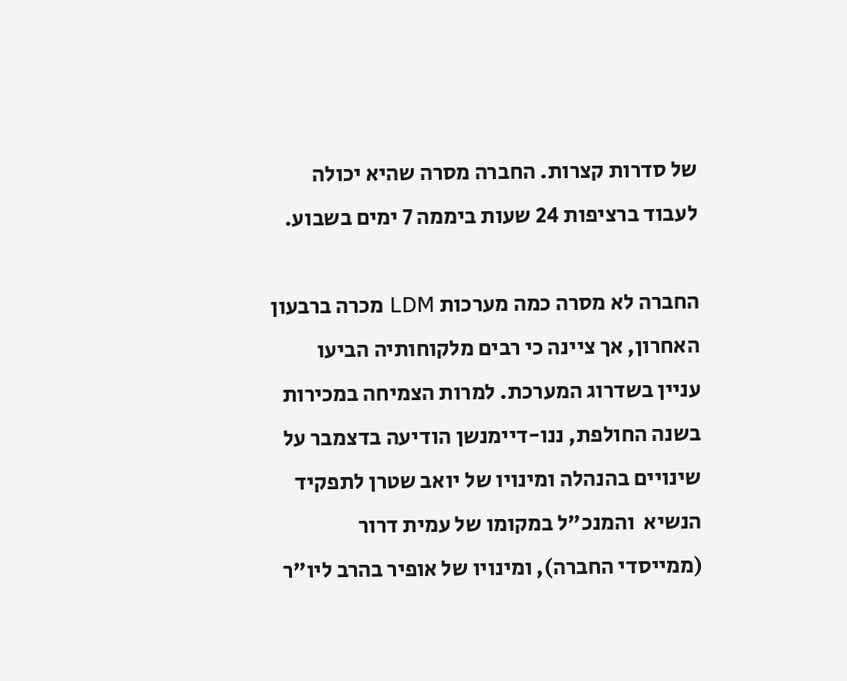של סדרות קצרות. החברה מסרה שהיא יכולה לעבוד ברציפות 24 שעות ביממה 7 ימים בשבוע.

החברה לא מסרה כמה מערכות LDM מכרה ברבעון האחרון, אך ציינה כי רבים מלקוחותיה הביעו עניין בשדרוג המערכת. למרות הצמיחה במכירות בשנה החולפת, ננו-דיימנשן הודיעה בדצמבר על שינויים בהנהלה ומינויו של יואב שטרן לתפקיד הנשיא  והמנכ"ל במקומו של עמית דרור (ממייסדי החברה), ומינויו של אופיר בהרב ליו"ר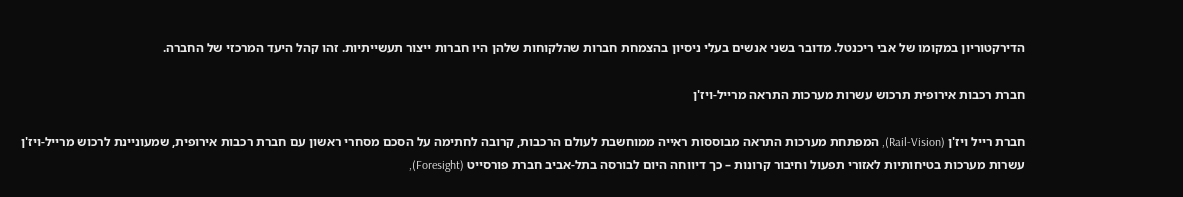הדירקטוריון במקומו של אבי ריכנטל. מדובר בשני אנשים בעלי ניסיון בהצמחת חברות שהלקוחות שלהן היו חברות ייצור תעשייתיות. זהו קהל היעד המרכזי של החברה.

חברת רכבות אירופית תרכוש עשרות מערכות התראה מרייל-ויז'ן

חברת רייל ויז'ן (Rail-Vision), המפתחת מערכות התראה מבוססות ראייה ממוחשבת לעולם הרכבות, קרובה לחתימה על הסכם מסחרי ראשון עם חברת רכבות אירופית, שמעוניינת לרכוש מרייל-ויז'ן עשרות מערכות בטיחותיות לאזורי תפעול וחיבור קרונות – כך דיווחה היום לבורסה בתל-אביב חברת פורסייט (Foresight),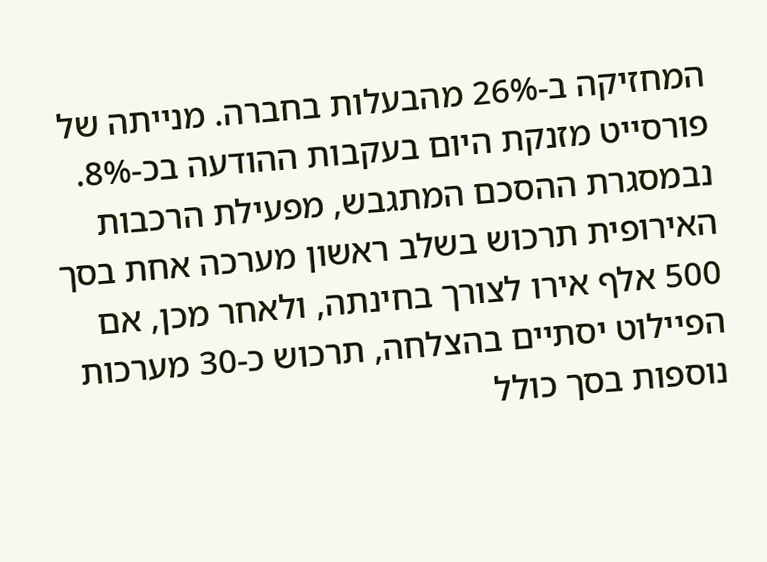המחזיקה ב-26% מהבעלות בחברה. מנייתה של פורסייט מזנקת היום בעקבות ההודעה בכ-8%. נבמסגרת ההסכם המתגבש, מפעילת הרכבות האירופית תרכוש בשלב ראשון מערכה אחת בסך 500 אלף אירו לצורך בחינתה, ולאחר מכן, אם הפיילוט יסתיים בהצלחה, תרכוש כ-30 מערכות נוספות בסך כולל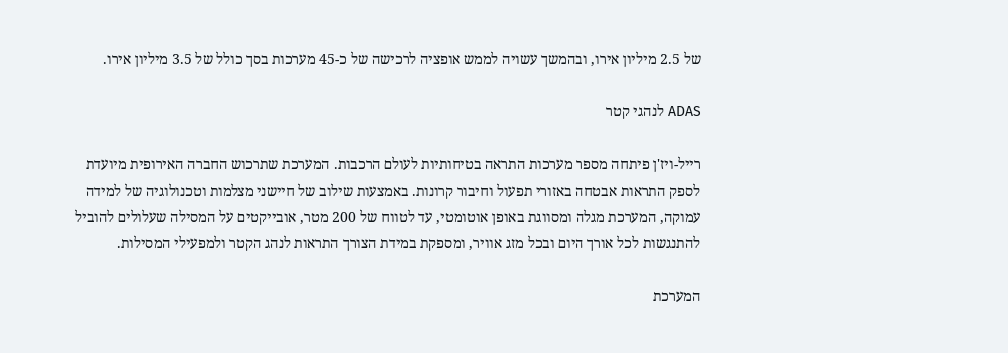של 2.5 מיליון אירו, ובהמשך עשויה לממש אופציה לרכישה של כ-45 מערכות בסך כולל של 3.5 מיליון אירו.

ADAS לנהגי קטר

רייל-ויז'ן פיתחה מספר מערכות התראה בטיחותיות לעולם הרכבות. המערכת שתרכוש החברה האירופית מיועדת לספק התראות אבטחה באזורי תפעול וחיבור קרונות. באמצעות שילוב של חיישני מצלמות וטכנולוגיה של למידה עמוקה, המערכת מגלה ומסווגת באופן אוטומטי, עד לטווח של 200 מטר, אובייקטים על המסילה שעלולים להוביל להתנגשות לכל אורך היום ובכל מזג אוויר, ומספקת במידת הצורך התראות לנהג הקטר ולמפעילי המסילות.

המערכת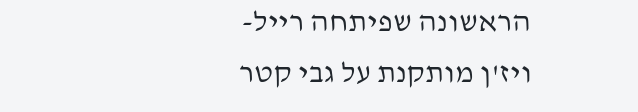הראשונה שפיתחה רייל-ויז'ן מותקנת על גבי קטר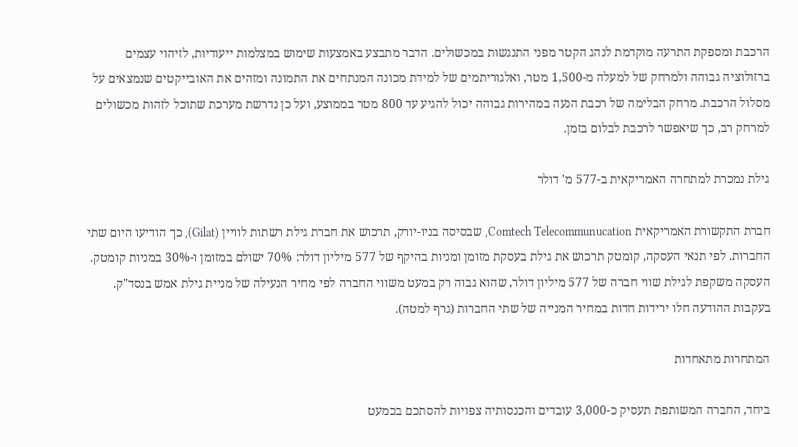הרכבת ומספקת התרעה מוקדמת לנהג הקטר מפני התנגשות במכשולים. הדבר מתבצע באמצעות שימוש במצלמות ייעודיות, לזיהוי עצמים ברזולוציה גבוהה ולמרחק של למעלה מ-1,500 מטר, ואלגוריתמים של למידת מכונה המנתחים את התמונה ומזהים את האובייקטים שנמצאים על מסלול הרכבת. מרחק הבלימה של רכבת הנעה במהירות גבוהה יכול להגיע עד 800 מטר בממוצע, ועל כן נדרשת מערכת שתוכל לזהות מכשולים למרחק רב, כך שיאפשר לרכבת לבלום בזמן.

גילת נמכרת למתחרה האמריקאית ב-577 מ' דולר

חברת התקשורת האמריקאית Comtech Telecommunucation, שבסיסה בניו-יורק, תרכוש את חברת גילת רשתות לוויין (Gilat), כך הודיעו היום שתי החברות. לפי תנאי העסקה, קומטק תרכוש את גילת בעסקת מזומן ומניות בהיקף של 577 מיליון דולר: 70% ישולם במזומן ו-30% במניות קומטק. העסקה משקפת לגילת שווי חברה של 577 מיליון דולר, שהוא גבוה רק במעט משווי החברה לפי מחיר הנעילה של מניית גילת אמש בנסד"ק. בעקבות ההודעה חלו ירידות חדות במחיר המנייה של שתי החברות (גרף למטה).

המתחרות מתאחדות

ביחד, החברה המשותפת תעסיק כ-3,000 עובדים והכנסותיה צפויות להסתכם בכמעט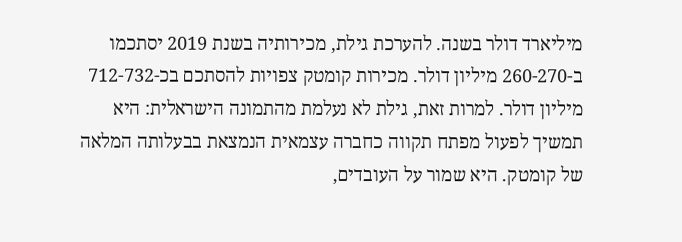מיליארד דולר בשנה. להערכת גילת, מכירותיה בשנת 2019 יסתכמו ב-260-270 מיליון דולר. מכירות קומטק צפויות להסתכם בכ-712-732 מיליון דולר. למרות זאת, גילת לא נעלמת מהתמונה הישראלית: היא תמשיך לפעול מפתח תקווה כחברה עצמאית הנמצאת בבעלותה המלאה של קומטק. היא שמור על העובדים,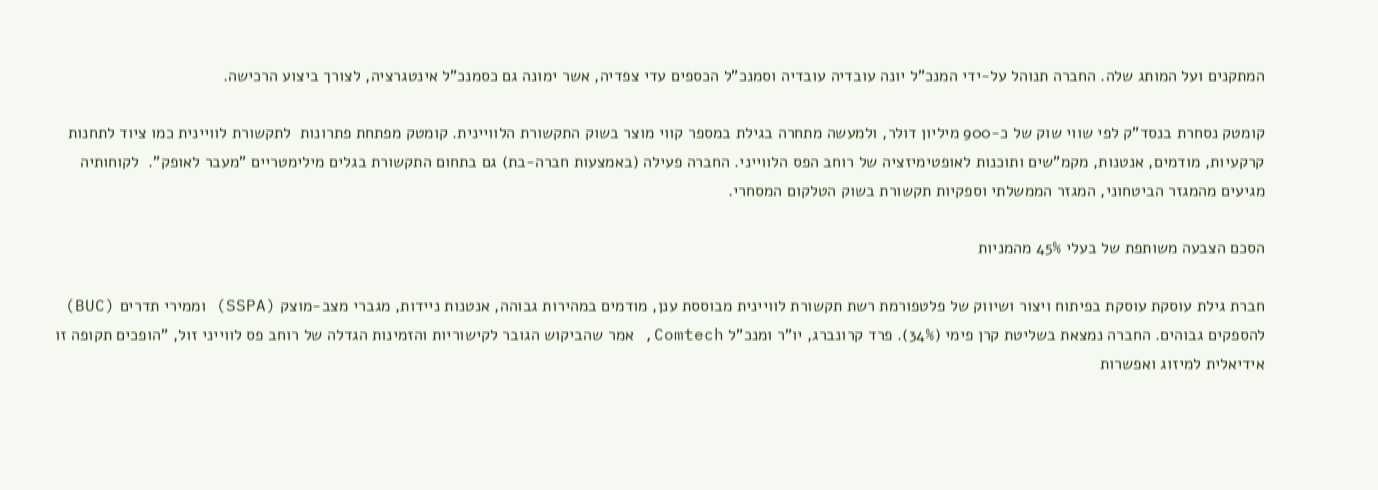המתקנים ועל המותג שלה. החברה תנוהל על-ידי המנכ"ל יונה עובדיה עובדיה וסמנכ"ל הכספים עדי צפדיה, אשר ימונה גם כסמנכ"ל אינטגרציה, לצורך ביצוע הרכישה.

קומטק נסחרת בנסד"ק לפי שווי שוק של כ-900 מיליון דולר, ולמעשה מתחרה בגילת במספר קווי מוצר בשוק התקשורת הלוויינית. קומטק מפתחת פתרונות  לתקשורת לוויינית כמו ציוד לתחנות קרקעיות, מודמים, אנטנות, מקמ"שים ותוכנות לאופטימיזציה של רוחב הפס הלווייני. החברה פעילה (באמצעות חברה-בת) גם בתחום התקשורת בגלים מילימטריים "מעבר לאופק".  לקוחותיה מגיעים מהמגזר הביטחוני, המגזר הממשלתי וספקיות תקשורת בשוק הטלקום המסחרי.

הסכם הצבעה משותפת של בעלי 45% מהמניות

חברת גילת עוסקת עוסקת בפיתוח ויצור ושיווק של פלטפורמת רשת תקשורת לוויינית מבוססת ענן, מודמים במהירות גבוהה, אנטנות ניידות, מגברי מצב-מוצק (SSPA) וממירי תדרים (BUC) להספקים גבוהים. החברה נמצאת בשליטת קרן פימי (34%). פרד קרונברג, יו"ר ומנכ"ל Comtech, אמר שהביקוש הגובר לקישוריות והזמינות הגדלה של רוחב פס לווייני זול, "הופכים תקופה זו אידיאלית למיזוג ואפשרות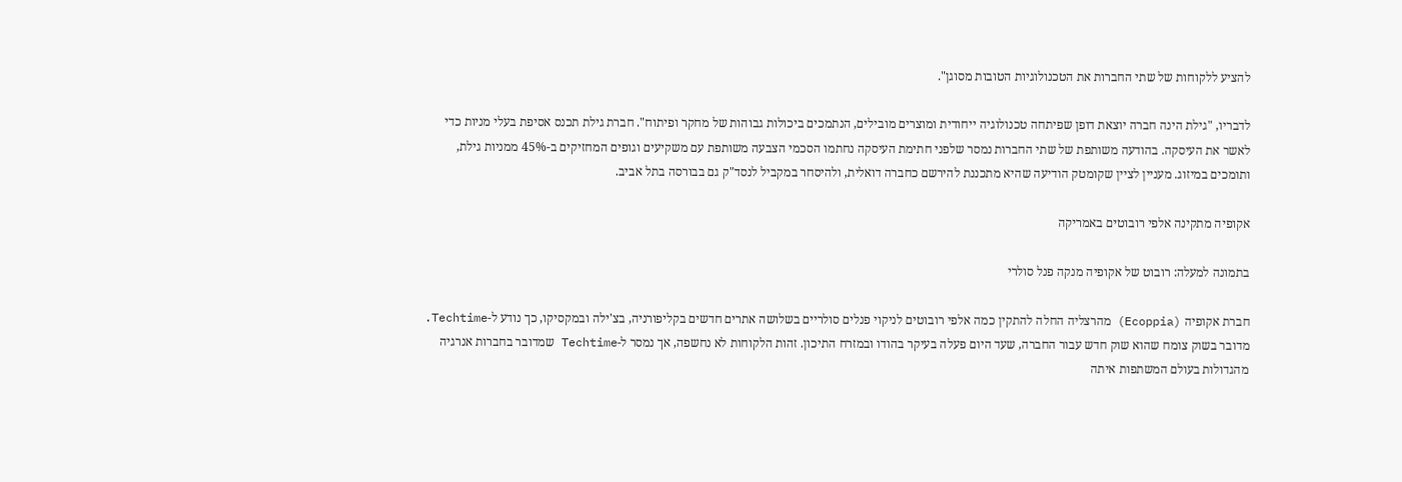להציע ללקוחות של שתי החברות את הטכנולוגיות הטובות מסוגן".

לדבריו, "גילת הינה חברה יוצאת דופן שפיתחה טכנולוגיה ייחודית ומוצרים מובילים, הנתמכים ביכולות גבוהות של מחקר ופיתוח". חברת גילת תכנס אסיפת בעלי מניות כדי לאשר את העיסקה. בהודעה משותפת של שתי החברות נמסר שלפני חתימת העיסקה נחתמו הסכמי הצבעה משותפת עם משקיעים וגופים המחזיקים ב-45% ממניות גילת, ותומכים במיזוג. מעניין לציין שקומטק הודיעה שהיא מתכננת להירשם כחברה דואלית, ולהיסחר במקביל לנסד"ק גם בבורסה בתל אביב.

אקופיה מתקינה אלפי רובוטים באמריקה

בתמונה למעלה: רובוט של אקופיה מנקה פנל סולרי

חברת אקופיה (Ecoppia) מהרצליה החלה להתקין כמה אלפי רובוטים לניקוי פנלים סולריים בשלושה אתרים חדשים בקליפורניה, בצ'ילה ובמקסיקו, כך נודע ל-Techtime. מדובר בשוק צומח שהוא שוק חדש עבור החברה, שעד היום פעלה בעיקר בהודו ובמזרח התיכון. זהות הלקוחות לא נחשפה, אך נמסר ל-Techtime שמדובר בחברות אנרגיה מהגדולות בעולם המשתפות איתה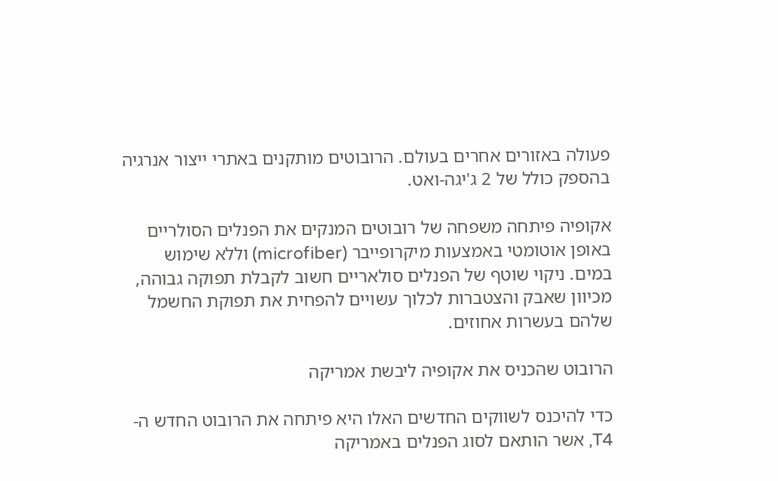פעולה באזורים אחרים בעולם. הרובוטים מותקנים באתרי ייצור אנרגיה בהספק כולל של 2 ג'יגה-ואט.

אקופיה פיתחה משפחה של רובוטים המנקים את הפנלים הסולריים באופן אוטומטי באמצעות מיקרופייבר (microfiber) וללא שימוש במים. ניקוי שוטף של הפנלים סולאריים חשוב לקבלת תפוקה גבוהה, מכיוון שאבק והצטברות לכלוך עשויים להפחית את תפוקת החשמל שלהם בעשרות אחוזים.

הרובוט שהכניס את אקופיה ליבשת אמריקה

כדי להיכנס לשווקים החדשים האלו היא פיתחה את הרובוט החדש ה-T4, אשר הותאם לסוג הפנלים באמריקה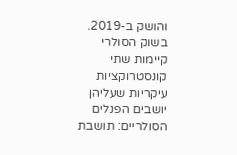והושק ב-2019. בשוק הסולרי קיימות שתי קונסטרוקציות עיקריות שעליהן יושבים הפנלים הסולריים: תושבת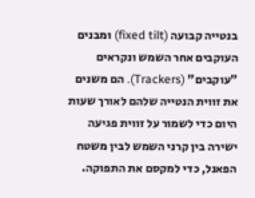בנטייה קבועה (fixed tilt) ומבנים העוקבים אחר השמש ונקראים "עוקבים" (Trackers). הם משנים את זווית הנטייה שלהם לאורך שעות היום כדי לשמור על זווית פגיעה ישירה בין קרני השמש לבין משטח הפאנל, כדי למקסם את התפוקה.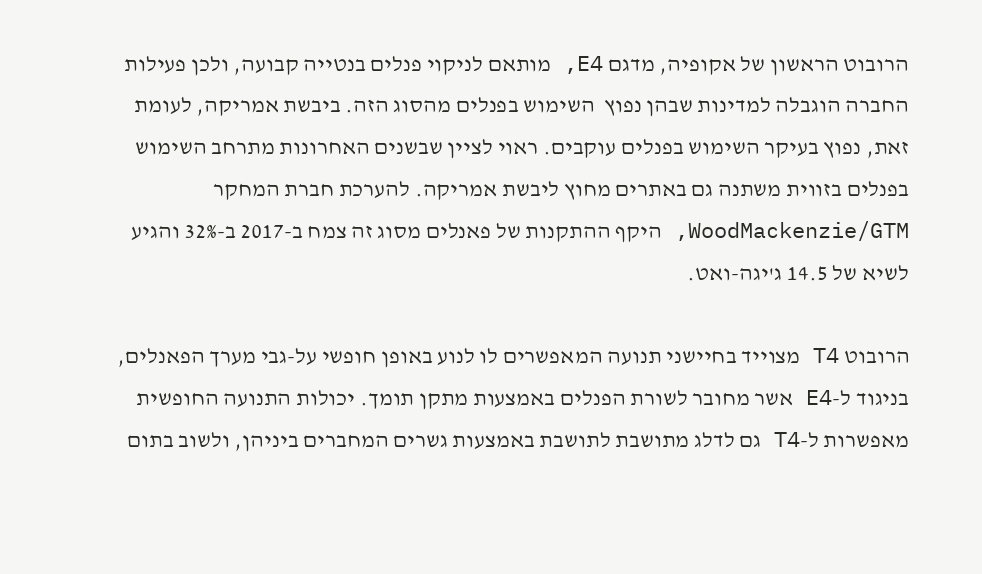הרובוט הראשון של אקופיה, מדגם E4, מותאם לניקוי פנלים בנטייה קבועה, ולכן פעילות החברה הוגבלה למדינות שבהן נפוץ  השימוש בפנלים מהסוג הזה. ביבשת אמריקה, לעומת זאת, נפוץ בעיקר השימוש בפנלים עוקבים. ראוי לציין שבשנים האחרונות מתרחב השימוש בפנלים בזווית משתנה גם באתרים מחוץ ליבשת אמריקה. להערכת חברת המחקר WoodMackenzie/GTM, היקף ההתקנות של פאנלים מסוג זה צמח ב-2017 ב-32% והגיע לשיא של 14.5 ג'יגה-ואט.

הרובוט T4 מצוייד בחיישני תנועה המאפשרים לו לנוע באופן חופשי על-גבי מערך הפאנלים, בניגוד ל-E4 אשר מחובר לשורת הפנלים באמצעות מתקן תומך. יכולות התנועה החופשית מאפשרות ל-T4 גם לדלג מתושבת לתושבת באמצעות גשרים המחברים ביניהן, ולשוב בתום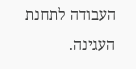העבודה לתחנת העגינה.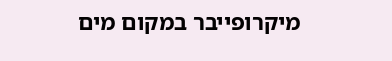מיקרופייבר במקום מים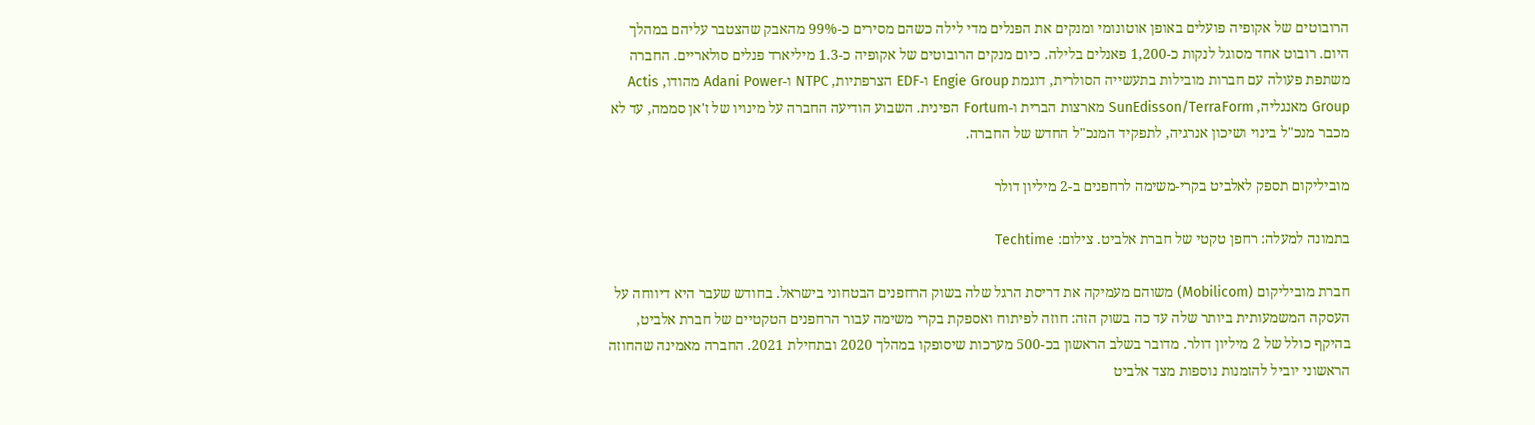הרובוטים של אקופיה פועלים באופן אוטונומי ומנקים את הפנלים מדי לילה כשהם מסירים כ-99% מהאבק שהצטבר עליהם במהלך היום. רובוט אחד מסוגל לנקות כ-1,200 פאנלים בלילה. כיום מנקים הרובוטים של אקופיה כ-1.3 מיליארד פנלים סולאריים. החברה משתפת פעולה עם חברות מובילות בתעשייה הסולרית, דוגמת Engie Group ו-EDF הצרפתיות, NTPC ו-Adani Power מהודו, Actis Group מאנגליה, SunEdisson/TerraForm מארצות הברית ו-Fortum הפינית. השבוע הודיעה החברה על מינויו של ז'אן סממה, עד לא מכבר מנכ"ל בינוי ושיכון אנרגיה, לתפקיד המנכ"ל החדש של החברה.

מוביליקום תספק לאלביט בקרי-משימה לרחפנים ב-2 מיליון דולר

בתמונה למעלה: רחפן טקטי של חברת אלביט. צילום: Techtime

חברת מוביליקום (Mobilicom) משוהם מעמיקה את דריסת הרגל שלה בשוק הרחפנים הבטחוני בישראל. בחודש שעבר היא דיווחה על העסקה המשמעותית ביותר שלה עד כה בשוק הזה: חוזה לפיתוח ואספקת בקרי משימה עבור הרחפנים הטקטיים של חברת אלביט, בהיקף כולל של 2 מיליון דולר. מדובר בשלב הראשון בכ-500 מערכות שיסופקו במהלך 2020 ובתחילת 2021. החברה מאמינה שהחוזה הראשוני יוביל להזמנות נוספות מצד אלביט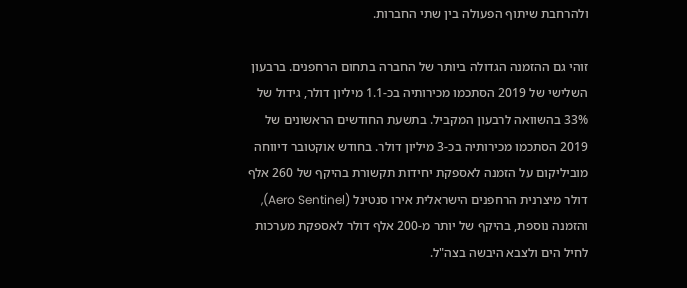ולהרחבת שיתוף הפעולה בין שתי החברות.

זוהי גם ההזמנה הגדולה ביותר של החברה בתחום הרחפנים. ברבעון השלישי של 2019 הסתכמו מכירותיה בכ-1.1 מיליון דולר, גידול של 33% בהשוואה לרבעון המקביל. בתשעת החודשים הראשונים של 2019 הסתכמו מכירותיה בכ-3 מיליון דולר. בחודש אוקטובר דיווחה מוביליקום על הזמנה לאספקת יחידות תקשורת בהיקף של 260 אלף דולר מיצרנית הרחפנים הישראלית אירו סנטינל (Aero Sentinel), והזמנה נוספת, בהיקף של יותר מ-200 אלף דולר לאספקת מערכות לחיל הים ולצבא היבשה בצה"ל.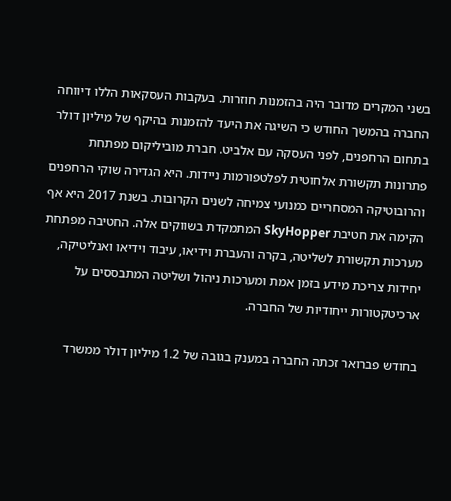בשני המקרים מדובר היה בהזמנות חוזרות. בעקבות העסקאות הללו דיווחה החברה בהמשך החודש כי השיגה את היעד להזמנות בהיקף של מיליון דולר בתחום הרחפנים, לפני העסקה עם אלביט. חברת מוביליקום מפתחת פתרונות תקשורת אלחוטית לפלטפורמות ניידות. היא הגדירה שוקי הרחפנים והרובוטיקה המסחריים כמנועי צמיחה לשנים הקרובות. בשנת 2017 היא אף הקימה את חטיבת SkyHopper המתמקדת בשווקים אלה. החטיבה מפתחת מערכות תקשורת לשליטה, בקרה והעברת וידיאו, עיבוד וידיאו ואנליטיקה, יחידות צריכת מידע בזמן אמת ומערכות ניהול ושליטה המתבססים על ארכיטקטורות ייחודיות של החברה.

בחודש פברואר זכתה החברה במענק בגובה של 1.2 מיליון דולר ממשרד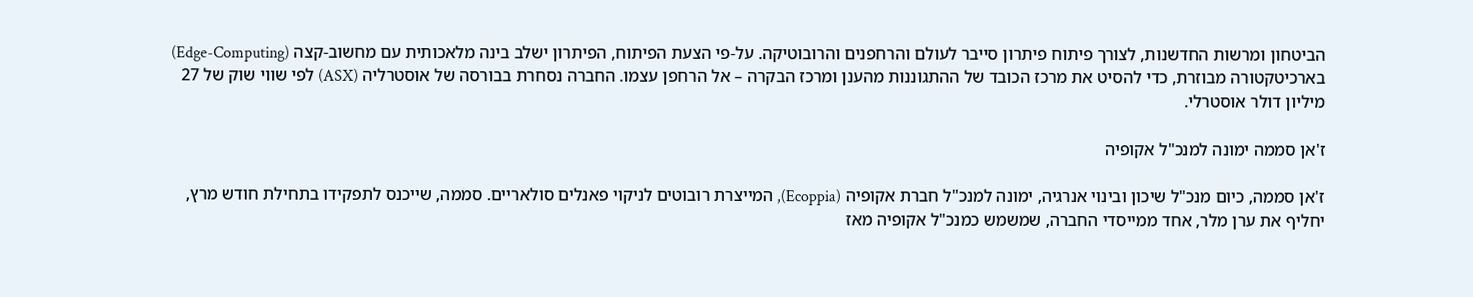הביטחון ומרשות החדשנות, לצורך פיתוח פיתרון סייבר לעולם והרחפנים והרובוטיקה. על-פי הצעת הפיתוח, הפיתרון ישלב בינה מלאכותית עם מחשוב-קצה (Edge-Computing) בארכיטקטורה מבוזרת, כדי להסיט את מרכז הכובד של ההתגוננות מהענן ומרכז הבקרה – אל הרחפן עצמו. החברה נסחרת בבורסה של אוסטרליה (ASX) לפי שווי שוק של 27 מיליון דולר אוסטרלי.

ז'אן סממה ימונה למנכ"ל אקופיה

ז'אן סממה, כיום מנכ"ל שיכון ובינוי אנרגיה, ימונה למנכ"ל חברת אקופיה (Ecoppia), המייצרת רובוטים לניקוי פאנלים סולאריים. סממה, שייכנס לתפקידו בתחילת חודש מרץ, יחליף את ערן מלר, אחד ממייסדי החברה, שמשמש כמנכ"ל אקופיה מאז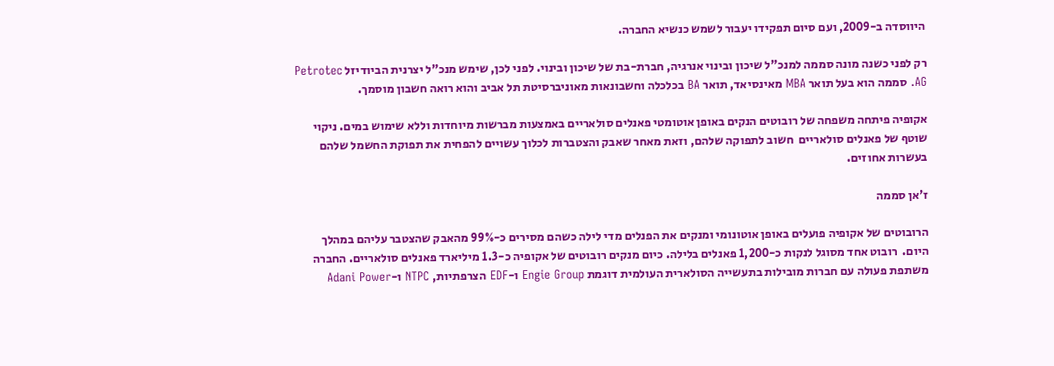היווסדה ב-2009, ועם סיום תפקידו יעבור לשמש כנשיא החברה.

רק לפני כשנה מונה סממה למנכ"ל שיכון ובינוי אנרגיה, חברת-בת של שיכון ובינוי. לפני לכן, שימש מנכ"ל יצרנית הביודיזל Petrotec AG. סממה הוא בעל תואר MBA מאינסיאד, תואר BA בכלכלה וחשבונאות מאוניברסיטת תל אביב והוא רואה חשבון מוסמך.

אקופיה פיתחה משפחה של רובוטים הנקים באופן אוטומטי פאנלים סולאריים באמצעות מברשות מיוחדות וללא שימוש במים. ניקוי שוטף של פאנלים סולאריים  חשוב לתפוקה שלהם, וזאת מאחר שאבק והצטברות לכלוך עשויים להפחית את תפוקת החשמל שלהם בעשרות אחוזים.

ז'אן סממה

הרובוטים של אקופיה פועלים באופן אוטונומי ומנקים את הפנלים מדי לילה כשהם מסירים כ-99% מהאבק שהצטבר עליהם במהלך היום.  רובוט אחד מסוגל לנקות כ-1,200 פאנלים בלילה. כיום מנקים רובוטים של אקופיה כ-1.3 מיליארד פאנלים סולאריים. החברה משתפת פעולה עם חברות מובילות בתעשייה הסולארית העולמית דוגמת Engie Group ו-EDF הצרפתיות, NTPC ו-Adani Power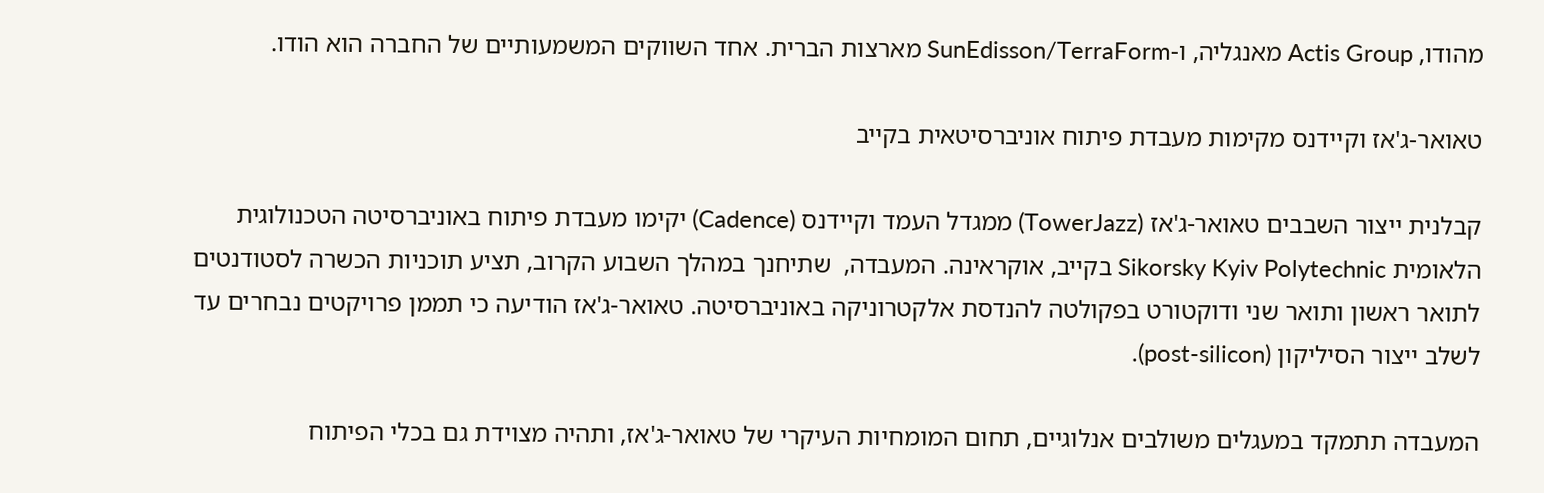מהודו, Actis Group מאנגליה, ו-SunEdisson/TerraForm מארצות הברית. אחד השווקים המשמעותיים של החברה הוא הודו.

טאואר-ג'אז וקיידנס מקימות מעבדת פיתוח אוניברסיטאית בקייב

קבלנית ייצור השבבים טאואר-ג'אז (TowerJazz) ממגדל העמד וקיידנס (Cadence) יקימו מעבדת פיתוח באוניברסיטה הטכנולוגית הלאומית Sikorsky Kyiv Polytechnic בקייב, אוקראינה. המעבדה,  שתיחנך במהלך השבוע הקרוב, תציע תוכניות הכשרה לסטודנטים לתואר ראשון ותואר שני ודוקטורט בפקולטה להנדסת אלקטרוניקה באוניברסיטה. טאואר-ג'אז הודיעה כי תממן פרויקטים נבחרים עד לשלב ייצור הסיליקון (post-silicon).

המעבדה תתמקד במעגלים משולבים אנלוגיים, תחום המומחיות העיקרי של טאואר-ג'אז, ותהיה מצוידת גם בכלי הפיתוח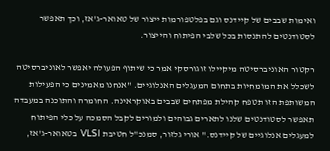ואימות שבבים של קיידנס וגם בפלטפורמות ייצור של טאואר-ג'אז, וכך תאפשר לסטודנטים להתנסות בכל שלבי הפיתוח והייצור.

רקטור האוניברסיטה מיקיילו זוגורסקי אמר כי שיתוף הפעולה יאפשר לאוניברסיטה לשכלל את המומחיות בתחום המעגלים האנלוגיים. "אנחנו מאמינים כי הפעילות המשותפת הזו תטפח קהילת מפתחים שבבים באוקראינה. החומרה והתוכנה במעבדה תאפשר לסטודנטים שלנו לתארים גבוהים ולמורים לקבל הסמכה על כלי הפיתוח למעגלים אנלוגיים של קיידנס." אורי גלזור, סמנכ"ל חטיבת VLSI  בטאואר-ג'אז,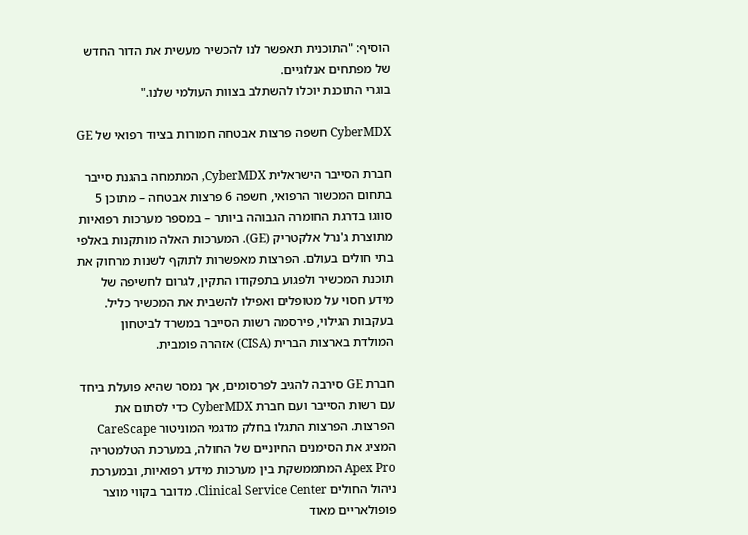הוסיף: "התוכנית תאפשר לנו להכשיר מעשית את הדור החדש של מפתחים אנלוגיים.
בוגרי התוכנת יוכלו להשתלב בצוות העולמי שלנו."

CyberMDX חשפה פרצות אבטחה חמורות בציוד רפואי של GE

חברת הסייבר הישראלית CyberMDX, המתמחה בהגנת סייבר בתחום המכשור הרפואי, חשפה 6 פרצות אבטחה – מתוכן 5 סווגו בדרגת החומרה הגבוהה ביותר – במספר מערכות רפואיות מתוצרת ג'נרל אלקטריק (GE). המערכות האלה מותקנות באלפי בתי חולים בעולם. הפרצות מאפשרות לתוקף לשנות מרחוק את תוכנת המכשיר ולפגוע בתפקודו התקין, לגרום לחשיפה של מידע חסוי על מטופלים ואפילו להשבית את המכשיר כליל. בעקבות הגילוי, פירסמה רשות הסייבר במשרד לביטחון המולדת בארצות הברית (CISA) אזהרה פומבית.

חברת GE סירבה להגיב לפרסומים, אך נמסר שהיא פועלת ביחד עם רשות הסייבר ועם חברת CyberMDX כדי לסתום את הפרצות. הפרצות התגלו בחלק מדגמי המוניטור CareScape המציג את הסימנים החיוניים של החולה, במערכת הטלמטריה Apex Pro המתממשקת בין מערכות מידע רפואיות, ובמערכת ניהול החולים Clinical Service Center. מדובר בקווי מוצר פופולאריים מאוד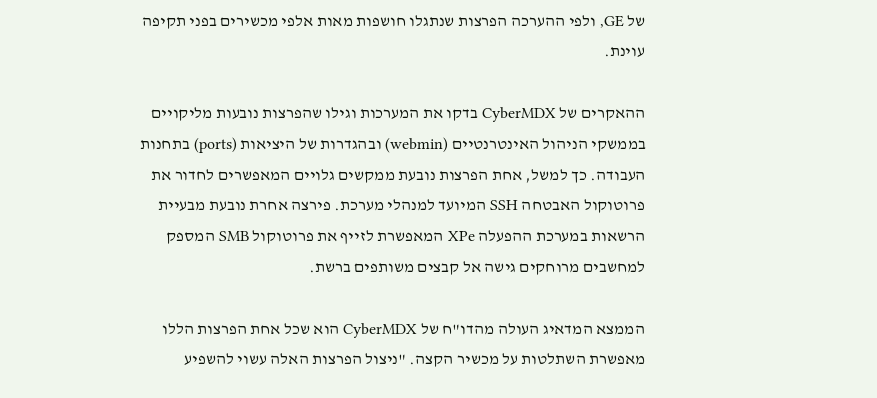של GE, ולפי ההערכה הפרצות שנתגלו חושפות מאות אלפי מכשירים בפני תקיפה עוינת.

ההאקרים של CyberMDX בדקו את המערכות וגילו שהפרצות נובעות מליקויים בממשקי הניהול האינטרנטיים (webmin) ובהגדרות של היציאות (ports) בתחנות העבודה. כך למשל, אחת הפרצות נובעת ממקשים גלויים המאפשרים לחדור את פרוטוקול האבטחה SSH המיועד למנהלי מערכת. פירצה אחרת נובעת מבעיית הרשאות במערכת ההפעלה XPe המאפשרת לזייף את פרוטוקול SMB המספק למחשבים מרוחקים גישה אל קבצים משותפים ברשת.

הממצא המדאיג העולה מהדו"ח של CyberMDX הוא שכל אחת הפרצות הללו מאפשרת השתלטות על מכשיר הקצה. "ניצול הפרצות האלה עשוי להשפיע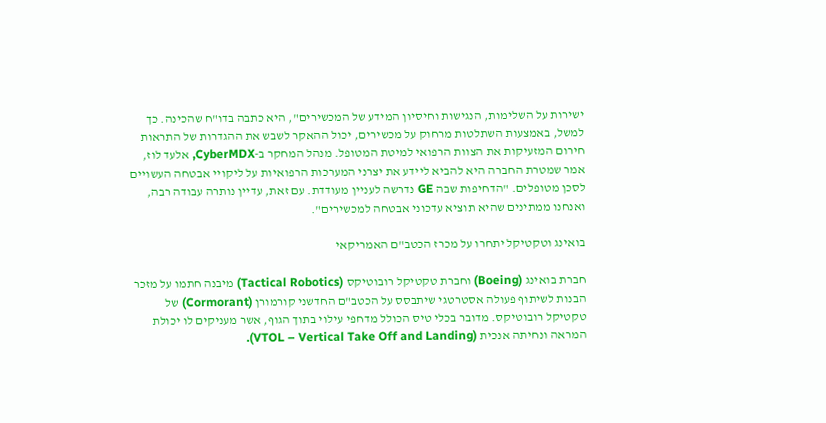ישירות על השלימות, הנגישות וחיסיון המידע של המכשירים", היא כתבה בדו"ח שהכינה. כך למשל, באמצעות השתלטות מרחוק על מכשירים, יכול ההאקר לשבש את ההגדרות של התראות חירום המזעיקות את הצוות הרפואי למיטת המטופל. מנהל המחקר ב-CyberMDX, אלעד לוז, אמר שמטרת החברה היא להביא ליידע את יצרני המערכות הרפואיות על ליקויי אבטחה העשויים לסכן מטופלים. "הדחיפות שבה GE נדרשה לעניין מעודדת. עם זאת, עדיין נותרה עבודה רבה, ואנחנו ממתינים שהיא תוציא עדכוני אבטחה למכשירים".

בואינג וטקטיקל יתחרו על מכרז הכטב"ם האמריקאי

חברת בואינג (Boeing) וחברת טקטיקל רובוטיקס (Tactical Robotics) מיבנה חתמו על מזכר הבנות לשיתוף פעולה אסטרטגי שיתבסס על הכטב"ם החדשני קורמורן (Cormorant) של טקטיקל רובוטיקס. מדובר בכלי טיס הכולל מדחפי עילוי בתוך הגוף, אשר מעניקים לו יכולת המראה ונחיתה אנכית (VTOL – Vertical Take Off and Landing).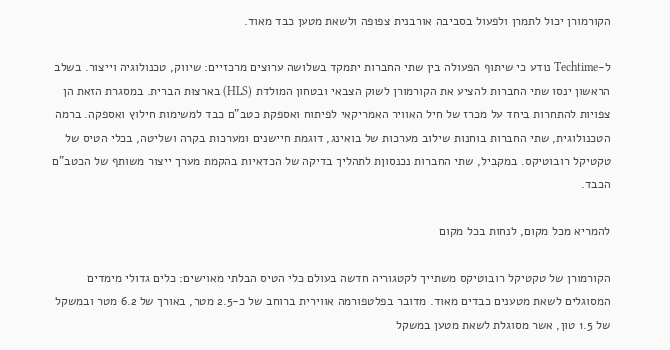הקורמורן יכול לתמרן ולפעול בסביבה אורבנית צפופה ולשאת מטען כבד מאוד.

ל-Techtime נודע כי שיתוף הפעולה בין שתי החברות יתמקד בשלושה ערוצים מרכזיים: שיווק, טכנולוגיה וייצור. בשלב הראשון ינסו שתי החברות להציע את הקורמורן לשוק הצבאי ובטחון המולדת (HLS) בארצות הברית. במסגרת הזאת הן צפויות להתחרות ביחד על מכרז של חיל האוויר האמריקאי לפיתוח ואספקת כטב"ם כבד למשימות חילוץ ואספקה. ברמה הטכנולוגית, שתי החברות בוחנות שילוב מערכות של בואינג, דוגמת חיישנים ומערכות בקרה ושליטה, בכלי הטיס של טקטיקל רובוטיקס. במקביל, שתי החברות נכנסוןת לתהליך בדיקה של הכדאיות בהקמת מערך ייצור משותף של הכטב"ם הכבד.

להמריא מכל מקום, לנחות בכל מקום

הקורמורן של טקטיקל רובוטיקס משתייך לקטגוריה חדשה בעולם כלי הטיס הבלתי מאוישים: כלים גדולי מימדים המסוגלים לשאת מטענים כבדים מאוד. מדובר בפלטפורמה אווירית ברוחב של כ-2.5 מטר, באורך של 6.2 מטר ובמשקל של 1.5 טון, אשר מסוגלת לשאת מטען במשקל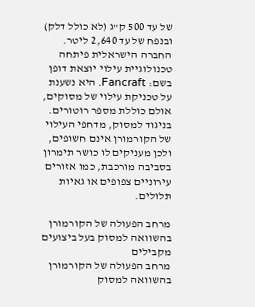של עד 500 ק"ג (לא כולל דלק) ובנפח של עד 2,640 ליטר. החברה הישראלית פיתחה טכנולוגיית עילוי יוצאת דופן בשם: Fancraft. היא נשענת על טכניקת עילוי של מסוקים, אולם כוללת מספר רוטורים. בניגוד למסוק, מדחפי העילוי של הקורמורן אינם חשופים, ולכן מעניקים לו כושר תימרון בסביבה מורכבת, כמו אזורים עירוניים צפופים או גאיות תלולים.

מרחב הפעולה של הקורמורן בהשוואה למסוק בעל ביצועים מקבילים
מרחב הפעולה של הקורמורן בהשוואה למסוק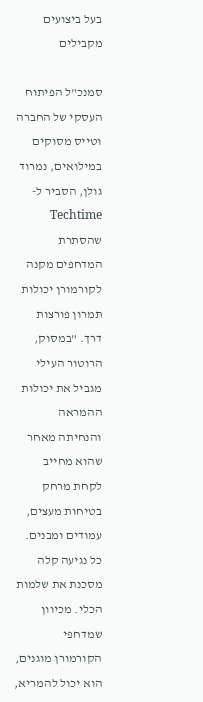בעל ביצועים מקבילים

סמנכ"ל הפיתוח העסקי של החברה וטייס מסוקים במילואים, נמרוד גולן, הסביר ל-Techtime שהסתרת המדחפים מקנה לקורמורן יכולות תמרון פורצות דרך. "במסוק, הרוטור העילי מגביל את יכולות ההמראה והנחיתה מאחר שהוא מחייב לקחת מרחק בטיחות מעצים, עמודים ומבנים. כל נגיעה קלה מסכנת את שלמות הכלי. מכיוון שמדחפי הקורמורן מוגנים, הוא יכול להמריא,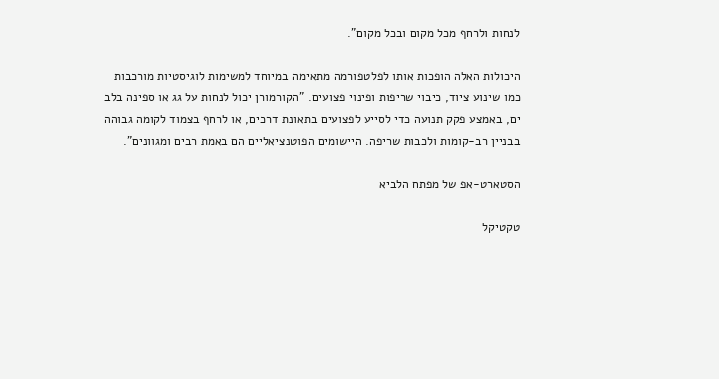לנחות ולרחף מכל מקום ובכל מקום".

היכולות האלה הופכות אותו לפלטפורמה מתאימה במיוחד למשימות לוגיסטיות מורכבות כמו שינוע ציוד, כיבוי שריפות ופינוי פצועים. "הקורמורן יכול לנחות על גג או ספינה בלב ים, באמצע פקק תנועה כדי לסייע לפצועים בתאונת דרכים, או לרחף בצמוד לקומה גבוהה בבניין רב-קומות ולכבות שריפה. היישומים הפוטנציאליים הם באמת רבים ומגוונים".

הסטארט-אפ של מפתח הלביא

טקטיקל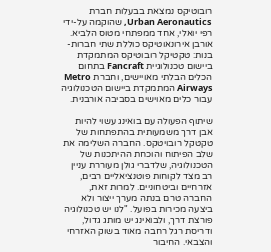רובוטיקס נמצאת בבעלות חברת Urban Aeronautics, שהוקמה על-ידי רפי יואלי, אחד ממפתחי מטוס הלביא. אורבן אירונאוטיקס כוללת שתי חברות-בנות: טקטיקל רובוטיקס המתמקדת ביישום טכנולוגיית Fancraft בתחום הכלים הבלתי מאויישים, וחברת Metro Airways המתמקדת ביישום הטכנולוגיה עבור כלים מאוישים בסביבה אורבנית.

שיתוף הפעולה עם בואינג עשוי להיות אבן דרך משמעותית בהתפתחות של טקטקל רובויטקס. החברה השלימה את שלב הפיתוח והוכחת ההיתכנות של הטכנולוגיה, שלדברי גולן מעוררת עניין רב מצד לקוחות פוטנציאליים רבים, אזרחיים וביטחוניים. למרות זאת, החברה טרם בנתה מערך ייצור ולא ביצעה מכירות בפועל. "לנו יש טכנולוגיה פורצת דרך, ולבואינג יש מותג גדול, ודריסת רגל רחבה מאוד בשוק האזרחי והצבאי. החיבור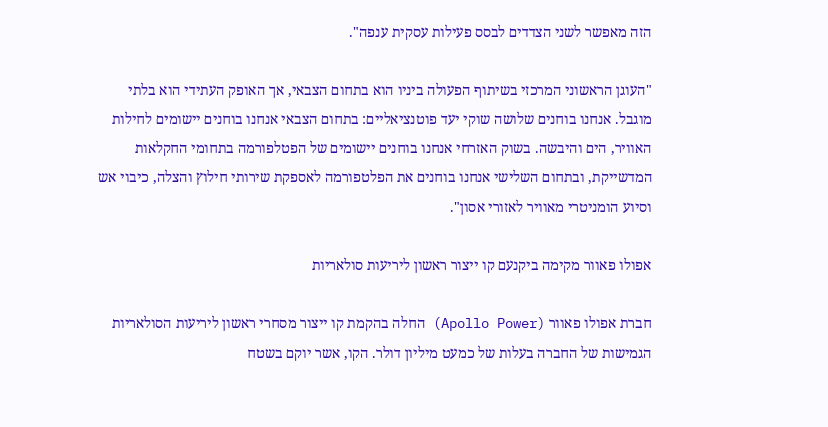הזה מאפשר לשני הצדדים לבסס פעילות עסקית ענפה".

"העוגן הראשוני המרכזי בשיתוף הפעולה ביניו הוא בתחום הצבאי, אך האופק העתידי הוא בלתי מוגבל. אנחנו בוחנים שלושה שוקי יעד פוטנציאליים: בתחום הצבאי אנחנו בוחנים יישומים לחילות האוויר, הים והיבשה. בשוק האזרחי אנחנו בוחנים יישומים של הפטלפורמה בתחומי החקלאות המדשייקת, ובתחום השלישי אנחנו בוחנים את הפלטפורמה לאספקת שירותי חילוץ והצלה, כיבוי אש וסיוע הומניטרי מאוויר לאזורי אסון".

אפולו פאוור מקימה ביקנעם קו ייצור ראשון ליריעות סולאריות

חברת אפולו פאוור (Apollo Power) החלה בהקמת קו ייצור מסחרי ראשון ליריעות הסולאריות הגמישות של החברה בעלות של כמעט מיליון דולר. הקו, אשר יוקם בשטח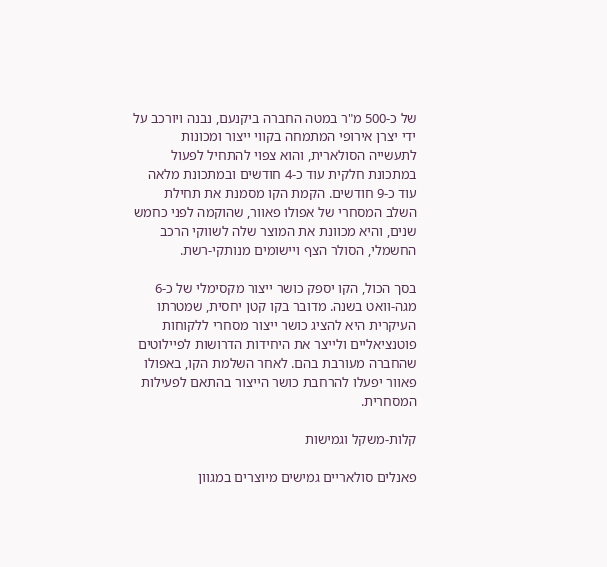של כ-500 מ"ר במטה החברה ביקנעם, נבנה ויורכב על ידי יצרן אירופי המתמחה בקווי ייצור ומכונות לתעשייה הסולארית, והוא צפוי להתחיל לפעול במתכונת חלקית עוד כ-4 חודשים ובמתכונת מלאה עוד כ-9 חודשים. הקמת הקו מסמנת את תחילת השלב המסחרי של אפולו פאוור, שהוקמה לפני כחמש שנים, והיא מכוונת את המוצר שלה לשווקי הרכב החשמלי, הסולר הצף ויישומים מנותקי-רשת.

בסך הכול, הקו יספק כושר ייצור מקסימלי של כ-6 מגה-וואט בשנה. מדובר בקו קטן יחסית, שמטרתו העיקרית היא להציג כושר ייצור מסחרי ללקוחות פוטנציאליים ולייצר את היחידות הדרושות לפיילוטים שהחברה מעורבת בהם. לאחר השלמת הקו, באפולו פאוור יפעלו להרחבת כושר הייצור בהתאם לפעילות המסחרית.

קלות-משקל וגמישות

פאנלים סולאריים גמישים מיוצרים במגוון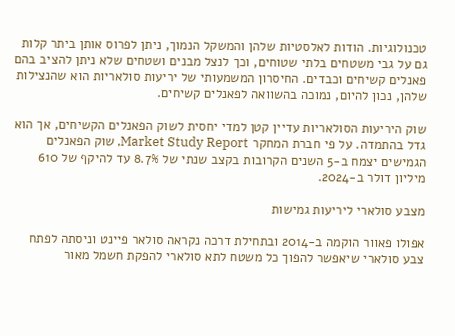טכנולוגיות. הודות לאלסטיות שלהן והמשקל הנמוך, ניתן לפרוס אותן ביתר קלות גם על גבי משטחים בלתי שטוחים, וכך לנצל מבנים ושטחים שלא ניתן להציב בהם פאנלים קשיחים וכבדים. החיסרון המשמעותי של יריעות סולאריות הוא שהנצילות שלהן, נכון להיום, נמוכה בהשוואה לפאנלים קשיחים.

שוק היריעות הסולאריות עדיין קטן למדי יחסית לשוק הפאנלים הקשיחים, אך הוא גדל בהתמדה. על פי חברת המחקר Market Study Report, שוק הפאנלים הגמישים יצמח ב-5 השנים הקרובות בקצב שנתי של 8.7% עד להיקף של 610 מיליון דולר ב-2024.

מצבע סולארי ליריעות גמישות

אפולו פאוור הוקמה ב-2014 ובתחילת דרכה נקראה סולאר פיינט וניסתה לפתח צבע סולארי שיאפשר להפוך כל משטח לתא סולארי להפקת חשמל מאור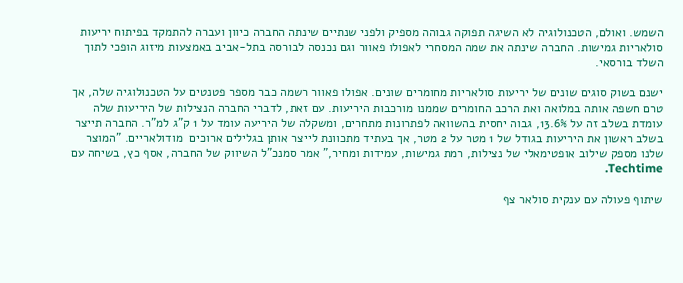השמש. ואולם, הטכנולוגיה לא השיגה תפוקה גבוהה מספיק ולפני שנתיים שינתה החברה כיוון ועברה להתמקד בפיתוח יריעות סולאריות גמישות. החברה שינתה את שמה המסחרי לאפולו פאוור וגם נכנסה לבורסה בתל-אביב באמצעות מיזוג הופכי לתוך השלד בורסאי.

ישנם בשוק סוגים שונים של יריעות סולאריות מחומרים שונים. אפולו פאוור רשמה כבר מספר פטנטים על הטכנולוגיה שלה, אך טרם חשפה אותה במלואה ואת הרכב החומרים שממנו מורכבות היריעות. עם זאת, לדברי החברה הנצילות של היריעות שלה עומדת בשלב זה על 13.6%, גבוה יחסית בהשוואה לפתרונות מתחרים, ומשקלה של היריעה עומד על 1 ק"ג למ"ר. החברה תייצר בשלב ראשון את היריעות בגודל של 1 מטר על 2 מטר, אך בעתיד מתכוונת לייצר אותן בגלילים ארוכים  מודולאריים. "המוצר שלנו מספק שילוב אופטימאלי של נצילות, רמת גמישות, עמידות ומחיר," אמר סמנכ"ל השיווק של החברה, אסף כץ, בשיחה עם Techtime.

שיתוף פעולה עם ענקית סולאר צף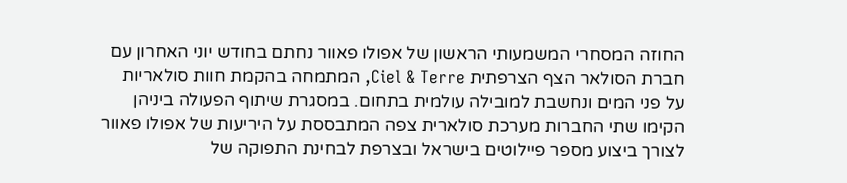החוזה המסחרי המשמעותי הראשון של אפולו פאוור נחתם בחודש יוני האחרון עם חברת הסולאר הצף הצרפתית Ciel & Terre, המתמחה בהקמת חוות סולאריות על פני המים ונחשבת למובילה עולמית בתחום. במסגרת שיתוף הפעולה ביניהן הקימו שתי החברות מערכת סולארית צפה המתבססת על היריעות של אפולו פאוור לצורך ביצוע מספר פיילוטים בישראל ובצרפת לבחינת התפוקה של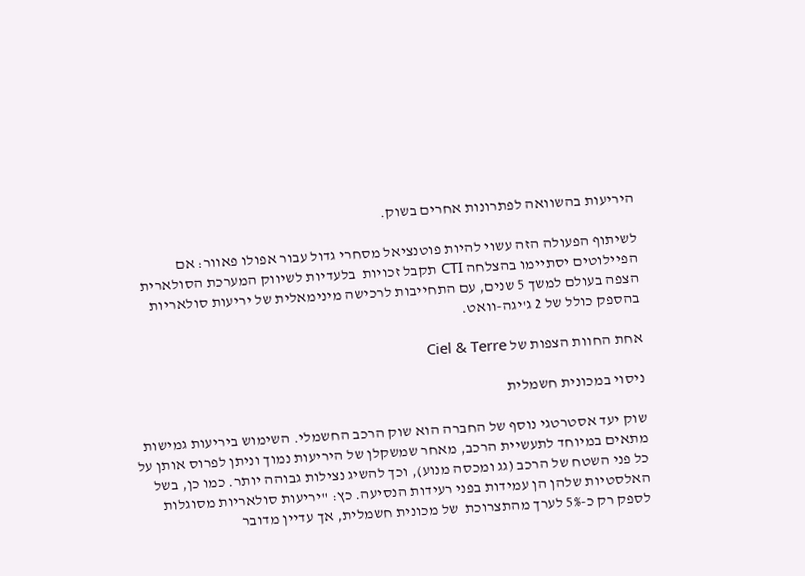היריעות בהשוואה לפתרונות אחרים בשוק.

לשיתוף הפעולה הזה עשוי להיות פוטנציאל מסחרי גדול עבור אפולו פאוור: אם הפיילוטים יסתיימו בהצלחה CTI תקבל זכויות  בלעדיות לשיווק המערכת הסולארית הצפה בעולם למשך 5 שנים, עם התחייבות לרכישה מינימאלית של יריעות סולאריות בהספק כולל של 2 ג'יגה-וואט.

אחת החוות הצפות של Ciel & Terre

ניסוי במכונית חשמלית

שוק יעד אסטרטגי נוסף של החברה הוא שוק הרכב החשמלי. השימוש ביריעות גמישות מתאים במיוחד לתעשיית הרכב, מאחר שמשקלן של היריעות נמוך וניתן לפרוס אותן על כל פני השטח של הרכב (גג ומכסה מנוע), וכך להשיג נצילות גבוהה יותר. כמו כן, בשל האלסטיות שלהן הן עמידות בפני רעידות הנסיעה. כץ: "יריעות סולאריות מסוגלות לספק רק כ-5% לערך מהתצרוכת  של מכונית חשמלית, אך עדיין מדובר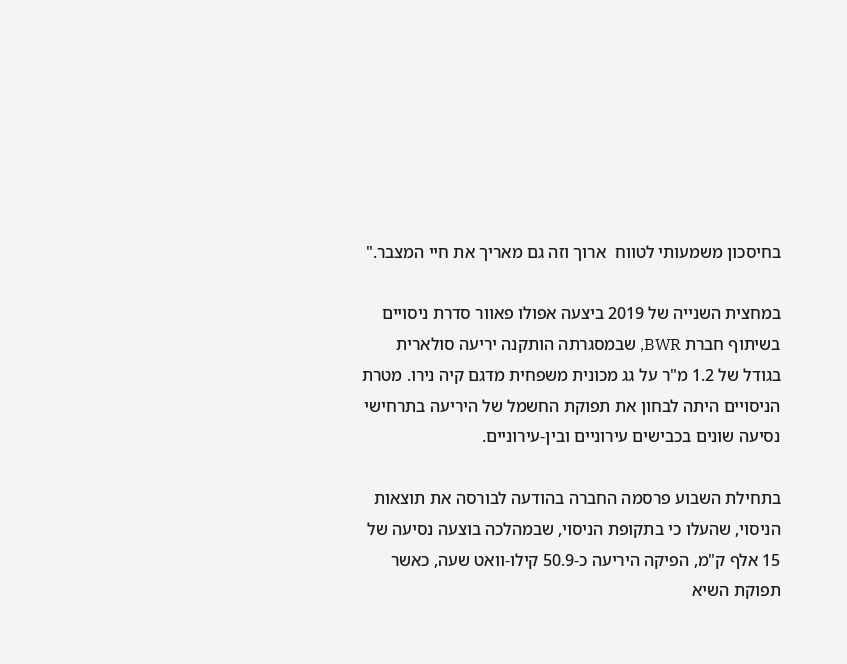בחיסכון משמעותי לטווח  ארוך וזה גם מאריך את חיי המצבר."

במחצית השנייה של 2019 ביצעה אפולו פאוור סדרת ניסויים בשיתוף חברת BWR, שבמסגרתה הותקנה יריעה סולארית בגודל של 1.2 מ"ר על גג מכונית משפחית מדגם קיה נירו. מטרת הניסויים היתה לבחון את תפוקת החשמל של היריעה בתרחישי נסיעה שונים בכבישים עירוניים ובין-עירוניים.

בתחילת השבוע פרסמה החברה בהודעה לבורסה את תוצאות הניסוי, שהעלו כי בתקופת הניסוי, שבמהלכה בוצעה נסיעה של 15 אלף ק"מ, הפיקה היריעה כ-50.9 קילו-וואט שעה, כאשר תפוקת השיא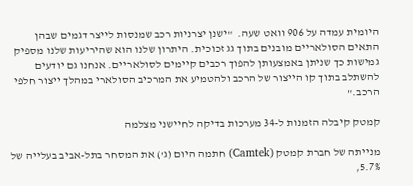היומית עמדה על 906 וואט שעה.  "ישנן יצרניות רכב שמנסות לייצר דגמים שבהן התאים הסולאריים מובנים בתוך גג זכוכית. היתרון שלנו הוא שהיריעות שלנו מספיק גמישות כך שניתן באמצעותן להפוך רכבים קיימים לסולאריים. אנחנו גם יודעים להשתלב בתוך קו הייצור של הרכב ולהטמיע את המרכיב הסולארי במהלך ייצור חלפי הרכב."

קמטק קיבלה הזמנות ל-34 מערכות בדיקה לחיישני מצלמה

מנייתה של חברת קמטק (Camtek) חתמה היום (ג') את המסחר בתל-אביב בעלייה של 5.7%,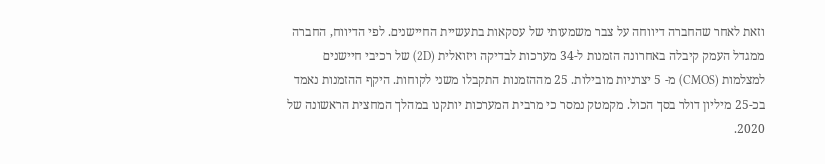וזאת לאחר שהחברה דיווחה על צבר משמעותי של עסקאות בתעשיית החיישנים. לפי הדיווח, החברה ממגדל העמק קיבלה באחרונה הזמנות ל-34 מערכות לבדיקה ויזואלית (2D) של רכיבי חיישנים למצלמות (CMOS) מ- 5 יצרניות מובילות. 25 מההזמנות התקבלו משני לקוחות. היקף ההזמנות נאמד בכ-25 מיליון דולר בסך הכול. מקמטק נמסר כי מרבית המערכות יותקנו במהלך המחצית הראשונה של 2020.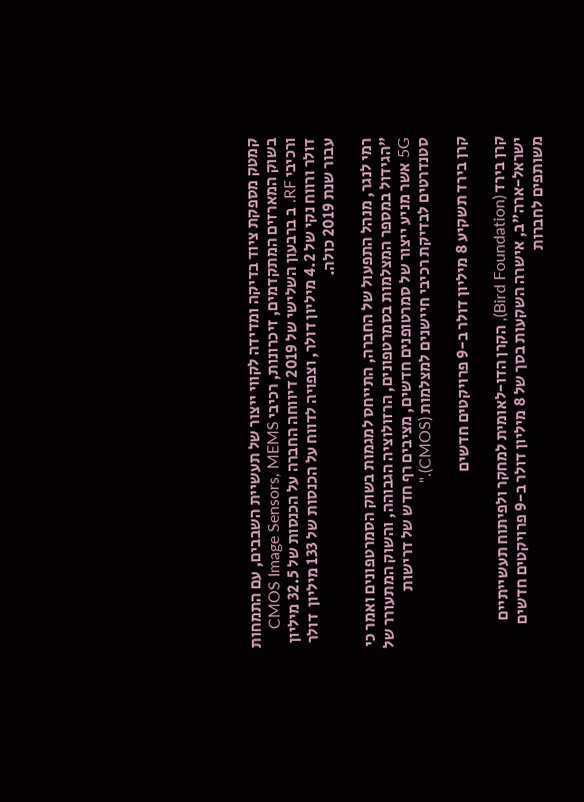קמטק מספקת ציוד בדיקה ומדידה לקווי ייצור של תעשיית השבבים, עם התמחות בשוק המארזים המתקדמים, זיכרונות, רכיבי CMOS Image Sensors, MEMS ורכיבי RF. ב ברבעון השלישי של 2019 דיווחה החברה על הכנסות של 32.5 מיליון  דולר ורווח נקי של 4.2 מיליון דולר, וצפויה לדווח על הכנסות של 133 מיליון  דולר עבור שנת 2019 כולה.

רמי לנגר, מנהל התפעול של החברה, התייחס למגמות בשוק הסמרטפונים ואמר כי "הגידול במספר המצלמות בסמרטפונים, הרזולוציה הגבוהה, והשוק המתעורר של 5G אשר מניע ייצור של סמרטופנים חדשים, מציבים רף חדש של דרישות  סטנדרטים לבדיקת רכיבי חיישנים למצלמות (CMOS)."

קרן בירד תשקיע 8 מיליון דולר ב-9 פרויקטים חדשים

קרן בירד (Bird Foundation), הקרן הדו-לאומית למחקר ולפיתוח תעשייתיים ישראל-ארה"ב, אישרה השקעות בסך של 8 מיליון דולר ב-9 פרויקטים חדשים משותפים לחברות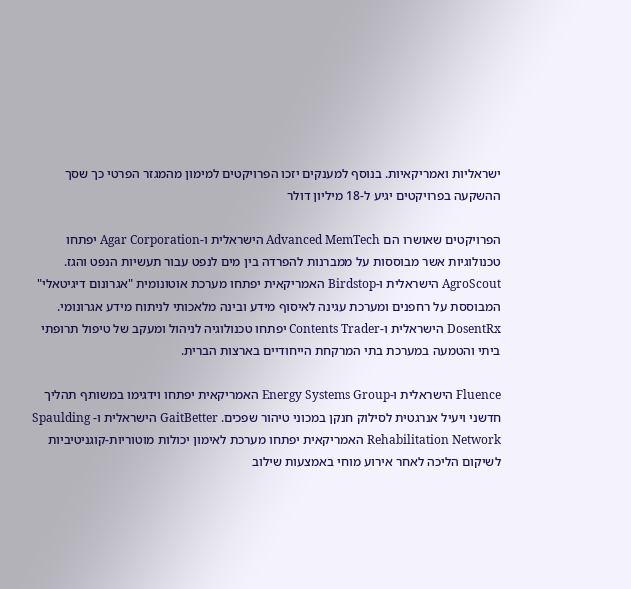ישראליות ואמריקאיות. בנוסף למענקים יזכו הפרויקטים למימון מהמגזר הפרטי כך שסך ההשקעה בפרויקטים יגיע ל-18 מיליון דולר

הפרויקטים שאושרו הם Advanced MemTech הישראלית ו-Agar Corporation יפתחו טכנולוגיות אשר מבוססות על ממברנות להפרדה בין מים לנפט עבור תעשיות הנפט והגז. AgroScout הישראלית ו-Birdstop האמריקאית יפתחו מערכת אוטונומית "אגרונום דיגיטאלי" המבוססת על רחפנים ומערכת עגינה לאיסוף מידע ובינה מלאכותי לניתוח מידע אגרונומי. DosentRx הישראלית ו-Contents Trader יפתחו טכנולוגיה לניהול ומעקב של טיפול תרופתי ביתי והטמעה במערכת בתי המרקחת הייחודיים בארצות הברית.

Fluence הישראלית ו-Energy Systems Group האמריקאית יפתחו וידגימו במשותף תהליך חדשני ויעיל אנרגטית לסילוק חנקן במכוני טיהור שפכים. GaitBetter הישראלית ו- Spaulding Rehabilitation Network האמריקאית יפתחו מערכת לאימון יכולות מוטוריות-קוגניטיביות לשיקום הליכה לאחר אירוע מוחי באמצעות שילוב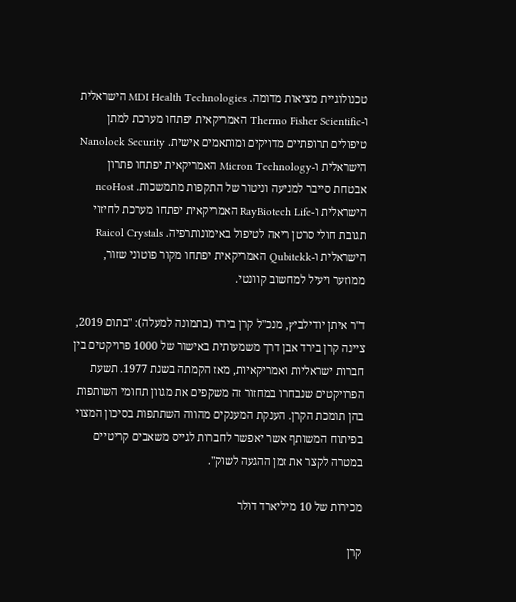טכנולוגיית מציאות מדומה. MDI Health Technologies הישראלית ו-Thermo Fisher Scientific האמריקאית יפתחו מערכת למתן טיפולים תרופתיים מדויקים ומותאמים אישית. Nanolock Security הישראלית ו-Micron Technology האמריקאית יפתחו פתרון אבטחת סייבר למניעה וניטור של התקפות מתמשכות. ncoHost הישראלית ו-RayBiotech Life האמריקאית יפתחו מערכת לחיזוי תגובת חולי סרטן ריאה לטיפול באימונותרפיה. Raicol Crystals הישראלית ו-Qubitekk האמריקאית יפתחו מקור פוטוני שזור, ממוזער ויעיל למחשוב קוונטי.

ד"ר איתן יודילביץ, מנכ"ל קרן בירד (בתמונה למעלה): "בתום 2019, ציינה קרן בירד אבן דרך משמעותית באישור של 1000 פרויקטים בין חברות ישראליות ואמריקאיות, מאז הקמתה בשנת 1977. תשעת הפרויקטים שנבחרו במחזור זה משקפים את מגוון תחומי השותפות בהן תומכת הקרן. הענקת המענקים מהווה השתתפות בסיכון המצוי בפיתוח המשותף אשר יאפשר לחברות לגייס משאבים קריטיים במטרה לקצר את זמן ההגעה לשוק".

מכירות של 10 מיליארד דולר

קרן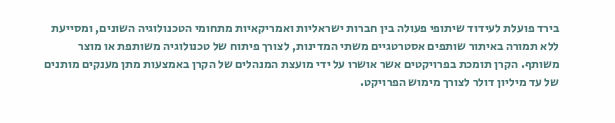בירד פועלת לעידוד שיתופי פעולה בין חברות ישראליות ואמריקאיות מתחומי הטכנולוגיה השונים, ומסייעת ללא תמורה באיתור שותפים אסטרטגיים משתי המדינות, לצורך פיתוח של טכנולוגיה משותפת או מוצר משותף. הקרן תומכת בפרויקטים אשר אושרו על ידי מועצת המנהלים של הקרן באמצעות מתן מענקים מותנים של עד מיליון דולר לצורך מימוש הפרויקט.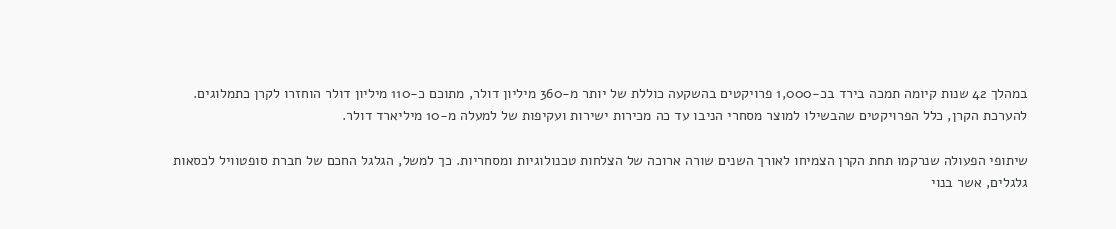במהלך 42 שנות קיומה תמכה בירד בכ-1,000 פרויקטים בהשקעה כוללת של יותר מ-360 מיליון דולר, מתוכם כ-110 מיליון דולר הוחזרו לקרן כתמלוגים. להערכת הקרן, כלל הפרויקטים שהבשילו למוצר מסחרי הניבו עד כה מכירות ישירות ועקיפות של למעלה מ-10 מיליארד דולר.

שיתופי הפעולה שנרקמו תחת הקרן הצמיחו לאורך השנים שורה ארוכה של הצלחות טכנולוגיות ומסחריות. כך למשל, הגלגל החכם של חברת סופטוויל לכסאות גלגלים, אשר בנוי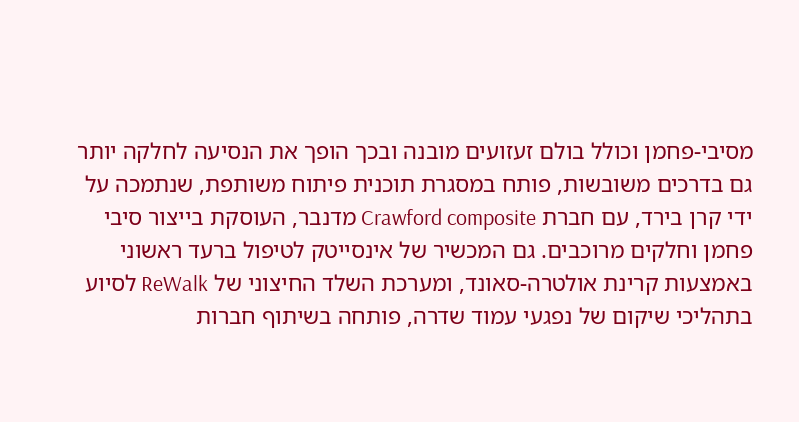מסיבי-פחמן וכולל בולם זעזועים מובנה ובכך הופך את הנסיעה לחלקה יותר גם בדרכים משובשות, פותח במסגרת תוכנית פיתוח משותפת, שנתמכה על ידי קרן בירד, עם חברת Crawford composite מדנבר, העוסקת בייצור סיבי פחמן וחלקים מרוכבים. גם המכשיר של אינסייטק לטיפול ברעד ראשוני באמצעות קרינת אולטרה-סאונד, ומערכת השלד החיצוני של ReWalk לסיוע בתהליכי שיקום של נפגעי עמוד שדרה, פותחה בשיתוף חברות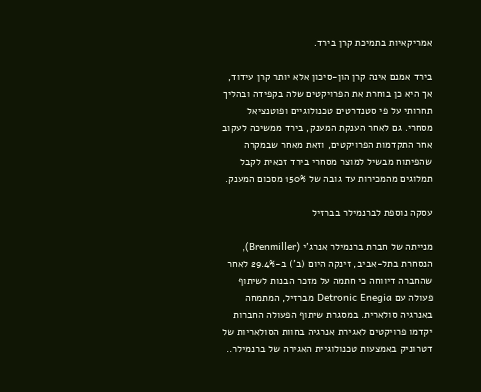אמריקאיות בתמיכת קרן בירד.

בירד אמנם אינה קרן הון-סיכון אלא יותר קרן עידוד, אך היא כן בוחרת את הפרויקטים שלה בקפידה ובהליך תחרותי על פי סטנדרטים טכנולוגיים ופוטנציאל מסחרי. גם לאחר הענקת המענק, בירד ממשיכה לעקוב אחר התקדמות הפרויקטים, וזאת מאחר שבמקרה שהפיתוח מבשיל למוצר מסחרי בירד זכאית לקבל תמלוגים מהמכירות עד גובה של 150% מסכום המענק.

עסקה נוספת לברנמילר בברזיל

מנייתה של חברת ברנמילר אנרג'י (Brenmiller), הנסחרת בתל-אביב, זינקה היום (ב') ב-29.4% לאחר שהחברה דיווחה כי חתמה על מזכר הבנות לשיתוף פעולה עם Detronic Enegia מברזיל, המתמחה באנרגיה סולארית. במסגרת שיתוף הפעולה החברות יקדמו פרויקטים לאגירת אנרגיה בחוות הסולאריות של דטרוניק באמצעות טכנולוגיית האגירה של ברנמילר..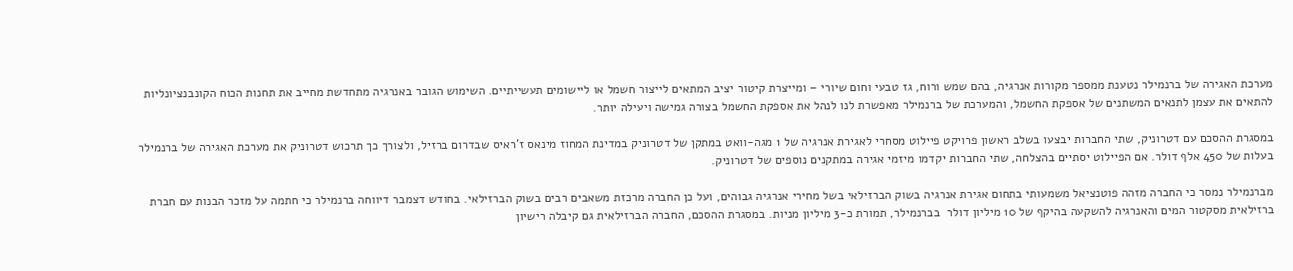מערכת האגירה של ברנמילר נטענת ממספר מקורות אנרגיה, בהם שמש ורוח, גז טבעי וחום שיורי – ומייצרת קיטור יציב המתאים לייצור חשמל או ליישומים תעשייתיים. השימוש הגובר באנרגיה מתחדשת מחייב את תחנות הכוח הקונבנציונליות להתאים את עצמן לתנאים המשתנים של אספקת החשמל, והמערכת של ברנמילר מאפשרת לנו לנהל את אספקת החשמל בצורה גמישה ויעילה יותר.

במסגרת ההסכם עם דטרוניק, שתי החברות יבצעו בשלב ראשון פרויקט פיילוט מסחרי לאגירת אנרגיה של 1 מגה-וואט במתקן של דטרוניק במדינת המחוז מינאס ז'ראיס שבדרום ברזיל, ולצורך כך תרכוש דטרוניק את מערכת האגירה של ברנמילר בעלות של 450 אלף דולר. אם הפיילוט יסתיים בהצלחה, שתי החברות יקדמו מיזמי אגירה במתקנים נוספים של דטרוניק.

מברנמילר נמסר כי החברה מזהה פוטנציאל משמעותי בתחום אגירת אנרגיה בשוק הברזילאי בשל מחירי אנרגיה גבוהים, ועל כן החברה מרכזת משאבים רבים בשוק הברזילאי. בחודש דצמבר דיווחה ברנמילר כי חתמה על מזכר הבנות עם חברת ברזילאית מסקטור המים והאנרגיה להשקעה בהיקף של 10 מיליון דולר  בברנמילר, תמורת כ-3 מיליון מניות. במסגרת ההסכם, החברה הברזילאית גם קיבלה רישיון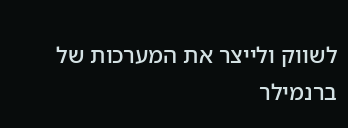לשווק ולייצר את המערכות של ברנמילר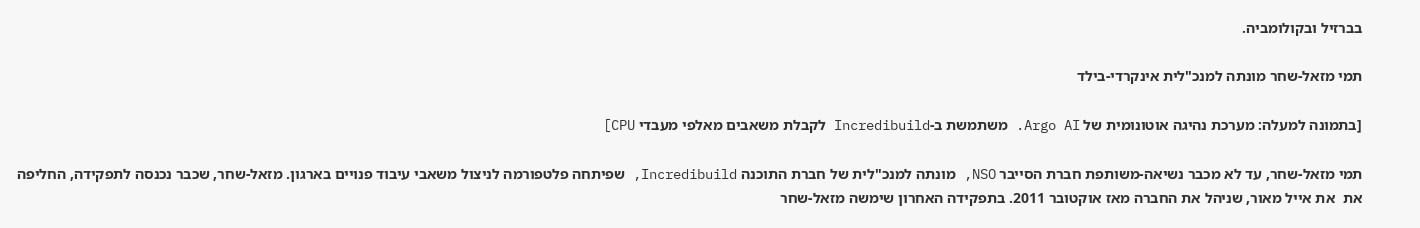בברזיל ובקולומביה.

תמי מזאל-שחר מונתה למנכ"לית אינקרדי-בילד

[בתמונה למעלה: מערכת נהיגה אוטונומית של Argo AI. משתמשת ב-Incredibuild לקבלת משאבים מאלפי מעבדי CPU]

תמי מזאל-שחר, עד לא מכבר נשיאה-משותפת חברת הסייבר NSO, מונתה למנכ"לית של חברת התוכנה Incredibuild, שפיתחה פלטפורמה לניצול משאבי עיבוד פנויים בארגון. מזאל-שחר, שכבר נכנסה לתפקידה, החליפה את  את אייל מאור, שניהל את החברה מאז אוקטובר 2011. בתפקידה האחרון שימשה מזאל-שחר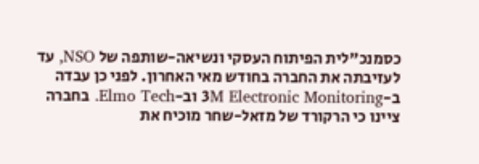כסמנכ"לית הפיתוח העסקי ונשיאה-שותפה של NSO, עד לעזיבתה את החברה בחודש מאי האחרון. לפני כן עבדה ב-3M Electronic Monitoring וב-Elmo Tech. בחברה ציינו כי הרקורד של מזאל-שחר מוכיח את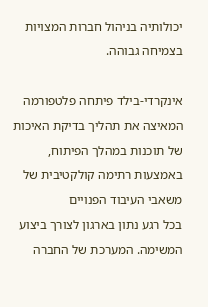יכולותיה בניהול חברות המצויות בצמיחה גבוהה.

אינקרדי-בילד פיתחה פלטפורמה המאיצה את תהליך בדיקת האיכות של תוכנות במהלך הפיתוח, באמצעות רתימה קולקטיבית של משאבי העיבוד הפנויים
בכל רגע נתון בארגון לצורך ביצוע המשימה. המערכת של החברה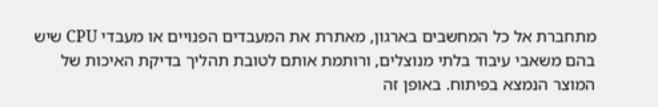מתחברת אל כל המחשבים בארגון, מאתרת את המעבדים הפנויים או מעבדי CPU שיש בהם משאבי עיבוד בלתי מנוצלים, ורותמת אותם לטובת תהליך בדיקת האיכות של המוצר הנמצא בפיתוח. באופן זה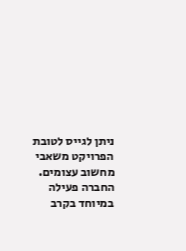ניתן לגייס לטובת הפרויקט משאבי מחשוב עצומים. החברה פעילה במיוחד בקרב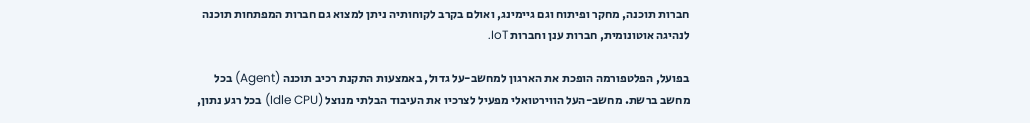חברות תוכנה, מחקר ופיתוח וגם גיימינג, ואולם בקרב לקוחותיה ניתן למצוא גם חברות המפתחות תוכנה לנהיגה אוטונומית, חברות ענן וחברות IoT.

בפועל, הפלטפורמה הופכת את הארגון למחשב-על גדול, באמצעות התקנת רכיב תוכנה (Agent) בכל מחשב ברשת. מחשב-העל הווירטואלי מפעיל לצרכיו את העיבוד הבלתי מנוצל (Idle CPU) בכל רגע נתון,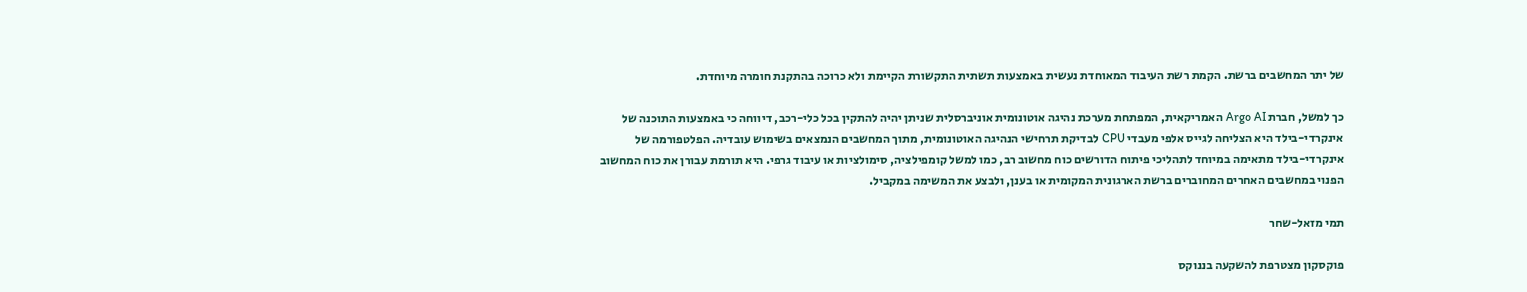של יתר המחשבים ברשת. הקמת רשת העיבוד המאוחדת נעשית באמצעות תשתית התקשורת הקיימת ולא כרוכה בהתקנת חומרה מיוחדת.

כך למשל, חברת Argo AI האמריקאית, המפתחת מערכת נהיגה אוטונומית אוניברסלית שניתן יהיה להתקין בכל כלי-רכב, דיווחה כי באמצעות התוכנה של אינקרדי-בילד היא הצליחה לגייס אלפי מעבדי CPU לבדיקת תרחישי הנהיגה האוטונומית, מתוך המחשבים הנמצאים בשימוש עובדיה. הפלטפורמה של אינקרדי-בילד מתאימה במיוחד לתהליכי פיתוח הדורשים כוח מחשוב רב, כמו למשל קומפילציה, סימולציות או עיבוד גרפי. היא תורמת עבורן את כוח המחשוב הפנוי במחשבים האחרים המחוברים ברשת הארגונית המקומית או בענן, ולבצע את המשימה במקביל.

תמי מזאל-שחר

פוקסקון מצטרפת להשקעה בננוקס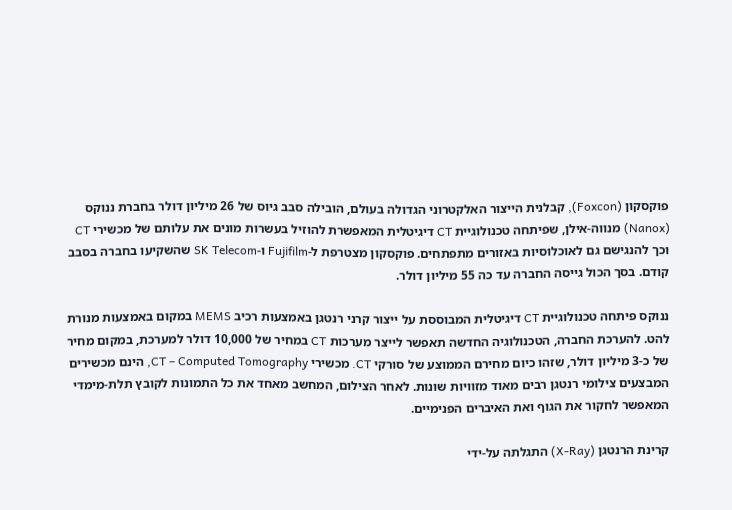פוקסקון (Foxcon), קבלנית הייצור האלקטרוני הגדולה בעולם, הובילה סבב גיוס של 26 מיליון דולר בחברת ננוקס (Nanox) מנווה-אילן, שפיתחה טכנולוגיית CT דיגיטלית המאפשרת להוזיל בעשרות מונים את עלותם של מכשירי CT וכך להנגישם גם לאוכלוסיות באזורים מתפתחים. פוקסקון מצטרפת ל-Fujifilm ו-SK Telecom שהשקיעו בחברה בסבב קודם. בסך הכול גייסה החברה עד כה 55 מיליון דולר.

ננוקס פיתחה טכנולוגיית CT דיגיטלית המבוססת על ייצור קרני רנטגן באמצעות רכיב MEMS במקום באמצעות מנורת להט. להערכת החברה, הטכנולוגיה החדשה תאפשר לייצר מערכות CT במחיר של 10,000 דולר למערכת, במקום מחיר של כ-3 מיליון דולר, שזהו כיום מחירם הממוצע של סורקי CT. מכשירי CT – Computed Tomography, הינם מכשירים המבצעים צילומי רנטגן רבים מאוד מזוויות שונות. לאחר הצילום, המחשב מאחד את כל התמונות לקובץ תלת-מימדי המאפשר לחקור את הגוף ואת האיברים הפנימיים.

קרינת הרנטגן (X-Ray) התגלתה על-ידי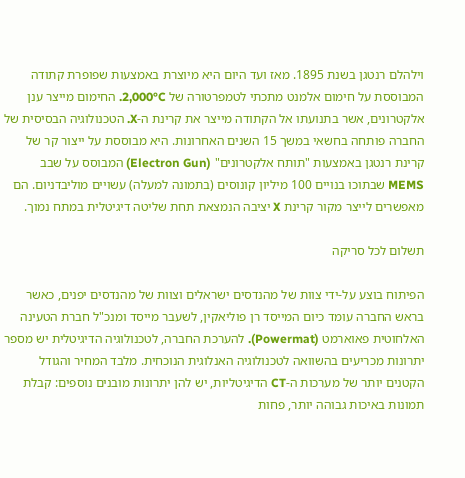וילהלם רנטגן בשנת 1895. מאז ועד היום היא מיוצרת באמצעות שפופרת קתודה המבוססת על חימום אלמנט מתכתי לטמפרטורה של 2,000°C. החימום מייצר ענן אלקטרונים, אשר בתנועתו אל הקתודה מייצר את קרינת ה-X. הטכנולוגיה הבסיסית של החברה פותחה בחשאי במשך 15 השנים האחרונות. היא מבוססת על ייצור קר של קרינת רנטגן באמצעות "תותח אלקטרונים" (Electron Gun) המבוסס על שבב MEMS שבתוכו בנויים 100 מיליון קונוסים (בתמונה למעלה) עשויים מוליבדניום. הם מאפשרים לייצר מקור קרינת X יציבה הנמצאת תחת שליטה דיגיטלית במתח נמוך.

תשלום לכל סריקה

הפיתוח בוצע על-ידי צוות של מהנדסים ישראלים וצוות של מהנדסים יפנים, כאשר בראש החברה עומד כיום המייסד רן פוליאקין, לשעבר מייסד ומנכ"ל חברת הטעינה האלחוטית פאוארמט (Powermat). להערכת החברה, לטכנולוגיה הדיגיטלית יש מספר יתרונות מכריעים בהשוואה לטכנולוגיה האנלוגית הנוכחית. מלבד המחיר והגודל הקטנים יותר של מערכות ה-CT הדיגיטליות, יש להן יתרונות מובנים נוספים: קבלת תמונות באיכות גבוהה יותר, פחות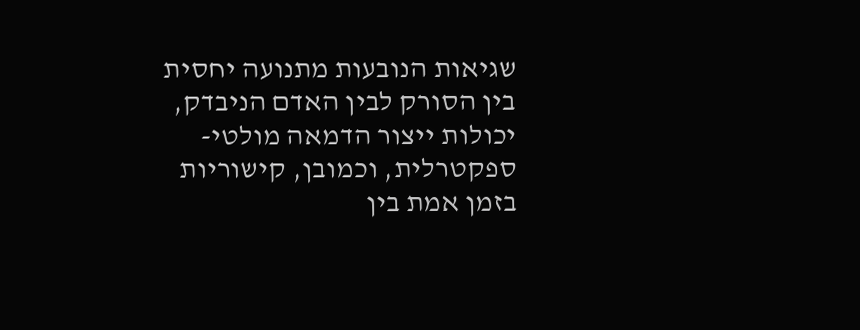שגיאות הנובעות מתנועה יחסית בין הסורק לבין האדם הניבדק, יכולות ייצור הדמאה מולטי-ספקטרלית, וכמובן, קישוריות בזמן אמת בין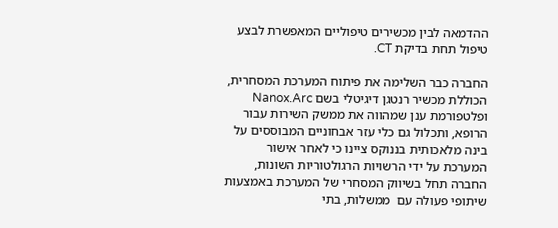ההדמאה לבין מכשירים טיפוליים המאפשרת לבצע טיפול תחת בדיקת CT.

החברה כבר השלימה את פיתוח המערכת המסחרית, הכוללת מכשיר רנטגן דיגיטלי בשם Nanox.Arc ופלטפורמת ענן שמהווה את ממשק השירות עבור הרופא, ותכלול גם כלי עזר אבחוניים המבוססים על בינה מלאכותית בננוקס ציינו כי לאחר אישור המערכת על ידי הרשויות הרגולטוריות השונות, החברה תחל בשיווק המסחרי של המערכת באמצעות שיתופי פעולה עם  ממשלות, בתי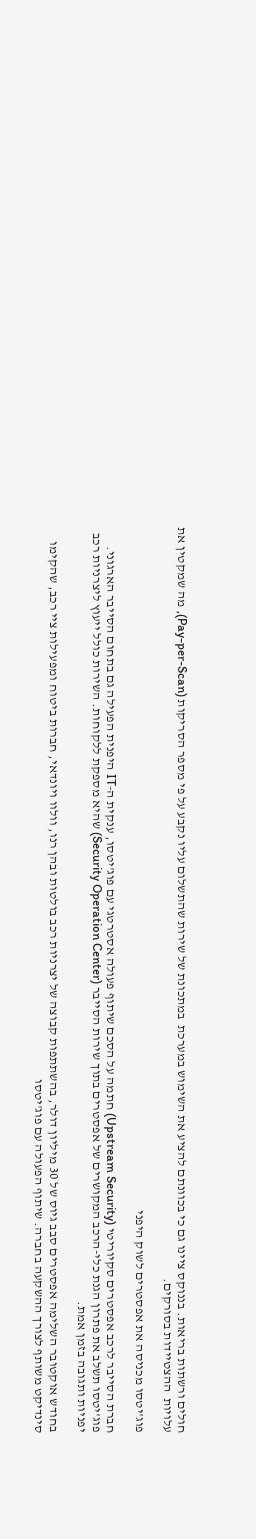חולים ורשתות בריאות. בננוקס ציינו גם כי בכוונתם להציע את השימוש במערכת  במתכונת של שירות שהתשלום עליו נקבע על פי מספר הסריקות (Pay-per-Scan), מה שמקטין את עלויות  ההצטיידות בסורקים.

פוג'יטסו מכניסה את אפסטרים לשוק היפני

חברת הסייבר לרכב אפסטרים סקיוריטי (Upstream Security) חתמה על הסכם שיתוף פעולה אסטרטגי עם פוג'יטסו, ענקית ה-IT היפנית הפעילה גם בתחום הסייבר הארגוני. פוג'יטסו תשלב את פתרון הגנת כלי-הרכב המקושרים של אפסטרים בתוך שירות הסייבר (Security Operation Center) שהיא מספקת ללקוחות. השירות כולל ייעוץ ליצרניות רכב יפניות ותגובה בזמן אמת.

בחודש אוקטובר השלימה אפסטרים סבב גיוס של 30 מיליון דולר, בהשתתפות קבוצה של יצרניות רכב בולטות ובהן רנו, וולוו ויונדאי, חברות ביטוח ומפעילות ציי רכב, שהקימו סינדיקט משותף לצורך ההשקעה בחברה. שיתוף הפעולה עם פוג'יטסו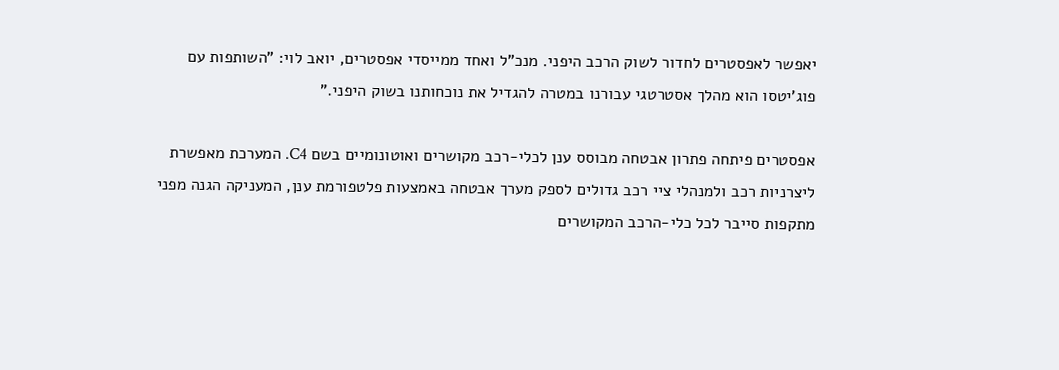יאפשר לאפסטרים לחדור לשוק הרכב היפני. מנכ"ל ואחד ממייסדי אפסטרים, יואב לוי: "השותפות עם פוג'יטסו הוא מהלך אסטרטגי עבורנו במטרה להגדיל את נוכחותנו בשוק היפני."

אפסטרים פיתחה פתרון אבטחה מבוסס ענן לכלי-רכב מקושרים ואוטונומיים בשם C4. המערכת מאפשרת ליצרניות רכב ולמנהלי ציי רכב גדולים לספק מערך אבטחה באמצעות פלטפורמת ענן, המעניקה הגנה מפני מתקפות סייבר לכל כלי-הרכב המקושרים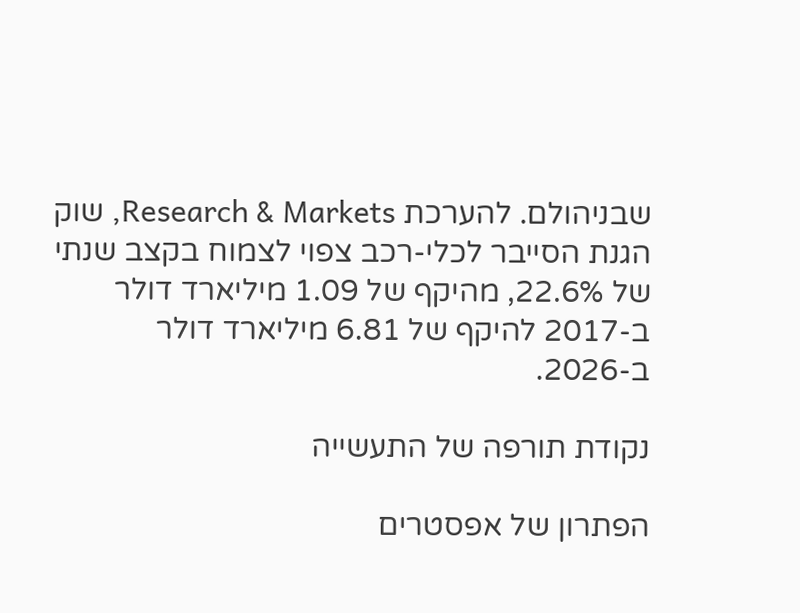שבניהולם. להערכת Research & Markets, שוק הגנת הסייבר לכלי-רכב צפוי לצמוח בקצב שנתי של 22.6%, מהיקף של 1.09 מיליארד דולר ב-2017 להיקף של 6.81 מיליארד דולר ב-2026.

נקודת תורפה של התעשייה

הפתרון של אפסטרים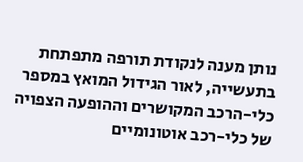נותן מענה לנקודת תורפה מתפתחת בתעשייה, לאור הגידול המואץ במספר כלי-הרכב המקושרים וההופעה הצפויה של כלי-רכב אוטונומיים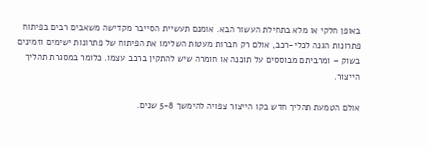באופן חלקי או מלא בתחילת העשור הבא. אומנם תעשיית הסייבר מקדישה משאבים רבים בפיתוח פתרונות הגנה לכלי-רכב, אולם רק חברות מעטות השלימו את הפיתוח של פתרונות ישימים וזמינים בשוק – ומרביתם מבוססים על תוכנה או חומרה שיש להתקין ברכב עצמו. כלומר במסגרת תהליך הייצור.

אולם הטמעת תהליך חדש בקו הייצור צפויה להימשך 5-8 שנים.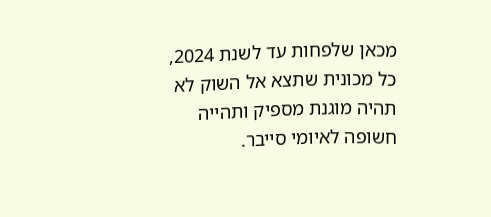מכאן שלפחות עד לשנת 2024, כל מכונית שתצא אל השוק לא תהיה מוגנת מספיק ותהייה חשופה לאיומי סייבר.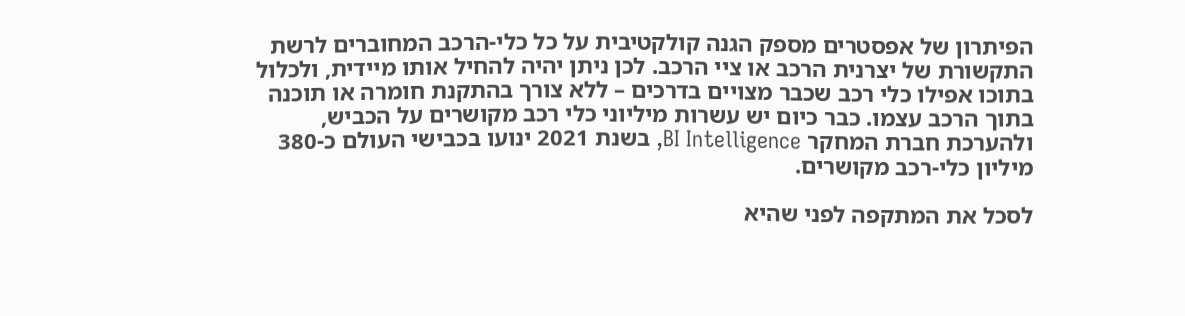הפיתרון של אפסטרים מספק הגנה קולקטיבית על כל כלי-הרכב המחוברים לרשת התקשורת של יצרנית הרכב או ציי הרכב. לכן ניתן יהיה להחיל אותו מיידית, ולכלול בתוכו אפילו כלי רכב שכבר מצויים בדרכים – ללא צורך בהתקנת חומרה או תוכנה בתוך הרכב עצמו. כבר כיום יש עשרות מיליוני כלי רכב מקושרים על הכביש, ולהערכת חברת המחקר BI Intelligence, בשנת 2021 ינועו בכבישי העולם כ-380 מיליון כלי-רכב מקושרים.

לסכל את המתקפה לפני שהיא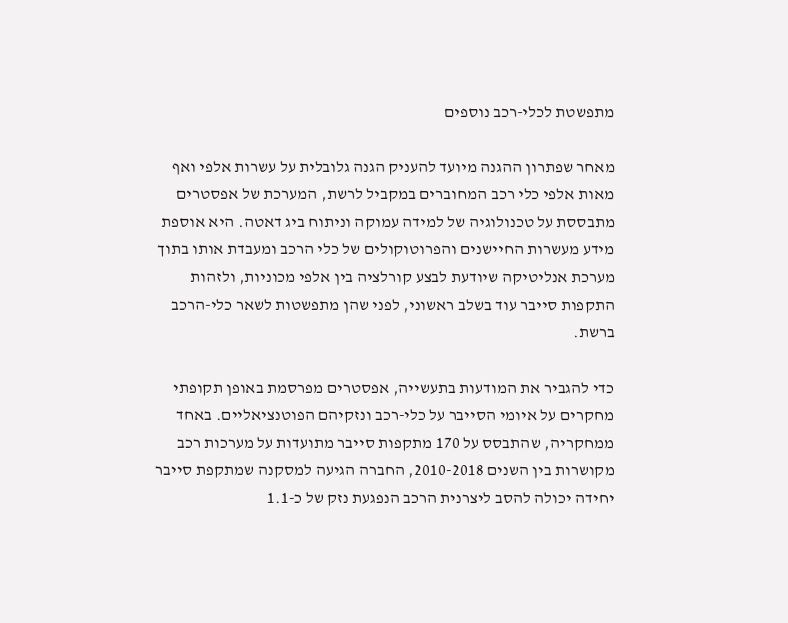מתפשטת לכלי-רכב נוספים

מאחר שפתרון ההגנה מיועד להעניק הגנה גלובלית על עשרות אלפי ואף מאות אלפי כלי רכב המחוברים במקביל לרשת, המערכת של אפסטרים מתבססת על טכנולוגיה של למידה עמוקה וניתוח ביג דאטה. היא אוספת מידע מעשרות החיישנים והפרוטוקולים של כלי הרכב ומעבדת אותו בתוך מערכת אנליטיקה שיודעת לבצע קורלציה בין אלפי מכוניות, ולזהות התקפות סייבר עוד בשלב ראשוני, לפני שהן מתפשטות לשאר כלי-הרכב ברשת.

כדי להגביר את המודעות בתעשייה, אפסטרים מפרסמת באופן תקופתי מחקרים על איומי הסייבר על כלי-רכב ונזקיהם הפוטנציאליים. באחד ממחקריה, שהתבסס על 170 מתקפות סייבר מתועדות על מערכות רכב מקושרות בין השנים 2010-2018, החברה הגיעה למסקנה שמתקפת סייבר יחידה יכולה להסב ליצרנית הרכב הנפגעת נזק של כ-1.1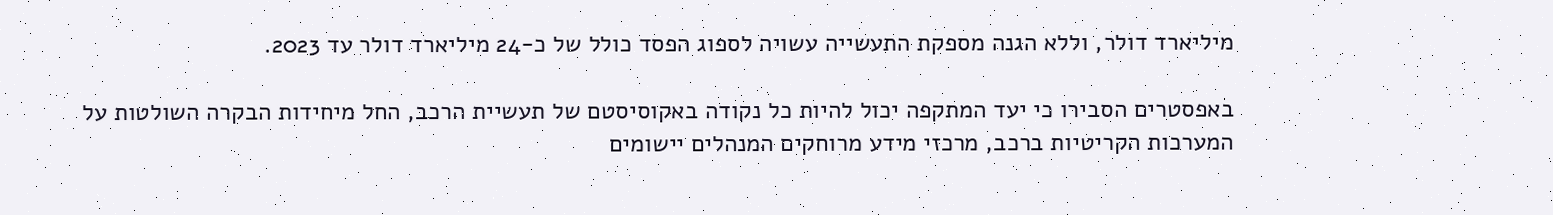מיליארד דולר, וללא הגנה מספקת התעשייה עשויה לספוג הפסד כולל של כ-24 מיליארד דולר עד 2023.

באפסטרים הסבירו כי יעד המתקפה יכול להיות כל נקודה באקוסיסטם של תעשיית הרכב, החל מיחידות הבקרה השולטות על המערכות הקריטיות ברכב, מרכזי מידע מרוחקים המנהלים יישומים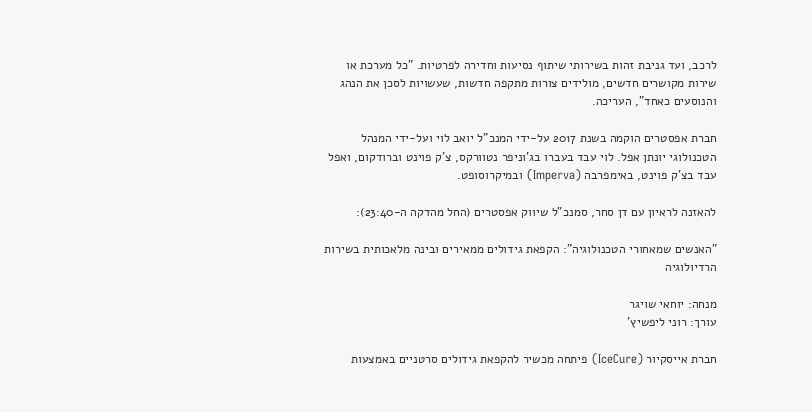לרכב, ועד גניבת זהות בשירותי שיתוף נסיעות וחדירה לפרטיות. "כל מערכת או שירות מקושרים חדשים, מולידים צורות מתקפה חדשות, שעשויות לסכן את הנהג והנוסעים כאחד", העריכה.

חברת אפסטרים הוקמה בשנת 2017 על-ידי המנכ"ל יואב לוי ועל-ידי המנהל הטכנולוגי יונתן אפל. לוי עבד בעברו בג'וניפר נטוורקס, צ'ק פוינט וברודקום, ואפל עבד בצ'ק פוינט, באימפרבה (Imperva) ובמיקרוסופט.

להאזנה לראיון עם דן סחר, סמנכ"ל שיווק אפסטרים (החל מהדקה ה-23:40):

"האנשים שמאחורי הטכנולוגיה": הקפאת גידולים ממאירים ובינה מלאכותית בשירות הרדיולוגיה

מנחה: יוחאי שויגר
עורך: רוני ליפשיץ'

חברת אייסקיור (IceCure) פיתחה מכשיר להקפאת גידולים סרטניים באמצעות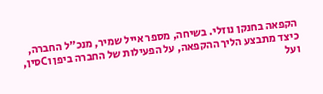הקפאה בחנקן נוזלי. בשיחה, מספר אייל שמיר, מנכ"ל החברה, כיצד מתבצע הליך ההקפאה, על הפעילות של החברה ביפן וCסין, ועל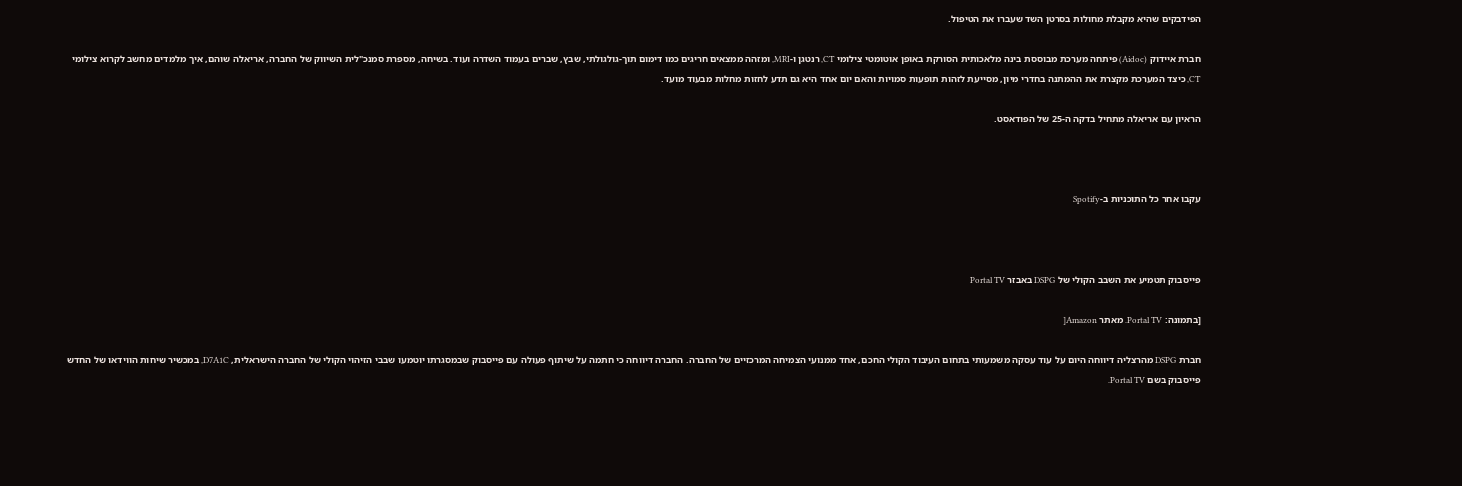הפידבקים שהיא מקבלת מחולות בסרטן השד שעברו את הטיפול.

חברת איידוק (Aidoc) פיתחה מערכת מבוססת בינה מלאכותית הסורקת באופן אוטומטי צילומי CT, רנטגן ו-MRI, ומזהה ממצאים חריגים כמו דימום תוך-גולגולתי, שבץ, שברים בעמוד השדרה ועוד. בשיחה, מספרת סמנכ"לית השיווק של החברה, אריאלה שוהם, איך מלמדים מחשב לקרוא צילומי CT, כיצד המערכת מקצרת את ההמתנה בחדרי מיון, מסייעת לזהות תופעות סמויות והאם יום אחד היא גם תדע לחזות מחלות מבעוד מועד.

הראיון עם אריאלה מתחיל בדקה ה-25 של הפודאסט.



עקבו אחר כל התוכניות ב-Spotify



פייסבוק תטמיע את השבב הקולי של DSPG באבזר Portal TV

[בתמונה: Portal TV. מאתר Amazon[

חברת DSPG מהרצליה דיווחה היום על עוד עסקה משמעותי בתחום העיבוד הקולי החכם, אחד ממנועי הצמיחה המרכזיים של החברה. החברה דיווחה כי חתמה על שיתוף פעולה עם פייסבוק שבמסגרתו יוטמעו שבבי הזיהוי הקולי של החברה הישראלית, D7A1C, במכשיר שיחות הווידאו של החדש פייסבוק בשם Portal TV.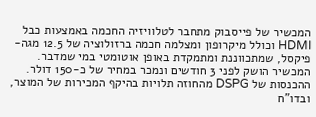המכשיר של פייסבוק מתחבר לטלוויזיה החכמה באמצעות כבל HDMI וכולל מיקרופון ומצלמה חכמה ברזולוציה של 12.5 מגה-פיקסל, שמתכווננת ומתמקדת באופן אוטומטי במי שמדבר. המכשיר הושק לפני 3 חודשים ונמכר במחיר של כ-150 דולר.  ההכנסות של DSPG מהחוזה תלויות בהיקף המכירות של המוצר, ובדו"ח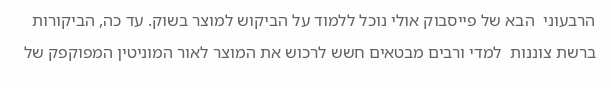הרבעוני  הבא של פייסבוק אולי נוכל ללמוד על הביקוש למוצר בשוק. עד כה, הביקורות ברשת צוננות  למדי ורבים מבטאים חשש לרכוש את המוצר לאור המוניטין המפוקפק של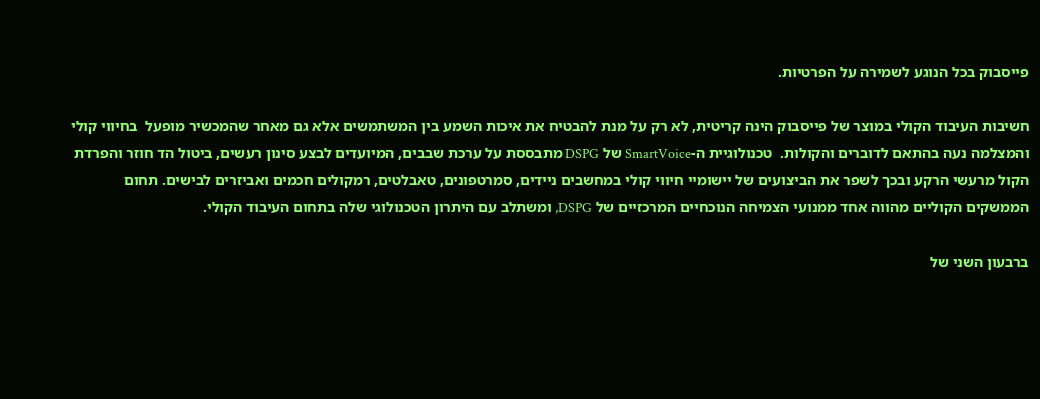פייסבוק בכל הנוגע לשמירה על הפרטיות.

חשיבות העיבוד הקולי במוצר של פייסבוק הינה קריטית, לא רק על מנת להבטיח את איכות השמע בין המשתמשים אלא גם מאחר שהמכשיר מופעל  בחיווי קולי והמצלמה נעה בהתאם לדוברים והקולות.  טכנולוגיית ה-SmartVoice של DSPG מתבססת על ערכת שבבים, המיועדים לבצע סינון רעשים, ביטול הד חוזר והפרדת הקול מרעשי הרקע ובכך לשפר את הביצועים של יישומיי חיווי קולי במחשבים ניידים, סמרטפונים, טאבלטים, רמקולים חכמים ואביזרים לבישים. תחום הממשקים הקוליים מהווה אחד ממנועי הצמיחה הנוכחיים המרכזיים של DSPG, ומשתלב עם היתרון הטכנולוגי שלה בתחום העיבוד הקולי.

ברבעון השני של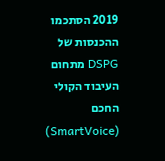2019 הסתכמו ההכנסות של DSPG מתחום העיבוד הקולי החכם (SmartVoice)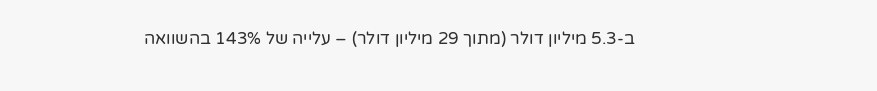ב-5.3 מיליון דולר (מתוך 29 מיליון דולר) – עלייה של 143% בהשוואה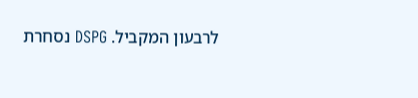לרבעון המקביל. DSPG נסחרת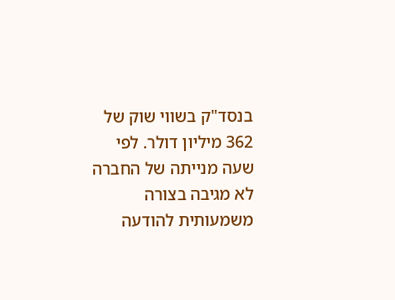בנסד"ק בשווי שוק של 362 מיליון דולר. לפי שעה מנייתה של החברה לא מגיבה בצורה משמעותית להודעה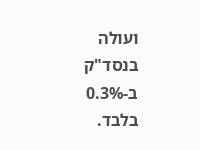ועולה  בנסד"ק ב-0.3% בלבד.